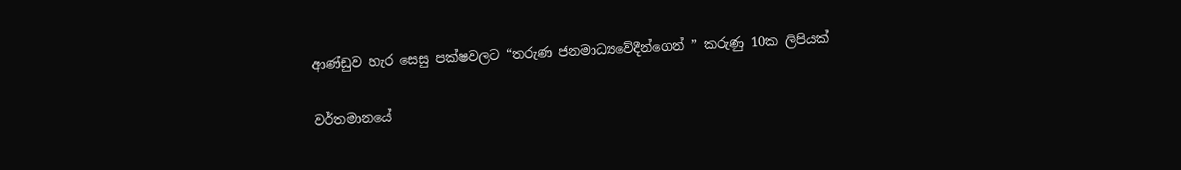ආණ්ඩුව හැර සෙසු පක්ෂවලට “තරුණ ජනමාධ්‍යවේදීන්ගෙන් ” කරුණු 10ක ලිපියක්

වර්තමානයේ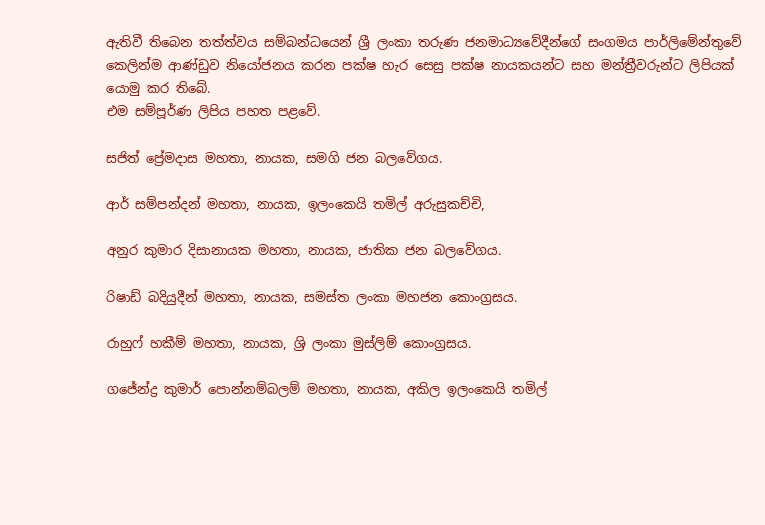ඇතිවී තිබෙන තත්ත්වය සම්බන්ධයෙන් ශ්‍රී ලංකා තරුණ ජනමාධ්‍යවේදීන්ගේ සංගමය පාර්ලිමේන්තුවේ කෙලින්ම ආණ්ඩුව නියෝජනය කරන පක්ෂ හැර සෙසු පක්ෂ නායකයන්ට සහ මන්ත්‍රීවරුන්ට ලිපියක් යොමු කර තිබේ.
එම සම්පූර්ණ ලිපිය පහත පළවේ.

සජිත් ප්‍රේමදාස මහතා, නායක, සමගි ජන බලවේගය.

ආර් සම්පන්දන් මහතා, නායක, ඉලංකෙයි තමිල් අරුසුකච්චි,

අනුර කුමාර දිසානායක මහතා, නායක, ජාතික ජන බලවේගය.

රිෂාඩ් බදියුදීන් මහතා, නායක, සමස්ත ලංකා මහජන කොංග්‍රසය.

රාහුෆ් හකීම් මහතා, නායක, ශ්‍රි ලංකා මුස්ලිම් කොංග්‍රසය.

ගජේන්ද්‍ර කුමාර් පොන්නම්බලම් මහතා, නායක, අකිල ඉලංකෙයි තමිල්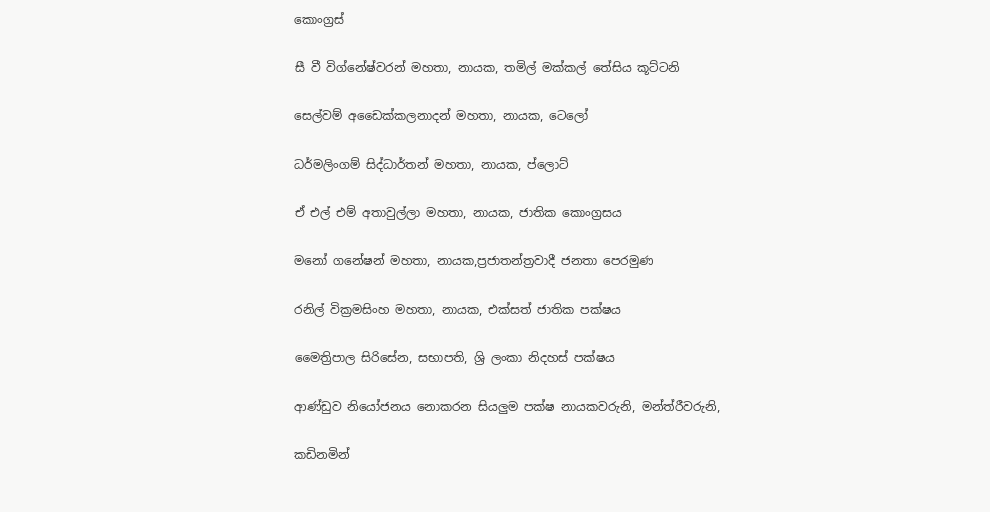කොංග්‍රස්

සී වී විග්නේෂ්වරන් මහතා, නායක, තමිල් මක්කල් තේසිය කූට්ටනි

සෙල්වම් අඩෛක්කලනාදන් මහතා, නායක, ටෙලෝ

ධර්මලිංගම් සිද්ධාර්තන් මහතා, නායක, ප්ලොට්

ඒ එල් එම් අතාවුල්ලා මහතා, නායක, ජාතික කොංග්‍රසය

මනෝ ගනේෂන් මහතා, නායක,ප්‍රජාතන්ත්‍රවාදී ජනතා පෙරමුණ

රනිල් වික්‍රමසිංහ මහතා, නායක, එක්සත් ජාතික පක්ෂය

මෛත්‍රිපාල සිරිසේන, සභාපති, ශ්‍රි ලංකා නිදහස් පක්ෂය

ආණ්ඩුව නියෝජනය නොකරන සියලුම පක්ෂ නායකවරුනි, මන්ත්රීවරුනි,

කඩිනමින්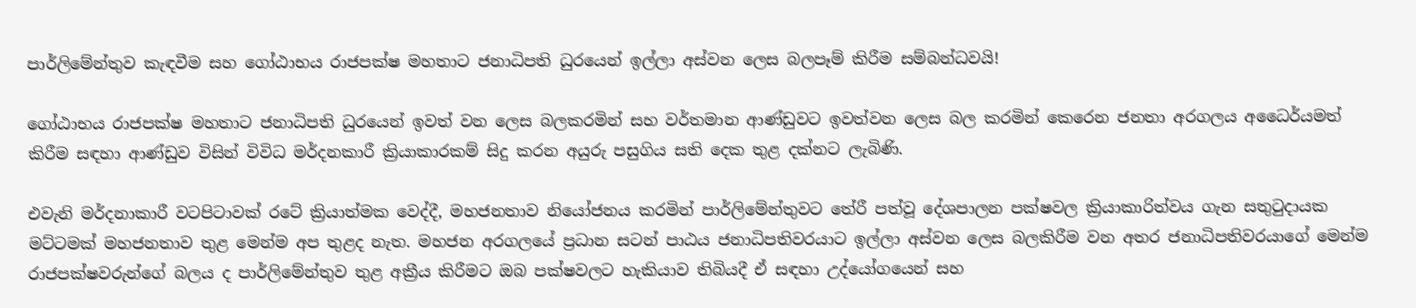පාර්ලිමේන්තුව කැඳවීම සහ ගෝඨාභය රාජපක්ෂ මහතාට ජනාධිපති ධුරයෙන් ඉල්ලා අස්වන ලෙස බලපෑම් කිරීම සම්බන්ධවයි!

ගෝඨාභය රාජපක්ෂ මහතාට ජනාධිපති ධුරයෙන් ඉවත් වන ලෙස බලකරමින් සහ වර්තමාන ආණ්ඩුවට ඉවත්වන ලෙස බල කරමින් කෙරෙන ජනතා අරගලය අධෛර්යමත් කිරීම සඳහා ආණ්ඩුව විසින් විවිධ මර්දනකාරී ක්‍රියාකාරකම් සිදු කරන අයුරු පසුගිය සති දෙක තුළ දක්නට ලැබිණි.

එවැනි මර්දනාකාරී වටපිටාවක් රටේ ක්‍රියාත්මක වෙද්දී, මහජනතාව නියෝජනය කරමින් පාර්ලිමේන්තුවට තේරී පත්වූ දේශපාලන පක්ෂවල ක්‍රියාකාරිත්වය ගැන සතුටුදායක මට්ටමක් මහජනතාව තුළ මෙන්ම අප තුළද නැත. මහජන අරගලයේ ප්‍රධාන සටන් පාඨය ජනාධිපතිවරයාට ඉල්ලා අස්වන ලෙස බලකිරීම වන අතර ජනාධිපතිවරයාගේ මෙන්ම රාජපක්ෂවරුන්ගේ බලය ද පාර්ලිමේන්තුව තුළ අක්‍රීය කිරීමට ඔබ පක්ෂවලට හැකියාව තිබියදී ඒ සඳහා උද්යෝගයෙන් සහ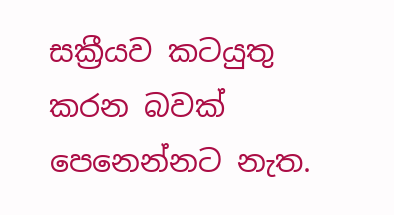සක්‍රීයව කටයුතු කරන බවක් පෙනෙන්නට නැත.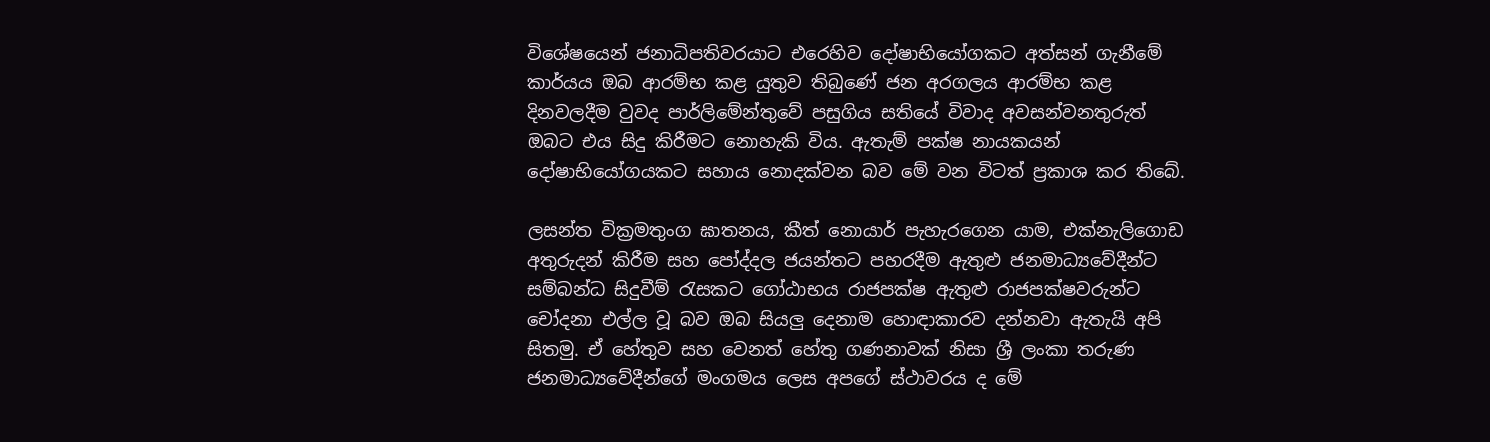විශේෂයෙන් ජනාධිපතිවරයාට එරෙහිව දෝෂාභියෝගකට අත්සන් ගැනීමේ කාර්යය ඔබ ආරම්භ කළ යුතුව තිබුණේ ජන අරගලය ආරම්භ කළ දිනවලදීම වුවද පාර්ලිමේන්තුවේ පසුගිය සතියේ විවාද අවසන්වනතුරුත් ඔබට එය සිදු කිරීමට නොහැකි විය. ඇතැම් පක්ෂ නායකයන් දෝෂාභියෝගයකට සහාය නොදක්වන බව මේ වන විටත් ප්‍රකාශ කර තිබේ.

ලසන්ත වික්‍රමතුංග ඝාතනය, කීත් නොයාර් පැහැරගෙන යාම, එක්නැලිගොඩ අතුරුදන් කිරීම සහ පෝද්දල ජයන්තට පහරදීම ඇතුළු ජනමාධ්‍යවේදීන්ට සම්බන්ධ සිදුවීම් රැසකට ගෝඨාභය රාජපක්ෂ ඇතුළු රාජපක්ෂවරුන්ට චෝදනා එල්ල වූ බව ඔබ සියලු දෙනාම හොඳාකාරව දන්නවා ඇතැයි අපි සිතමු. ඒ හේතුව සහ වෙනත් හේතු ගණනාවක් නිසා ශ්‍රී ලංකා තරුණ ජනමාධ්‍යවේදීන්ගේ මංගමය ලෙස අපගේ ස්ථාවරය ද මේ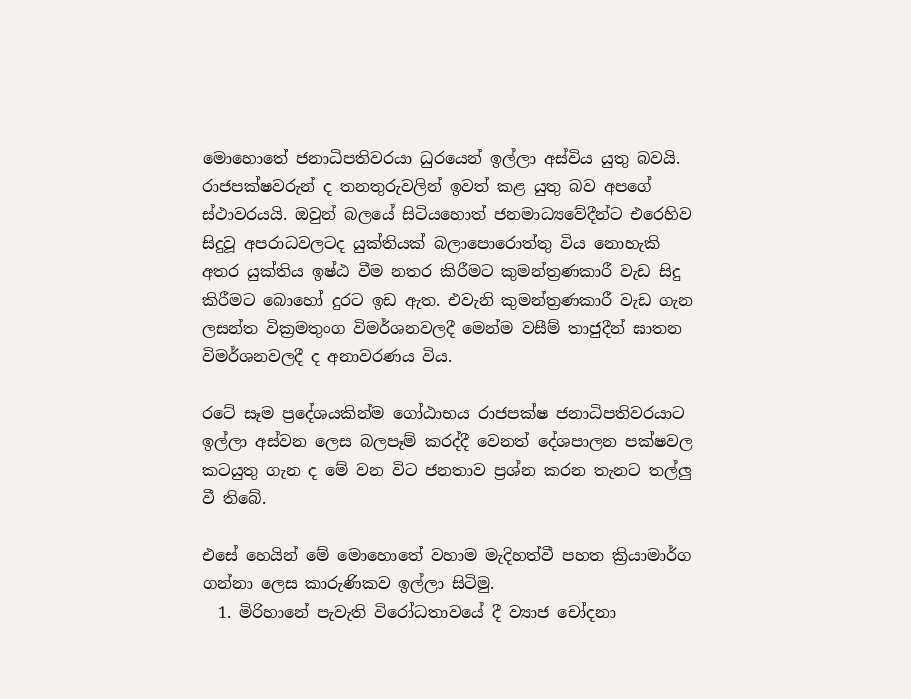මොහොතේ ජනාධිපතිවරයා ධුරයෙන් ඉල්ලා අස්විය යුතු බවයි. රාජපක්ෂවරුන් ද තනතුරුවලින් ඉවත් කළ යුතු බව අපගේ ස්ථාවරයයි. ඔවුන් බලයේ සිටියහොත් ජනමාධ්‍යවේදීන්ට එරෙහිව සිදුවූ අපරාධවලටද යුක්තියක් බලාපොරොත්තු විය නොහැකි අතර යුක්තිය ඉෂ්ඨ වීම නතර කිරීමට කුමන්ත්‍රණකාරී වැඩ සිදු කිරීමට බොහෝ දුරට ඉඩ ඇත. එවැනි කුමන්ත්‍රණකාරී වැඩ ගැන ලසන්ත වික්‍රමතුංග විමර්ශනවලදී මෙන්ම වසීම් තාජුදීන් ඝාතන විමර්ශනවලදී ද අනාවරණය විය.

රටේ සෑම ප්‍රදේශයකින්ම ගෝඨාභය රාජපක්ෂ ජනාධිපතිවරයාට ඉල්ලා අස්වන ලෙස බලපෑම් කරද්දී වෙනත් දේශපාලන පක්ෂවල කටයුතු ගැන ද මේ වන විට ජනතාව ප්‍රශ්න කරන තැනට තල්ලු වී තිබේ.

එසේ හෙයින් මේ මොහොතේ වහාම මැදිහත්වී පහත ක්‍රියාමාර්ග ගන්නා ලෙස කාරුණිකව ඉල්ලා සිටිමු.
  1. මිරිහානේ පැවැති විරෝධතාවයේ දී ව්‍යාජ චෝදනා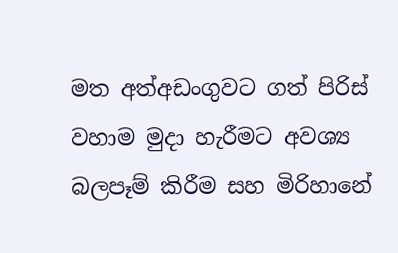මත අත්අඩංගුවට ගත් පිරිස් වහාම මුදා හැරීමට අවශ්‍ය බලපෑම් කිරීම සහ මිරිහානේ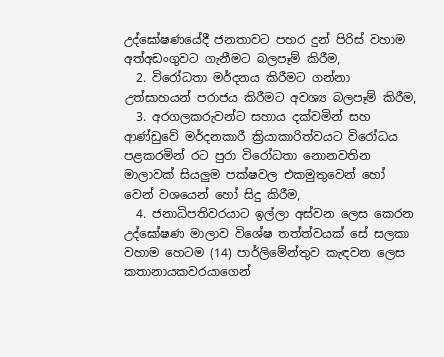උද්ඝෝෂණයේදී ජනතාවට පහර දුන් පිරිස් වහාම අත්අඩංගුවට ගැනීමට බලපෑම් කිරීම,
  2. විරෝධතා මර්දනය කිරීමට ගන්නා උත්සාහයන් පරාජය කිරීමට අවශ්‍ය බලපෑම් කිරීම,
  3. අරගලකරුවන්ට සහාය දක්වමින් සහ ආණ්ඩුවේ මර්දනකාරී ක්‍රියාකාරිත්වයට විරෝධය පළකරමින් රට පුරා විරෝධතා නොනවතින මාලාවක් සියලුම පක්ෂවල එකමුතුවෙන් හෝ වෙන් වශයෙන් හෝ සිදු කිරීම,
  4. ජනාධිපතිවරයාට ඉල්ලා අස්වන ලෙස කෙරන උද්ඝෝෂණ මාලාව විශේෂ තත්ත්වයක් සේ සලකා වහාම හෙටම (14) පාර්ලිමේන්තුව කැඳවන ලෙස කතානායකවරයාගෙන්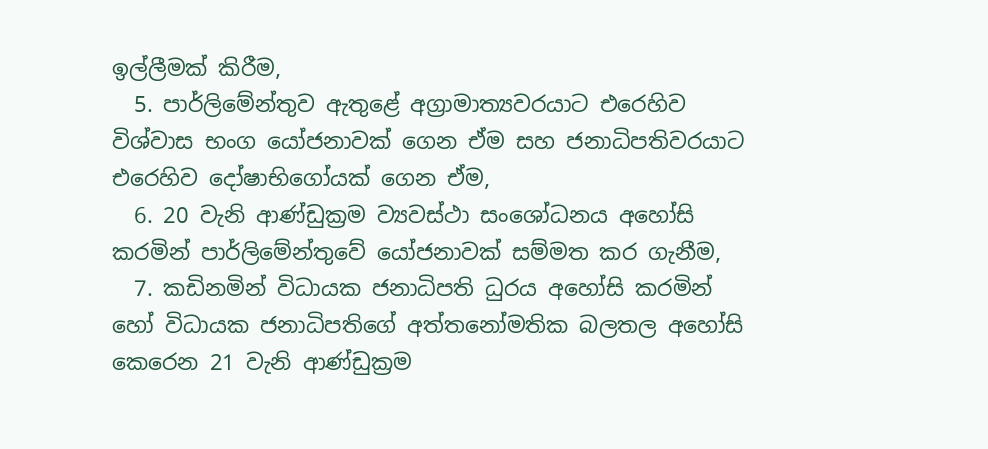ඉල්ලීමක් කිරීම,
  5. පාර්ලිමේන්තුව ඇතුළේ අග්‍රාමාත්‍යවරයාට එරෙහිව විශ්වාස භංග යෝජනාවක් ගෙන ඒම සහ ජනාධිපතිවරයාට එරෙහිව දෝෂාභිගෝයක් ගෙන ඒම,
  6. 20 වැනි ආණ්ඩුක්‍රම ව්‍යවස්ථා සංශෝධනය අහෝසි කරමින් පාර්ලිමේන්තුවේ යෝජනාවක් සම්මත කර ගැනීම,
  7. කඩිනමින් විධායක ජනාධිපති ධුරය අහෝසි කරමින් හෝ විධායක ජනාධිපතිගේ අත්තනෝමතික බලතල අහෝසි කෙරෙන 21 වැනි ආණ්ඩුක්‍රම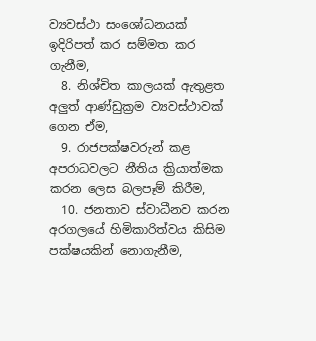ව්‍යවස්ථා සංශෝධනයක් ඉදිරිපත් කර සම්මත කර ගැනීම,
  8. නිශ්චිත කාලයක් ඇතුළත අලුත් ආණ්ඩුක්‍රම ව්‍යවස්ථාවක් ගෙන ඒම,
  9. රාජපක්ෂවරුන් කළ අපරාධවලට නීතිය ක්‍රියාත්මක කරන ලෙස බලපෑම් කිරීම,
  10. ජනතාව ස්වාධීනව කරන අරගලයේ හිමිකාරිත්වය කිසිම පක්ෂයකින් නොගැනීම,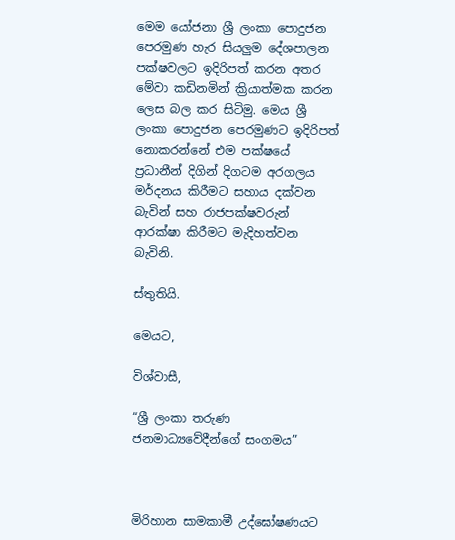මෙම යෝජනා ශ්‍රී ලංකා පොදුජන පෙරමුණ හැර සියලුම දේශපාලන පක්ෂවලට ඉදිරිපත් කරන අතර මේවා කඩිනමින් ක්‍රියාත්මක කරන ලෙස බල කර සිටිමු. මෙය ශ්‍රී ලංකා පොදුජන පෙරමුණට ඉදිරිපත් නොකරන්නේ එම පක්ෂයේ ප්‍රධානීන් දිගින් දිගටම අරගලය මර්දනය කිරීමට සහාය දක්වන බැවින් සහ රාජපක්ෂවරුන් ආරක්ෂා කිරීමට මැදිහත්වන බැවිනි.

ස්තුතියි.

මෙයට,

විශ්වාසී,

“ශ්‍රී ලංකා තරුණ ජනමාධ්‍යවේදීන්ගේ සංගමය”



මිරිහාන සාමකාමී උද්ඝෝෂණයට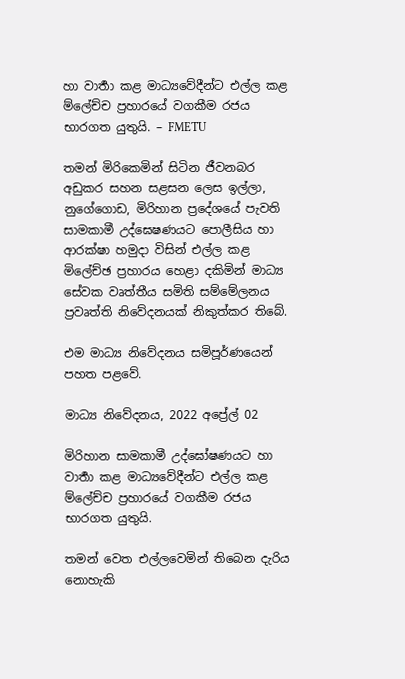හා වාර්‍තා කළ මාධ්‍යවේදීන්ට එල්ල කළ ම්ලේච්ච ප්‍රහාරයේ වගකීම රජය භාරගත යුතුයි. – FMETU

තමන් මිරිකෙමින් සිටින ජීවනබර අඩුකර සහන සළසන ලෙස ඉල්ලා, නුගේගොඩ, මිරිහාන ප්‍රදේශයේ පැවති සාමකාමී උද්ඝෙෂණයට පොලීසිය හා ආරක්ෂා හමුදා විසින් එල්ල කළ මිලේච්ඡ ප්‍රහාරය හෙළා දකිමින් මාධ්‍ය සේවක වෘත්තීය සමිති සම්මේලනය ප්‍රවෘත්ති නිවේදනයක් නිකුත්කර තිබේ.

එම මාධ්‍ය නිවේදනය සමිපූර්ණයෙන් පහත පළවේ.

මාධ්‍ය නිවේදනය, 2022 අප්‍රේල් 02

මිරිහාන සාමකාමී උද්ඝෝෂණයට හා වාර්‍තා කළ මාධ්‍යවේදීන්ට එල්ල කළ ම්ලේච්ච ප්‍රහාරයේ වගකීම රජය භාරගත යුතුයි.

තමන් වෙත එල්ලවෙමින් තිබෙන දැරිය නොහැකි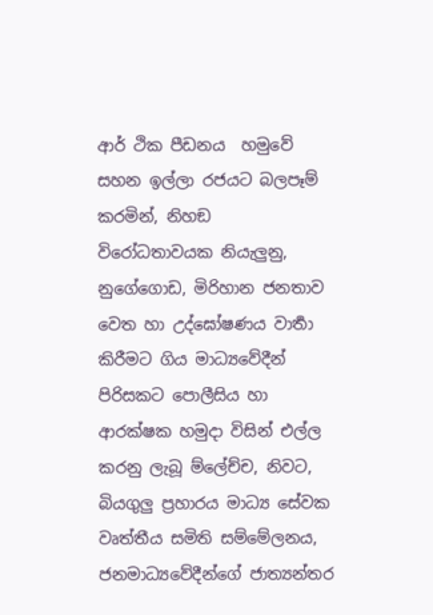ආර් ථික පීඩනය  හමුවේ සහන ඉල්ලා රජයට බලපෑම් කරමින්, නිහඞ විරෝධතාවයක නියැලුනු, නුගේගොඩ, මිරිහාන ජනතාව වෙත හා උද්ඝෝෂණය වාර්‍තා කිරීමට ගිය මාධ්‍යවේදීන් පිරිසකට පොලීසිය හා ආරක්ෂක හමුදා විසින් එල්ල කරනු ලැබූ ම්ලේච්ච, නිවට, බියගුලු ප්‍රහාරය මාධ්‍ය සේවක වෘත්තී‍ය සමිති සම්මේලනය, ජනමාධ්‍යවේදීන්ගේ ජාත්‍යන්තර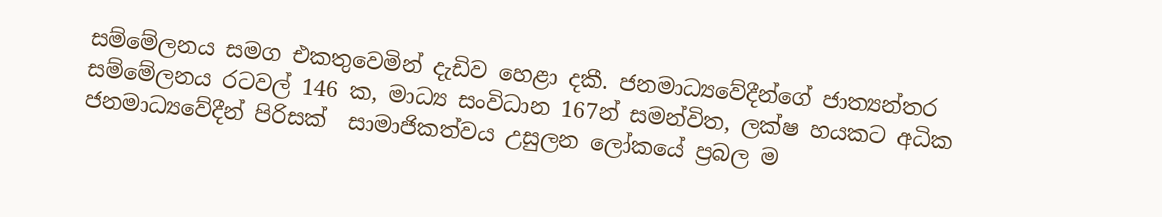සම්මේලනය සමග එකතුවෙමින් දැඩිව හෙළා දකී. ජනමාධ්‍යවේදීන්ගේ ජාත්‍යන්තර සම්මේලනය රටවල් 146 ක, මාධ්‍ය සංවිධාන 167න් සමන්විත, ලක්ෂ හයකට අධික ජනමාධ්‍යවේදීන් පිරිසක්  සාමාජිකත්වය උසුලන ලෝකයේ ප්‍රබල ම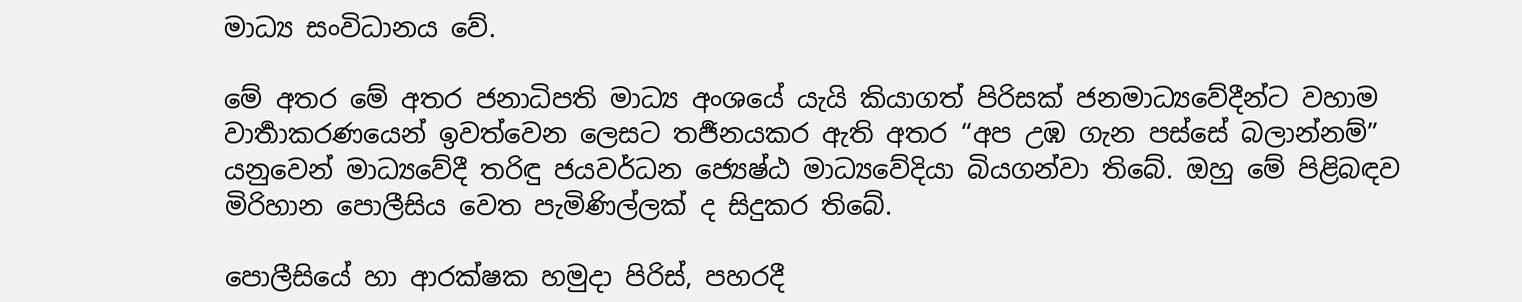මාධ්‍ය සංවිධානය වේ.

මේ අතර මේ අතර ජනාධිපති මාධ්‍ය අංශයේ යැයි කියාගත් පිරිසක් ජනමාධ්‍යවේදීන්ට වහාම වාර්‍තාකරණයෙන් ඉවත්වෙන ලෙසට තර්‍ජනයකර ඇති අතර “අප උඹ ගැන පස්සේ බලාන්නම්” යනුවෙන් මාධ්‍යවේදී තරිඳු ජයවර්ධන ජ්‍යෙෂ්ඨ මාධ්‍යවේදියා බියගන්වා තිබේ. ඔහු මේ පිළිබඳව මිරිහාන පොලීසිය වෙත පැමිණිල්ලක් ද සිදුකර තිබේ.

පොලීසියේ හා ආරක්ෂක හමුදා පිරිස්, පහරදී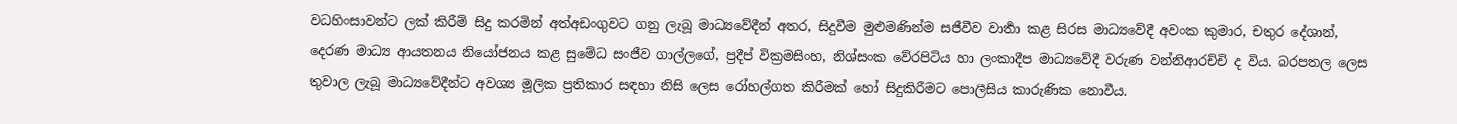වධහිංසාවන්ට ලක් කිරීම් සිදු කරමින් අත්අඩංගුවට ගනු ලැබූ මාධ්‍යවේදීන් අතර, සිදුවීම මුළුමණින්ම සජීවීව වාර්‍තා කළ සිරස මාධ්‍යවේදී අවංක කුමාර, චතුර දේශාන්, දෙරණ මාධ්‍ය ආයතනය නියෝජනය කළ සුමේධ සංජීව ගාල්ලගේ, ප්‍රදීප් වික්‍රමසිංහ, නිශ්සංක වේරපිටිය හා ලංකාදීප මාධ්‍යවේදී වරුණ වන්නිආරච්චි ද විය. බරපතල ලෙස තුවාල ලැබූ මාධ්‍යවේදීන්ට අවශ්‍ය මූලික ප්‍රතිකාර සඳහා නිසි ලෙස රෝහල්ගත කිරීමක් හෝ සිදුකිරීමට පොලීසිය කාරුණික නොවීය.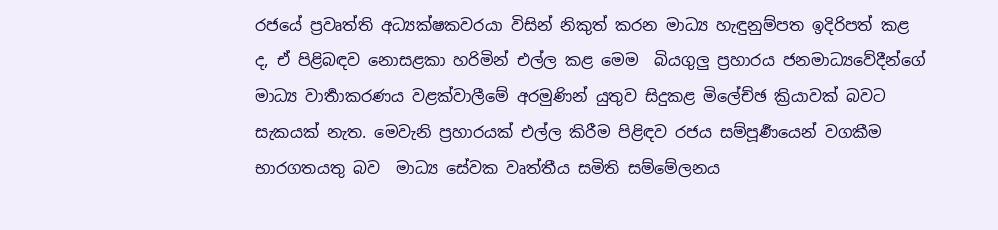රජයේ ප්‍රවෘත්ති අධ්‍යක්ෂකවරයා විසින් නිකුත් කරන මාධ්‍ය හැඳුනුම්පත ඉදිරිපත් කළ ද, ඒ පිළිබඳව නොසළකා හරිමින් එල්ල කළ මෙම  බියගුලු ප්‍රහාරය ජනමාධ්‍යවේදීන්ගේ මාධ්‍ය වාර්‍තාකරණය වළක්වාලීමේ අරමුණින් යුතුව සිදුකළ මිලේච්ඡ ක්‍රියාවක් බවට සැකයක් නැත. මෙවැනි ප්‍රහාරයක් එල්ල කිරීම පිළිඳව රජය සම්පූර්‍ණයෙන් වගකීම භාරගතයතු බව  මාධ්‍ය සේවක වෘත්තීය සමිති සම්මේලනය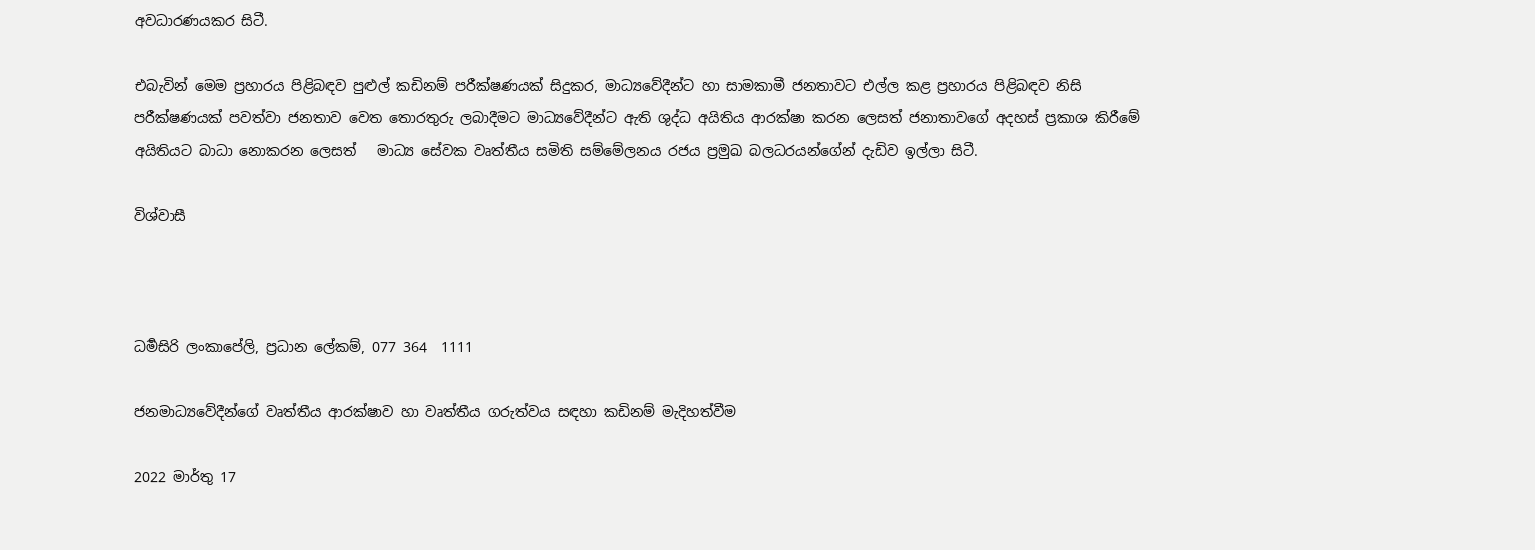අවධාරණයකර සිටී.

එබැවින් මෙම ප්‍රහාරය පිළිබඳව පුළුල් කඩිනම් පරීක්ෂණයක් සිදුකර, මාධ්‍යවේදීන්ට හා සාමකාමී ජනතාවට එල්ල කළ ප්‍රහාරය පිළිබඳව නිසි පරීක්ෂණයක් පවත්වා ජනතාව වෙත තොරතුරු ලබාදීමට මාධ්‍යවේදීන්ට ඇති ශුද්ධ අයිතිය ආරක්ෂා කරන ලෙසත් ජනාතාවගේ අදහස් ප්‍රකාශ කිරීමේ අයිතියට බාධා නොකරන ලෙසත්   මාධ්‍ය සේවක වෘත්තීය සමිති සම්මේලනය රජය ප්‍රමුඛ බලධරයන්ගේන් දැඩිව ඉල්ලා සිටී.

විශ්වාසී



ධර්‍මසිරි ලංකාපේලි, ප්‍රධාන ලේකම්, 077 364  1111

ජනමාධ්‍යවේදීන්ගේ වෘත්තීය ආරක්ෂාව හා වෘත්තීය ගරුත්වය සඳහා කඩිනම් මැදිහත්වීම

2022 මාර්තු 17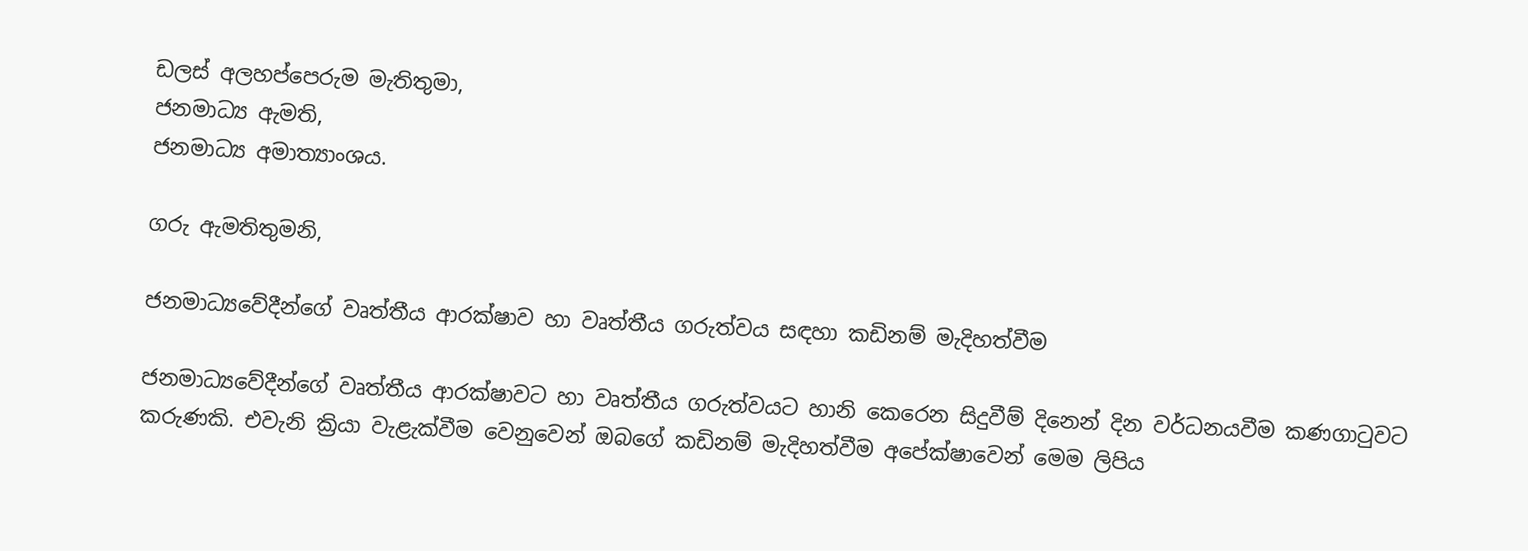ඩලස් අලහප්පෙරුම මැතිතුමා,
ජනමාධ්‍ය ඇමති,
ජනමාධ්‍ය අමාත්‍යාංශය.

ගරු ඇමතිතුමනි,

ජනමාධ්‍යවේදීන්ගේ වෘත්තීය ආරක්ෂාව හා වෘත්තීය ගරුත්වය සඳහා කඩිනම් මැදිහත්වීම

ජනමාධ්‍යවේදීන්ගේ වෘත්තීය ආරක්ෂාවට හා වෘත්තීය ගරුත්වයට හානි කෙරෙන සිදුවීම් දිනෙන් දින වර්ධනයවීම කණගාටුවට කරුණකි. එවැනි ක්‍රියා වැළැක්වීම වෙනුවෙන් ඔබගේ කඩිනම් මැදිහත්වීම අපේක්ෂාවෙන් මෙම ලිපිය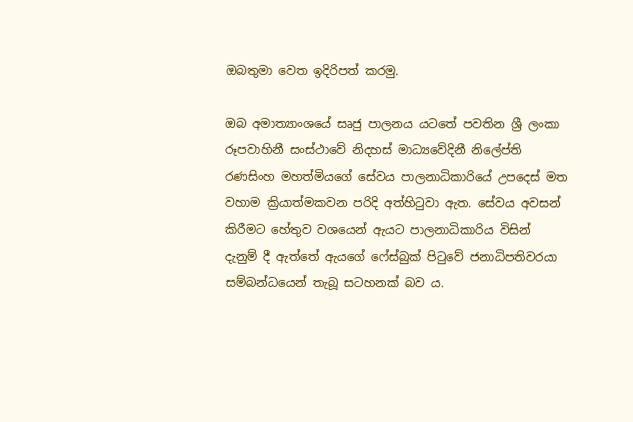ඔබතුමා වෙත ඉදිරිපත් කරමු.

ඔබ අමාත්‍යාංශයේ සෘජු පාලනය යටතේ පවතින ශ්‍රී ලංකා රූපවාහිනී සංස්ථාවේ නිදහස් මාධ්‍යවේදිනී නිලේප්ති රණසිංහ මහත්මියගේ සේවය පාලනාධිකාරියේ උපදෙස් මත වහාම ක්‍රියාත්මකවන පරිදි අත්හිටුවා ඇත. සේවය අවසන් කිරීමට හේතුව වශයෙන් ඇයට පාලනාධිකාරිය විසින් දැනුම් දී ඇත්තේ ඇයගේ ෆේස්බුක් පිටුවේ ජනාධිපතිවරයා සම්බන්ධයෙන් තැබූ සටහනක් බව ය.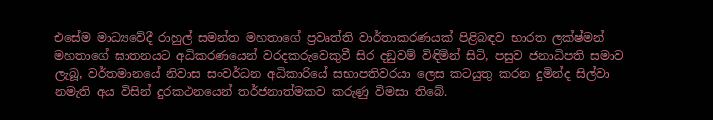එසේම මාධ්‍යවේදී රාහුල් සමන්ත මහතාගේ ප්‍රවෘත්ති වාර්තාකරණයක් පිළිබඳව භාරත ලක්ෂ්මන් මහතාගේ ඝාතනයට අධිකරණයෙන් වරදකරුවෙකුවී සිර දඞුවම් විඳිමින් සිටි, පසුව ජනාධිපති සමාව ලැබූ, වර්තමානයේ නිවාස සංවර්ධන අධිකාරියේ සභාපතිවරයා ලෙස කටයුතු කරන දුමින්ද සිල්වා නමැති අය විසින් දුරකථනයෙන් තර්ජනාත්මකව කරුණු විමසා තිබේ.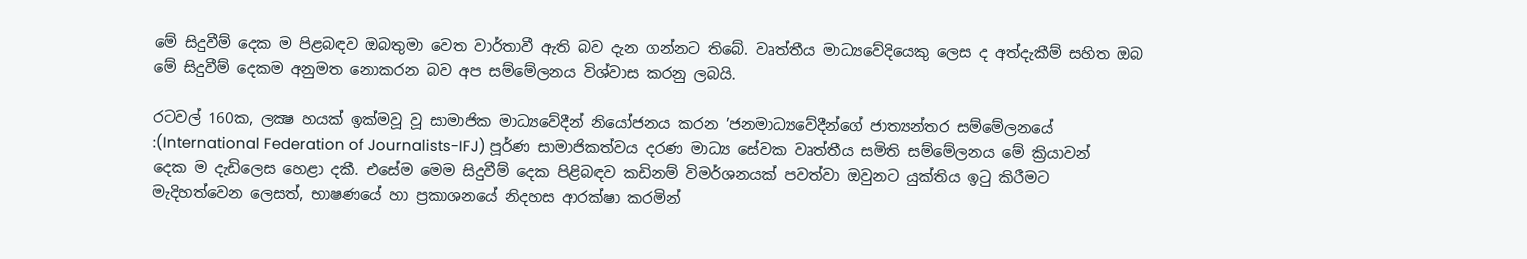මේ සිදුවීම් දෙක ම පිළබඳව ඔබතුමා වෙත වාර්තාවී ඇති බව දැන ගන්නට තිබේ. වෘත්තීය මාධ්‍යවේදියෙකු ලෙස ද අත්දැකීම් සහිත ඔබ මේ සිදුවීම් දෙකම අනුමත නොකරන බව අප සම්මේලනය විශ්වාස කරනු ලබයි.

රටවල් 160ක, ලක්‍ෂ හයක් ඉක්මවූ වූ සාමාජික මාධ්‍යවේදීන් නියෝජනය කරන ’ජනමාධ්‍යවේදීන්ගේ ජාත්‍යන්තර සම්මේලනයේ :(International Federation of Journalists-IFJ) පූර්ණ සාමාජිකත්වය දරණ මාධ්‍ය සේවක වෘත්තීය සමිති සම්මේලනය මේ ක්‍රියාවන් දෙක ම දැඩිලෙස හෙළා දකී. එසේම මෙම සිදුවීම් දෙක පිළිබඳව කඩිනම් විමර්ශනයක් පවත්වා ඔවුනට යුක්තිය ඉටු කිරීමට මැදිහත්වෙන ලෙසත්, භාෂණයේ හා ප්‍රකාශනයේ නිදහස ආරක්ෂා කරමින්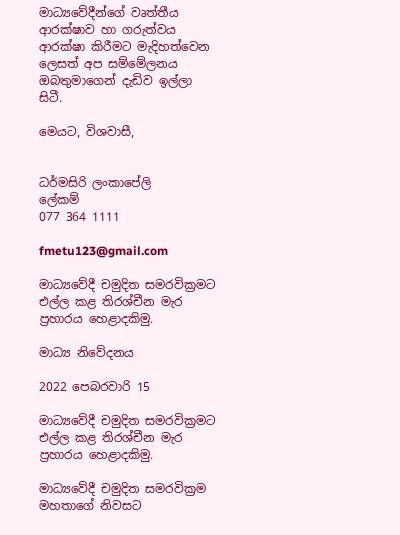මාධ්‍යවේදීන්ගේ වෘත්තීය ආරක්ෂාව හා ගරුත්වය ආරක්ෂා කිරීමට මැදිහත්වෙන ලෙසත් අප සම්මේලනය ඔබතුමාගෙන් දැඩිව ඉල්ලා සිටී.

මෙයට, විශවාසී,


ධර්මසිරි ලංකාපේලි
ලේකම්
077 364 1111

fmetu123@gmail.com

මාධ්‍යවේදී චමුදිත සමරවික්‍රමට එල්ල කළ තිරශ්චීන මැර ප්‍රහාරය හෙළාදකිමු.

මාධ්‍ය නිවේදනය

2022 පෙබරවාරි 15

මාධ්‍යවේදී චමුදිත සමරවික්‍රමට එල්ල කළ තිරශ්චීන මැර ප්‍රහාරය හෙළාදකිමු.

මාධ්‍යවේදී චමුදිත සමරවික්‍රම මහතාගේ නිවසට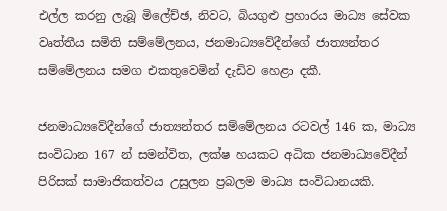එල්ල කරනු ලැබූ මිලේච්ඡ, නිවට, බියගුළු ප්‍රහාරය මාධ්‍ය සේවක වෘත්තීය සමිති සම්මේලනය, ජනමාධ්‍යවේදීන්ගේ ජාත්‍යන්තර සම්මේලනය සමග එකතුවෙමින් දැඩිව හෙළා දකී.

ජනමාධ්‍යවේදීන්ගේ ජාත්‍යන්තර සම්මේලනය රටවල් 146 ක, මාධ්‍ය සංවිධාන 167 න් සමන්විත, ලක්ෂ හයකට අධික ජනමාධ්‍යවේදීන් පිරිසක් සාමාජිකත්වය උසුලන ප්‍රබලම මාධ්‍ය සංවිධානයකි.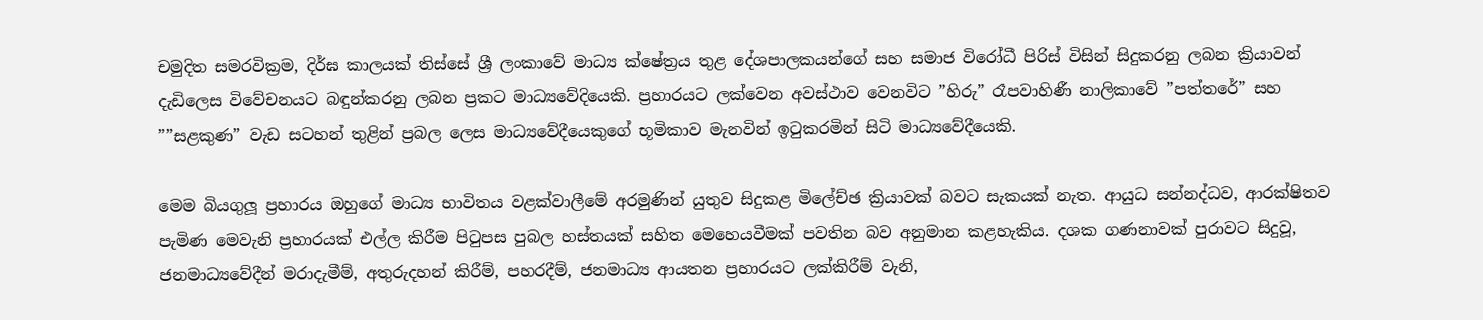චමුදිත සමරවික්‍රම, දිර්ඝ කාලයක් තිස්සේ ශ්‍රී ලංකාවේ මාධ්‍ය ක්ෂේත්‍රය තුළ දේශපාලකයන්ගේ සහ සමාජ විරෝධී පිරිස් විසින් සිදුකරනු ලබන ක්‍රියාවන් දැඩිලෙස විවේචනයට බඳුන්කරනු ලබන ප්‍රකට මාධ්‍යවේදියෙකි. ප්‍රහාරයට ලක්වෙන අවස්ථාව වෙනවිට ”හිරු” රෑපවාහිණී නාලිකාවේ ”පත්තරේ” සහ ””සළකුණ” වැඩ සටහන් තුළින් ප්‍රබල ලෙස මාධ්‍යවේදීයෙකුගේ භූමිකාව මැනවින් ඉටුකරමින් සිටි මාධ්‍යවේදීයෙකි.

මෙම බියගුලූ ප්‍රහාරය ඔහුගේ මාධ්‍ය භාවිතය වළක්වාලීමේ අරමුණින් යුතුව සිදුකළ මිලේච්ඡ ක්‍රියාවක් බවට සැකයක් නැත. ආයුධ සන්නද්ධව, ආරක්ෂිතව පැමිණ මෙවැනි ප්‍රහාරයක් එල්ල කිරීම පිටුපස පුබල හස්තයක් සහිත මෙහෙයවීමක් පවතින බව අනුමාන කළහැකිය. දශක ගණනාවක් පුරාවට සිදුවූ, ජනමාධ්‍යවේදීන් මරාදැමීම්, අතුරුදහන් කිරීම්, පහරදීම්, ජනමාධ්‍ය ආයතන ප්‍රහාරයට ලක්කිරීම් වැනි,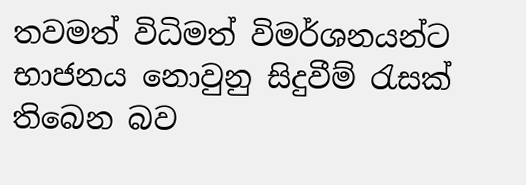තවමත් විධිමත් විමර්ශනයන්ට භාජනය නොවුනු සිදුවීම් රැසක් තිබෙන බව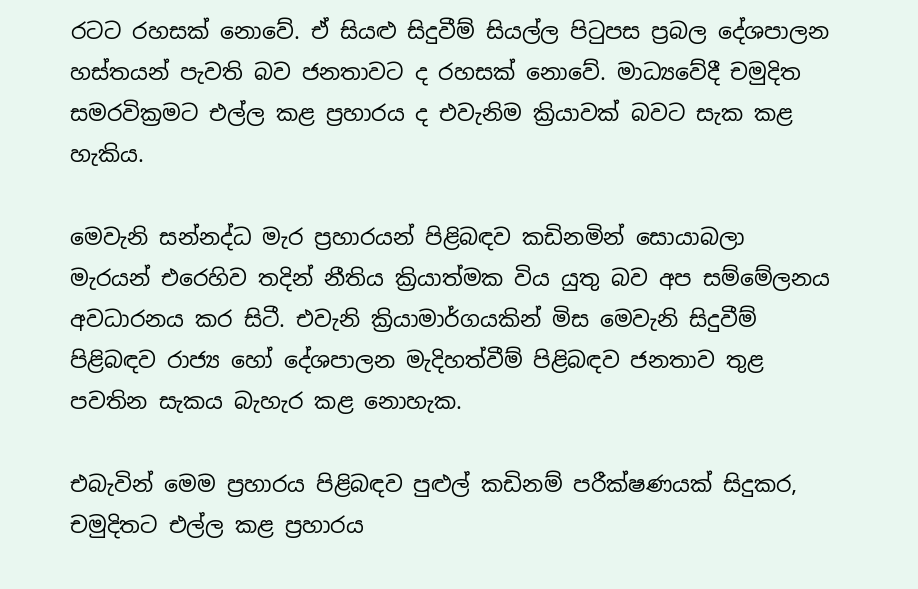රටට රහසක් නොවේ. ඒ සියළු සිදුවීම් සියල්ල පිටුපස ප්‍රබල දේශපාලන හස්තයන් පැවති බව ජනතාවට ද රහසක් නොවේ. මාධ්‍යවේදී චමුදිත සමරවික්‍රමට එල්ල කළ ප්‍රහාරය ද එවැනිම ක්‍රියාවක් බවට සැක කළ හැකිය.

මෙවැනි සන්නද්ධ මැර ප්‍රහාරයන් පිළිබඳව කඩිනමින් සොයාබලා මැරයන් එරෙහිව තදින් නීතිය ක්‍රියාත්මක විය යුතු බව අප සම්මේලනය අවධාරනය කර සිටී. එවැනි ක්‍රියාමාර්ගයකින් මිස මෙවැනි සිදුවීම් පිළිබඳව රාජ්‍ය හෝ දේශපාලන මැදිහත්වීම් පිළිබඳව ජනතාව තුළ පවතින සැකය බැහැර කළ නොහැක.

එබැවින් මෙම ප්‍රහාරය පිළිබඳව පුළුල් කඩිනම් පරීක්ෂණයක් සිදුකර, චමුදිතට එල්ල කළ ප්‍රහාරය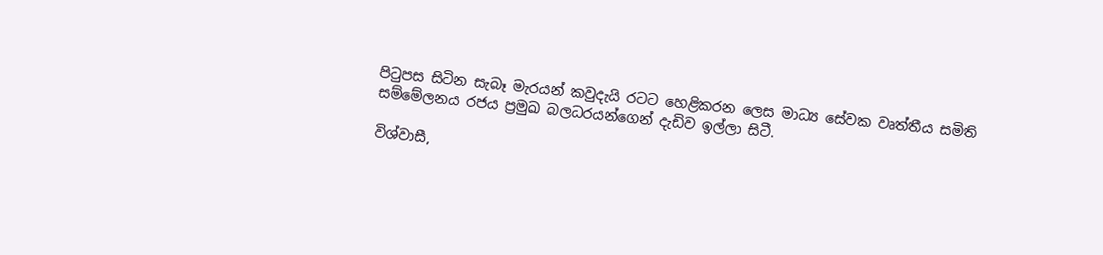පිටුපස සිටින සැබෑ මැරයන් කවුදැයි රටට හෙළිකරන ලෙස මාධ්‍ය සේවක වෘත්තීය සමිති සම්මේලනය රජය ප්‍රමුඛ බලධරයන්ගෙන් දැඩිව ඉල්ලා සිටී.

විශ්වාසී,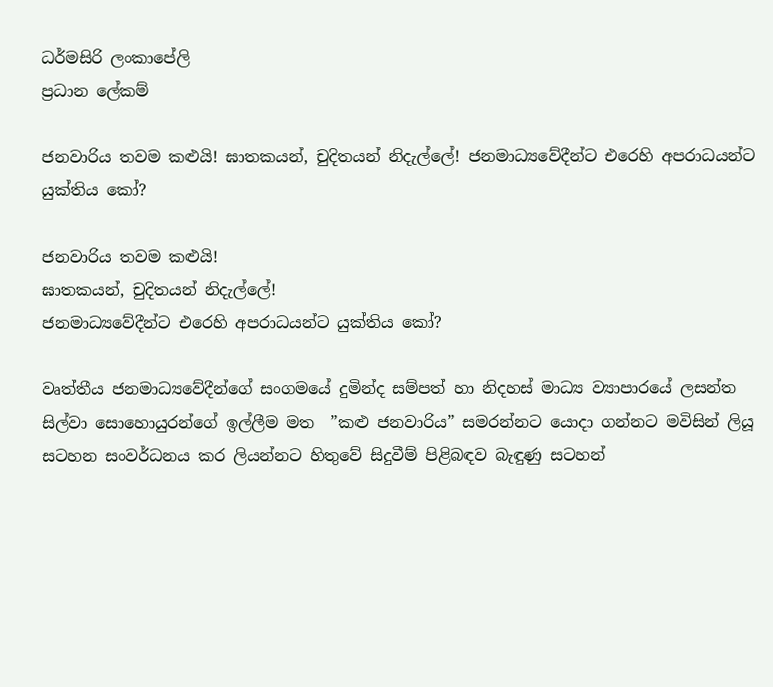ධර්මසිරි ලංකාපේලි
ප්‍රධාන ලේකම්

ජනවාරිය තවම කළුයි! ඝාතකයන්, චුදිතයන් නිදැල්ලේ! ජනමාධ්‍යවේදීන්ට එරෙහි අපරාධයන්ට යුක්තිය කෝ?

ජනවාරිය තවම කළුයි!
ඝාතකයන්, චුදිතයන් නිදැල්ලේ!
ජනමාධ්‍යවේදීන්ට එරෙහි අපරාධයන්ට යුක්තිය කෝ?

වෘත්තීය ජනමාධ්‍යවේදීන්ගේ සංගමයේ දුමින්ද සම්පත් හා නිදහස් මාධ්‍ය ව්‍යාපාරයේ ලසන්ත සිල්වා සොහොයුරන්ගේ ඉල්ලීම මත  ”කළු ජනවාරිය” සමරන්නට යොදා ගන්නට මවිසින් ලියූ සටහන සංවර්ධනය කර ලියන්නට හිතුවේ සිදුවීම් පිළිබඳව බැඳුණු සටහන්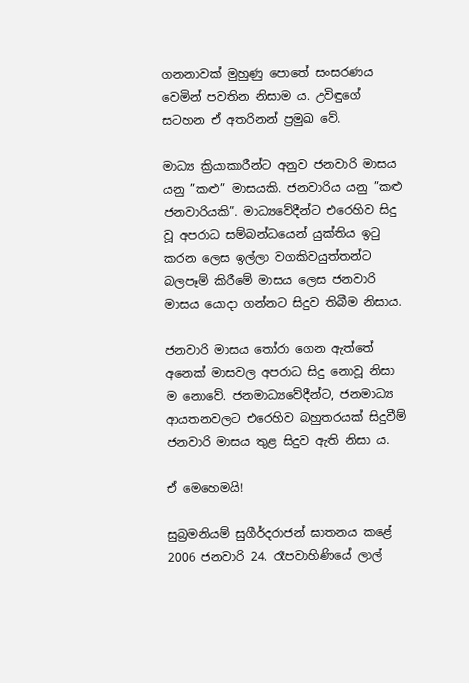ගනනාවක් මුහුණු පොතේ සංසරණය වෙමින් පවතින නිසාම ය. උවිඳුගේ සටහන ඒ අතරිනන් ප්‍රමුඛ වේ.

මාධ්‍ය ක්‍රියාකාරීන්ට අනුව ජනවාරි මාසය යනු ”කළු” මාසයකි. ජනවාරිය යනු ”කළු ජනවාරියකි”. මාධ්‍යවේදීන්ට එරෙහිව සිදු වූ අපරාධ සම්බන්ධයෙන් යුක්තිය ඉටු කරන ලෙස ඉල්ලා වගකිවයුත්තන්ට බලපෑම් කිරීමේ මාසය ලෙස ජනවාරි මාසය යොදා ගන්නට සිදුව තිබීම නිසාය.

ජනවාරි මාසය තෝරා ගෙන ඇත්තේ අනෙක් මාසවල අපරාධ සිදු නොවූ නිසා ම නොවේ. ජනමාධ්‍යවේදීන්ට, ජනමාධ්‍ය ආයතනවලට එරෙහිව බහුතරයක් සිදුවීම් ජනවාරි මාසය තුළ සිදුව ඇති නිසා ය.

ඒ මෙහෙමයි!

සුබ්‍රමනියම් සුගීර්දරාජන් ඝාතනය කළේ 2006 ජනවාරි 24. රෑපවාහිණියේ ලාල්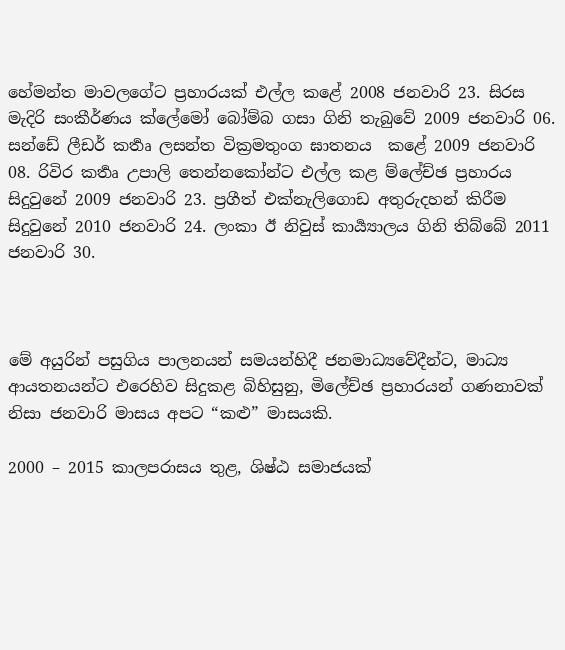හේමන්ත මාවලගේට ප්‍රහාරයක් එල්ල කළේ 2008 ජනවාරි 23. සිරස මැදිරි සංකීර්ණය ක්ලේමෝ බෝම්බ ගසා ගිනි තැබුවේ 2009 ජනවාරි 06. සන්ඩේ ලීඩර් කර්‍තෘ ලසන්ත වික්‍රමතුංග ඝාතනය  කළේ 2009 ජනවාරි 08. රිවිර කර්‍තෘ උපාලි තෙන්නකෝන්ට එල්ල කළ ම්ලේච්ඡ ප්‍රහාරය සිදුවුනේ 2009 ජනවාරි 23. ප්‍රගීත් එක්නැලිගොඩ අතුරුදහන් කිරීම සිදුවුනේ 2010 ජනවාරි 24. ලංකා ඊ නිවුස් කාර්‍ය්‍යාලය ගිනි තිබ්බේ 2011 ජනවාරි 30.



මේ අයුරින් පසුගිය පාලනයන් සමයන්හිදී ජනමාධ්‍යවේදීන්ට, මාධ්‍ය ආයතනයන්ට එරෙහිව සිදුකළ බිහිසුනු, මිලේච්ඡ ප්‍රහාරයන් ගණනාවක් නිසා ජනවාරි මාසය අපට “කළු” මාසයකි.

2000 – 2015 කාලපරාසය තුළ, ශිෂ්ඨ සමාජයක්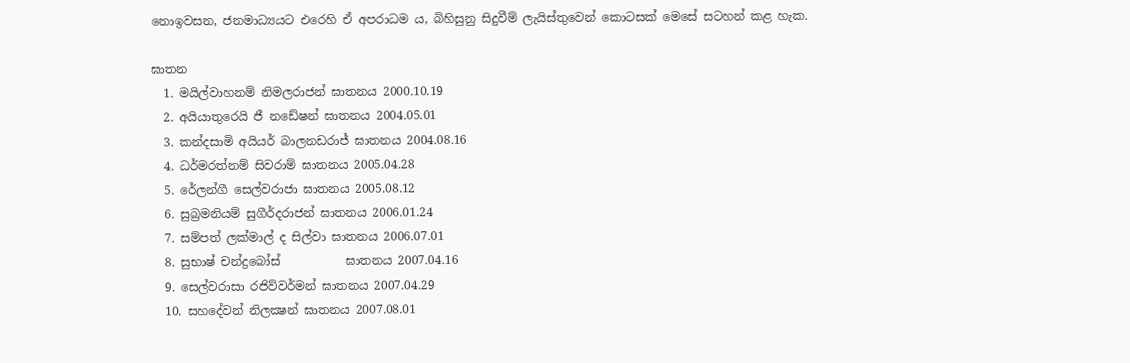නොඉවසන, ජනමාධ්‍යයට එරෙහි ඒ අපරාධම ය, බිහිසුනු සිදුවීම් ලැයිස්තුවෙන් කොටසක් මෙසේ සටහන් කළ හැක.

ඝාතන
  1. මයිල්වාහනම් නිමලරාජන් ඝාතනය 2000.10.19
  2. අයියාතුරෙයි ජී නඩේෂන් ඝාතනය 2004.05.01
  3. කන්දසාමි අයියර් බාලනඩරාජ් ඝාතනය 2004.08.16
  4. ධර්මරත්නම් සිවරාම් ඝාතනය 2005.04.28
  5. රේලන්ගී සෙල්වරාජා ඝාතනය 2005.08.12
  6. සුබ්‍රමනියම් සුගීර්දරාජන් ඝාතනය 2006.01.24
  7. සම්පත් ලක්මාල් ද සිල්වා ඝාතනය 2006.07.01
  8. සුභාෂ් චන්ද්‍රබෝස්           ඝාතනය 2007.04.16
  9. සෙල්වරාසා රජිව්වර්මන් ඝාතනය 2007.04.29
  10. සහදේවන් නිලක්‍ෂන් ඝාතනය 2007.08.01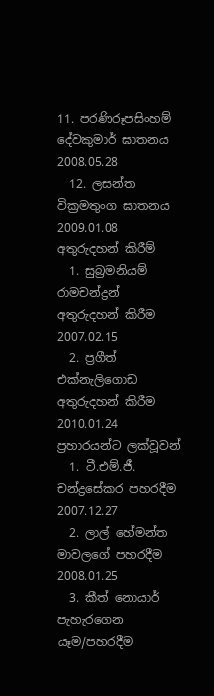11. පරණිරූපසිංහම් දේවකුමාර් ඝාතනය 2008.05.28
  12. ලසන්ත වික්‍රමතුංග ඝාතනය 2009.01.08
අතුරුදහන් කිරීම්
  1. සුබ්‍රමනියම් රාමචන්ද්‍රන් අතුරුදහන් කිරීම 2007.02.15
  2. ප්‍රගීත් එක්නැලිගොඩ අතුරුදහන් කිරීම 2010.01.24
ප්‍රහාරයන්ට ලක්වූවන්
  1. ටී.එම්.ජී. චන්ද්‍රසේකර පහරදීම 2007.12.27
  2. ලාල් හේමන්ත මාවලගේ පහරදීම 2008.01.25
  3. කීත් නොයාර් පැහැරගෙන යෑම/පහරදීම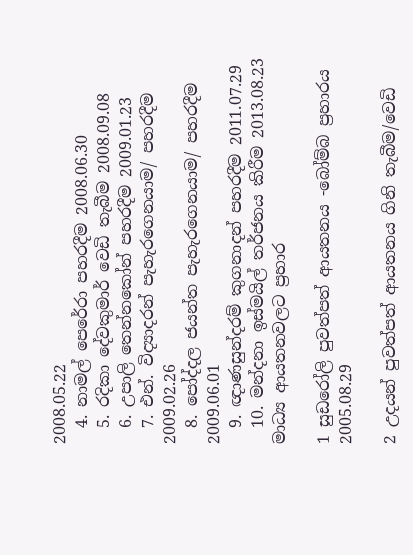2008.05.22
  4. නාමල් පෙරේරා පහරදීම 2008.06.30
  5. රදිකා දේවකුමාර් වෙඩි තැබීම 2008.09.08
  6. උපාලි තෙන්නකෝන් පහරදීම 2009.01.23
  7. එන්. විද්‍යාදරන් පැහැරගෙනයාම/ පහරදීම 2009.02.26
  8. පෝද්දල ජයන්ත පැහැරගෙනයාම/ පහරදීම 2009.06.01
  9. ඥාණසුන්දරම් කුගනාදන් පහරදීම 2011.07.29
  10. මන්දනා ඉස්මයිල් තර්ජනය කිරීම 2013.08.23
මාධ්‍ය ආයතනවලට ප්‍රහාර

1 සුඩරෝලි පුවත්පත් ආයතනය -බෝම්බ ප්‍රහාරය 2005.08.29

2 උදයන් පුවත්පත් ආයතනය ගිනි තැබීම/වෙඩි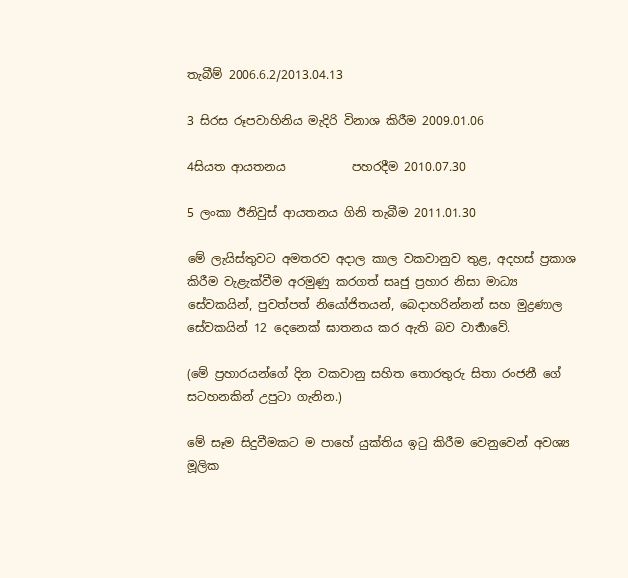තැබීම් 2006.6.2/2013.04.13

3 සිරස රූපවාහිනිය මැදිරි විනාශ කිරීම 2009.01.06

4සියත ආයතනය           පහරදීම 2010.07.30

5 ලංකා ඊනිවුස් ආයතනය ගිනි තැබීම 2011.01.30

මේ ලැයිස්තුවට අමතරව අදාල කාල වකවානුව තුළ, අදහස් ප්‍රකාශ කිරීම වැළැක්වීම අරමුණු කරගත් සෘජු ප්‍රහාර නිසා මාධ්‍ය සේවකයින්, පුවත්පත් නියෝජිතයන්, බෙදාහරින්නන් සහ මුද්‍රණාල සේවකයින් 12 දෙනෙක් ඝාතනය කර ඇති බව වාර්‍තාවේ.

(මේ ප්‍රහාරයන්ගේ දින වකවානු සහිත තොරතුරු සිතා රංජනී ගේ සටහනකින් උපුටා ගැනින.)

මේ සෑම සිදුවීමකට ම පාහේ යුක්තිය ඉටු කිරීම වෙනුවෙන් අවශ්‍ය මූලික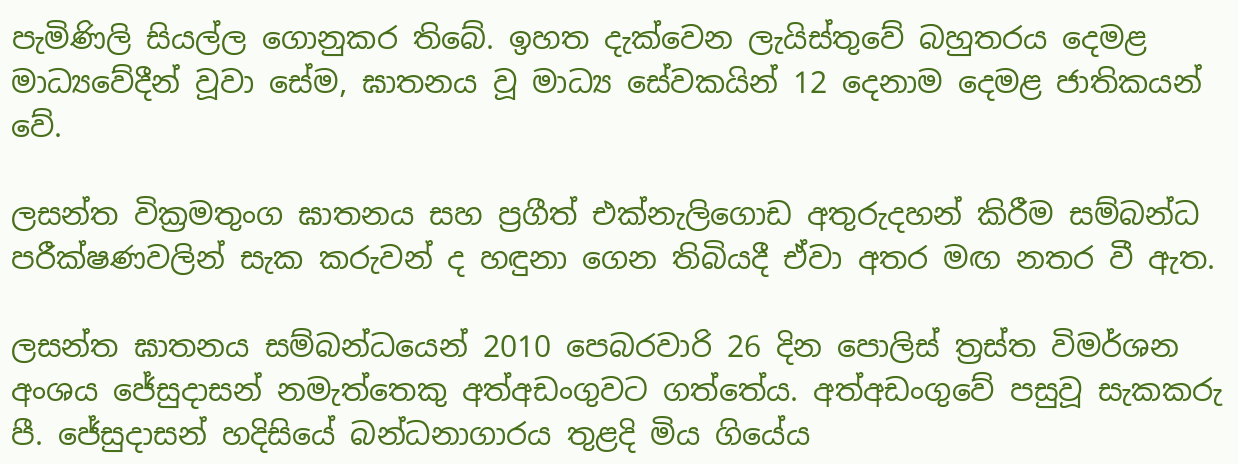පැමිණිලි සියල්ල ගොනුකර තිබේ. ඉහත දැක්වෙන ලැයිස්තුවේ බහුතරය දෙමළ මාධ්‍යවේදීන් වූවා සේම, ඝාතනය වූ මාධ්‍ය සේවකයින් 12 දෙනාම දෙමළ ජාතිකයන් වේ.

ලසන්ත වික්‍රමතුංග ඝාතනය සහ ප්‍රගීත් එක්නැලිගොඩ අතුරුදහන් කිරීම සම්බන්ධ පරීක්ෂණවලින් සැක කරුවන් ද හඳුනා ගෙන තිබියදී ඒවා අතර මඟ නතර වී ඇත.

ලසන්ත ඝාතනය සම්බන්ධයෙන් 2010 පෙබරවාරි 26 දින පොලිස් ත්‍රස්ත විමර්ශන අංශය ජේසුදාසන් නමැත්තෙකු අත්අඩංගුවට ගත්තේය. අත්අඩංගුවේ පසුවූ සැකකරු පී. ජේසුදාසන් හදිසියේ බන්ධනාගාරය තුළදි මිය ගියේය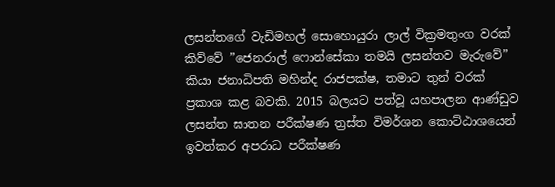ලසන්තගේ වැඩිමහල් සොහොයුරා ලාල් වික්‍රමතුංග වරක් කිව්වේ ”ජෙනරාල් ෆොන්සේකා තමයි ලසන්තව මැරුවේ” කියා ජනාධිපති මහින්ද රාජපක්ෂ, තමාට තුන් වරක් ප්‍රකාශ කළ බවකි. 2015 බලයට පත්වූ යහපාලන ආණ්ඩුව ලසන්ත ඝාතන පරීක්ෂණ ත්‍රස්ත විමර්ශන කොට්ඨාශයෙන් ඉවත්කර අපරාධ පරීක්ෂණ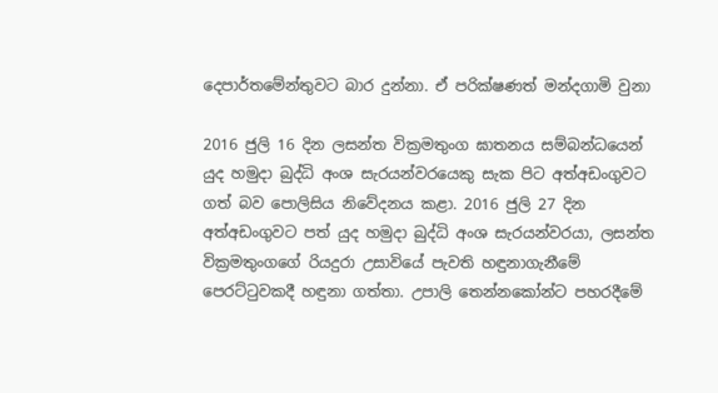දෙපාර්තමේන්තුවට බාර දුන්නා. ඒ පරික්ෂණත් මන්දගාමි වුනා

2016 ජුලි 16 දින ලසන්ත වික්‍රමතුංග ඝාතනය සම්බන්ධයෙන් යුද හමුදා බුද්ධි අංශ සැරයන්වරයෙකු සැක පිට අත්අඩංගුවට ගත් බව පොලිසිය නිවේදනය කළා. 2016 ජුලි 27 දින අත්අඩංගුවට පත් යුද හමුදා බුද්ධි අංශ සැරයන්වරයා, ලසන්ත වික්‍රමතුංගගේ රියදුරා උසාවියේ පැවති හඳුනාගැනීමේ පෙරට්ටුවකදී හඳුනා ගත්තා. උපාලි තෙන්නකෝන්ට පහරදීමේ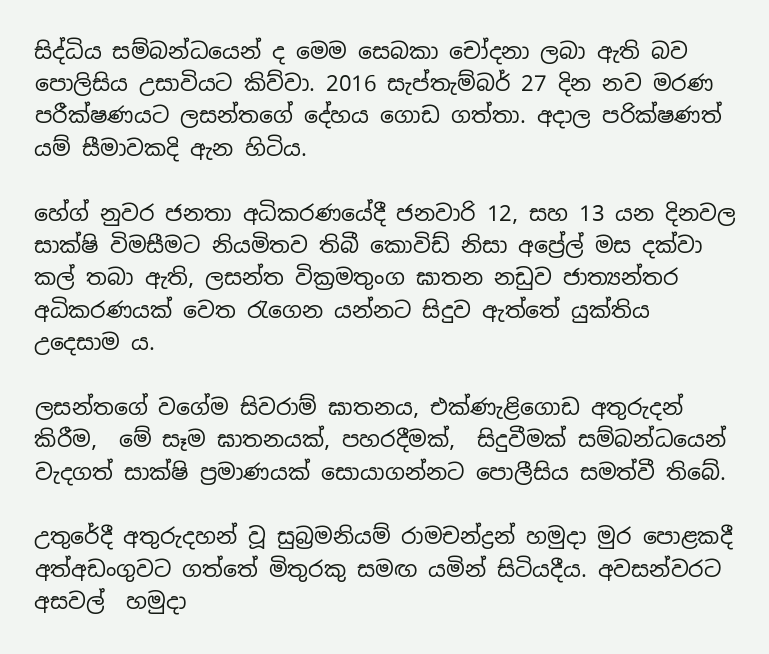සිද්ධිය සම්බන්ධයෙන් ද මෙම සෙබකා චෝදනා ලබා ඇති බව පොලිසිය උසාවියට කිව්වා. 2016 සැප්තැම්බර් 27 දින නව මරණ පරීක්ෂණයට ලසන්තගේ දේහය ගොඩ ගත්තා. අදාල පරික්ෂණත් යම් සීමාවකදි ඇන හිටිය.

හේග් නුවර ජනතා අධිකරණයේදී ජනවාරි 12, සහ 13 යන දිනවල සාක්ෂි විමසීමට නියමිතව තිබී කොවිඩ් නිසා අප්‍රේල් මස දක්වා කල් තබා ඇති, ලසන්ත වික්‍රමතුංග ඝාතන නඩුව ජාත්‍යන්තර අධිකරණයක් වෙත රැගෙන යන්නට සිදුව ඇත්තේ යුක්තිය උදෙසාම ය.

ලසන්තගේ වගේම සිවරාම් ඝාතනය, එක්ණැළිගොඩ අතුරුදන් කිරීම,  මේ සෑම ඝාතනයක්, පහරදීමක්,  සිදුවීමක් සම්බන්ධයෙන් වැදගත් සාක්ෂි ප්‍රමාණයක් සොයාගන්නට පොලීසිය සමත්වී තිබේ.

උතුරේදී අතුරුදහන් වූ සුබ්‍රමනියම් රාමචන්ද්‍රන් හමුදා මුර පොළකදී අත්අඩංගුවට ගත්තේ මිතුරකු සමඟ යමින් සිටියදීය. අවසන්වරට අසවල්  හමුදා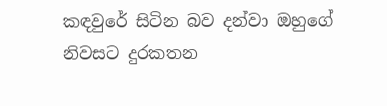කඳවුරේ සිටින බව දන්වා ඔහුගේ නිවසට දුරකතන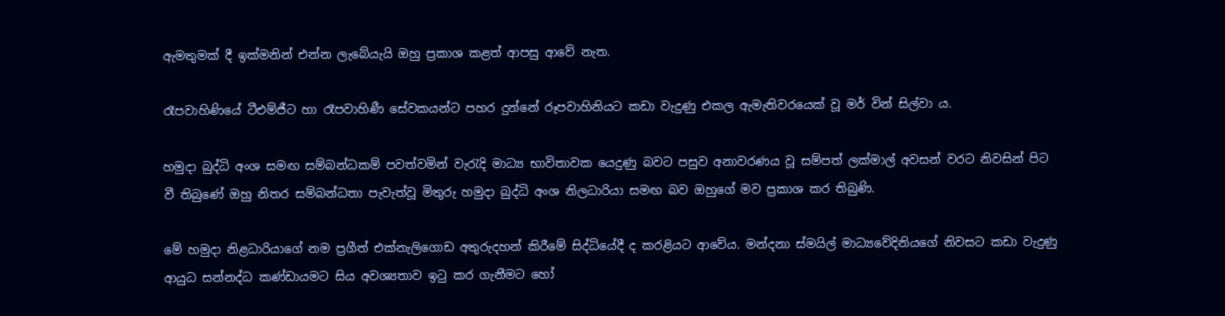ඇමතුමක් දී ඉක්මනින් එන්න ලැබේයැයි ඔහු ප්‍රකාශ කළත් ආපසු ආවේ නැත.

රෑපවාහිණියේ ටීඑම්ජීට හා රෑපවාහිණී සේවකයන්ට පහර දුන්නේ රූපවාහිනියට කඩා වැදුණු එකල ඇමැතිවරයෙක් වූ මර් වින් සිල්වා ය.

හමුදා බුද්ධි අංශ සමඟ සම්බන්ධකම් පවත්වමින් වැරැදි මාධ්‍ය භාවිතාවක යෙදුණු බවට පසුව අනාවරණය වූ සම්පත් ලක්මාල් අවසන් වරට නිවසින් පිට වී තිබුණේ ඔහු නිතර සම්බන්ධතා පැවැත්වූ මිතුරු හමුදා බුද්ධි අංශ නිලධාරියා සමඟ බව ඔහුගේ මව ප්‍රකාශ කර තිබුණි.

මේ හමුදා නිළධාරියාගේ නම ප්‍රගීත් එක්නැලිගොඩ අතුරුදහන් කිරීමේ සිද්ධියේදී ද කරළියට ආවේය. මන්දනා ස්මයිල් මාධ්‍යවේදිනියගේ නිවසට කඩා වැදුණු ආයුධ සන්නද්ධ කණ්ඩායමට සිය අවශ්‍යතාව ඉටු කර ගැනීමට හෝ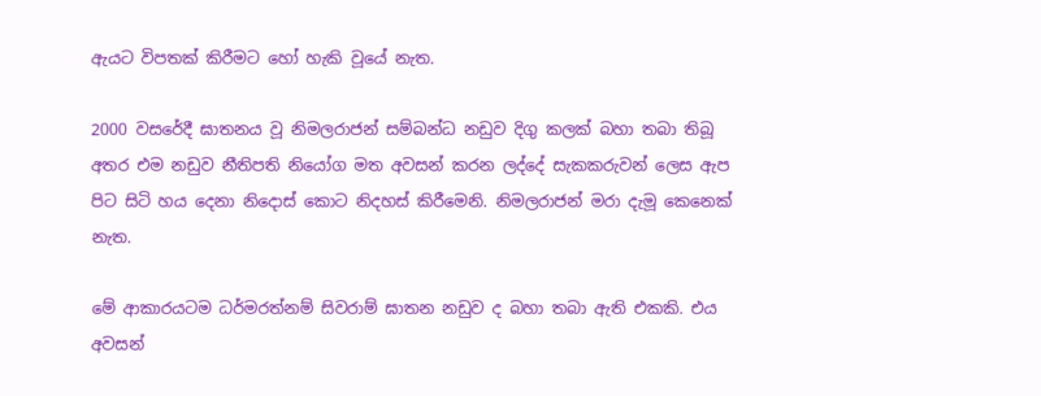ඇයට විපතක් කිරීමට හෝ හැකි වූයේ නැත.

2000 වසරේදී ඝාතනය වූ නිමලරාජන් සම්බන්ධ නඩුව දිගු කලක් බහා තබා තිබූ අතර එම නඩුව නීතිපති නියෝග මත අවසන් කරන ලද්දේ සැකකරුවන් ලෙස ඇප පිට සිටි හය දෙනා නිදොස් කොට නිදහස් කිරීමෙනි. නිමලරාජන් මරා දැමූ කෙනෙක් නැත.

මේ ආකාරයටම ධර්මරත්නම් සිවරාම් ඝාතන නඩුව ද බහා තබා ඇති එකකි. එය අවසන්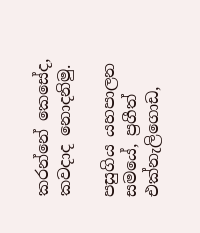කරන්නේ කෙසේද, කවදාද නොදනිමු.

පසුගිය යහපාලන සමයේ, ප්‍රගීත් එක්නැලිගොඩ,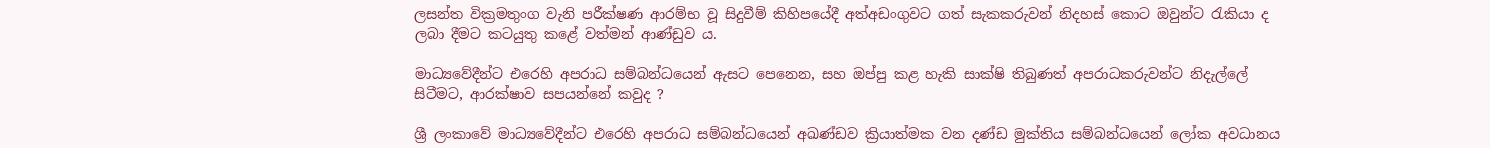ලසන්ත වික්‍රමතුංග වැනි පරීක්ෂණ ආරම්භ වූ සිදුවීම් කිහිපයේදී අත්අඩංගුවට ගත් සැකකරුවන් නිදහස් කොට ඔවුන්ට රැකියා ද ලබා දීමට කටයුතු කළේ වත්මන් ආණ්ඩුව ය.

මාධ්‍යවේදීන්ට එරෙහි අපරාධ සම්බන්ධයෙන් ඇසට පෙනෙන, සහ ඔප්පු කළ හැකි සාක්ෂි තිබුණත් අපරාධකරුවන්ට නිදැල්ලේ සිටීමට, ආරක්ෂාව සපයන්නේ කවුද ?

ශ්‍රී ලංකාවේ මාධ්‍යවේදීන්ට එරෙහි අපරාධ සම්බන්ධයෙන් අඛණ්ඩව ක්‍රියාත්මක වන දණ්ඩ මුක්තිය සම්බන්ධයෙන් ලෝක අවධානය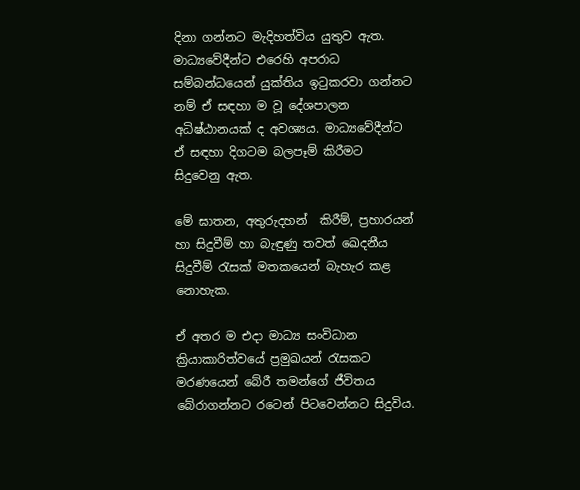දිනා ගන්නට මැදිහත්විය යුතුව ඇත. මාධ්‍යවේදීන්ට එරෙහි අපරාධ සම්බන්ධයෙන් යුක්තිය ඉටුකරවා ගන්නට නම් ඒ සඳහා ම වූ දේශපාලන අධිෂ්ඨානයක් ද අවශ්‍යය. මාධ්‍යවේදීන්ට ඒ සඳහා දිගටම බලපෑම් කිරීමට සිදුවෙනු ඇත.

මේ ඝාතන, අතුරුදහන්  කිරීම්, ප්‍රහාරයන් හා සිදුවීම් හා බැඳුණු තවත් ඛෙදනීය සිදුවීම් රැසක් මතකයෙන් බැහැර කළ නොහැක.

ඒ අතර ම එදා මාධ්‍ය සංවිධාන ක්‍රියාකාරිත්වයේ ප්‍රමුඛයන් රැසකට මරණයෙන් බේරී තමන්ගේ ජීවිතය බේරාගන්නට රටෙන් පිටවෙන්නට සිදුවිය.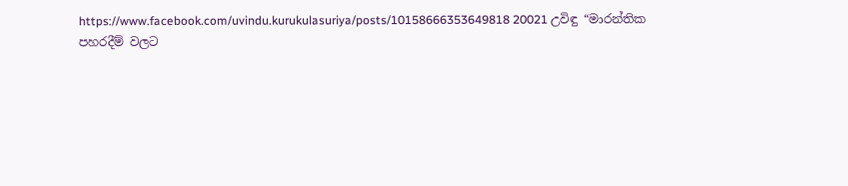https://www.facebook.com/uvindu.kurukulasuriya/posts/10158666353649818 20021 උවිඳු “මාරන්තික පහරදීම් වලට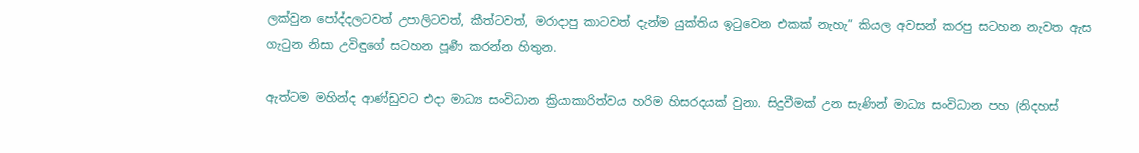ලක්වුන පෝද්දලටවත් උපාලිටවත්, කීත්ටවත්, මරාදාපු කාටවත් දැන්ම යුක්තිය ඉටුවෙන එකක් නැහැ” කියල අවසන් කරපු සටහන නැවත ඇස ගැටුන නිසා උවිඳුගේ සටහන පූර්‍ණ කරන්න හිතුන.

ඇත්ටම මහින්ද ආණ්ඩුවට එදා මාධ්‍ය සංවිධාන ක්‍රියාකාරිත්වය හරිම හිසරදයක් වුනා. සිදුවීමක් උන සැණින් මාධ්‍ය සංවිධාන පහ (නිදහස්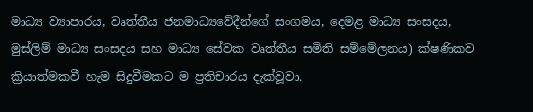මාධ්‍ය ව්‍යාපාරය, වෘත්තීය ජනමාධ්‍යවේදීන්ගේ සංගමය, දෙමළ මාධ්‍ය සංසදය, මුස්ලිම් මාධ්‍ය සංසදය සහ මාධ්‍ය සේවක වෘත්තීය සමිති සම්මේලනය) ක්ෂණිකව ක්‍රියාත්මකවී හැම සිදුවීමකට ම ප්‍රතිචාරය දැක්වූවා.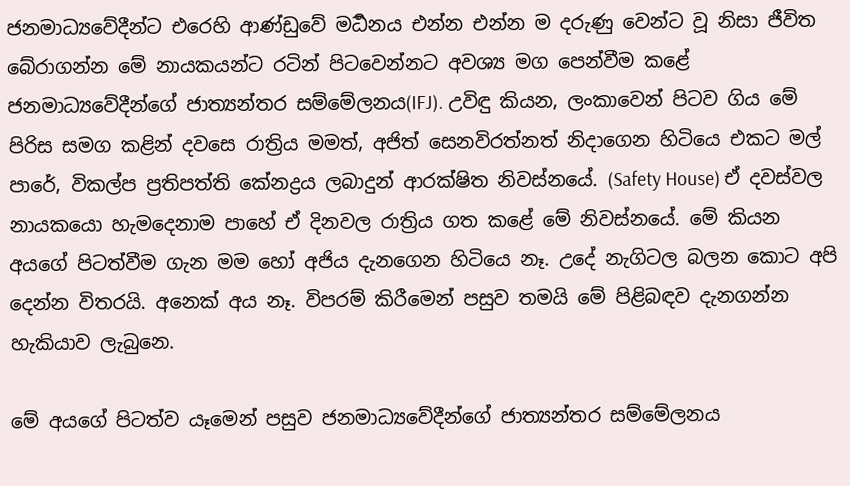ජනමාධ්‍යවේදීන්ට එරෙහි ආණ්ඩුවේ මර්‍ධනය එන්න එන්න ම දරුණු වෙන්ට වූ නිසා ජීවිත බේරාගන්න මේ නායකයන්ට රටින් පිටවෙන්නට අවශ්‍ය මග පෙන්වීම කළේ ජනමාධ්‍යවේදීන්ගේ ජාත්‍යන්තර සම්මේලනය(IFJ). උවිඳු කියන, ලංකාවෙන් පිටව ගිය මේ පිරිස සමග කළින් දවසෙ රාත්‍රිය මමත්, අජිත් සෙනවිරත්නත් නිදාගෙන හිටියෙ එකට මල් පාරේ, විකල්ප ප්‍රතිපත්ති කේනද්‍රය ලබාදුන් ආරක්ෂිත නිවස්නයේ. (Safety House) ඒ දවස්වල නායකයො හැමදෙනාම පාහේ ඒ දිනවල රාත්‍රිය ගත කළේ මේ නිවස්නයේ. මේ කියන අයගේ පිටත්වීම ගැන මම හෝ අජිය දැනගෙන හිටියෙ නෑ. උදේ නැගිටල බලන කොට අපි දෙන්න විතරයි. අනෙක් අය නෑ. විපරම් කිරීමෙන් පසුව තමයි මේ පිළිබඳව දැනගන්න හැකියාව ලැබුනෙ.

මේ අයගේ පිටත්ව යෑමෙන් පසුව ජනමාධ්‍යවේදීන්ගේ ජාත්‍යන්තර සම්මේලනය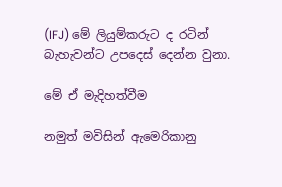(IFJ) මේ ලියුම්කරුට ද රටින් බැහැවන්ට උපදෙස් දෙන්න වුනා.

මේ ඒ මැදිහත්වීම

නමුත් මවිසින් ඇමෙරිකානු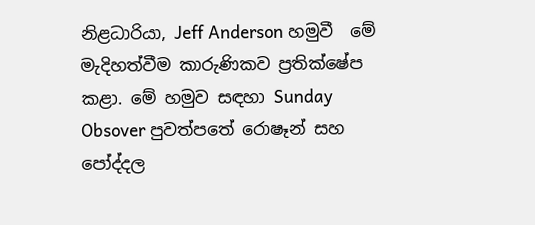නිළධාරියා, Jeff Anderson හමුවී  මේ මැදිහත්වීම කාරුණිකව ප්‍රතික්ෂේප කළා. මේ හමුව සඳහා Sunday Obsover පුවත්පතේ රොෂෑන් සහ පෝද්දල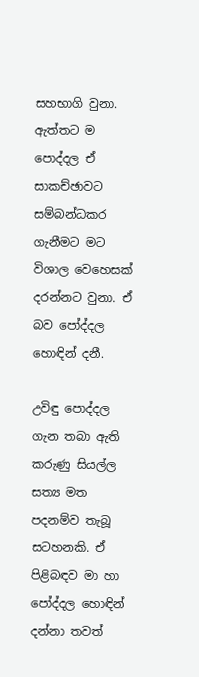සහභාගි වුනා. ඇත්තට ම පොද්දල ඒ සාකච්ඡාවට සම්බන්ධකර ගැනීමට මට විශාල වෙහෙසක් දරන්නට වුනා. ඒ බව පෝද්දල හොඳින් දනී.

උවිඳු පොද්දල ගැන තබා ඇති කරුණු සියල්ල සත්‍ය මත පදනම්ව තැබූ සටහනකි. ඒ පිළිබඳව මා හා පෝද්දල හොඳින් දන්නා තවත්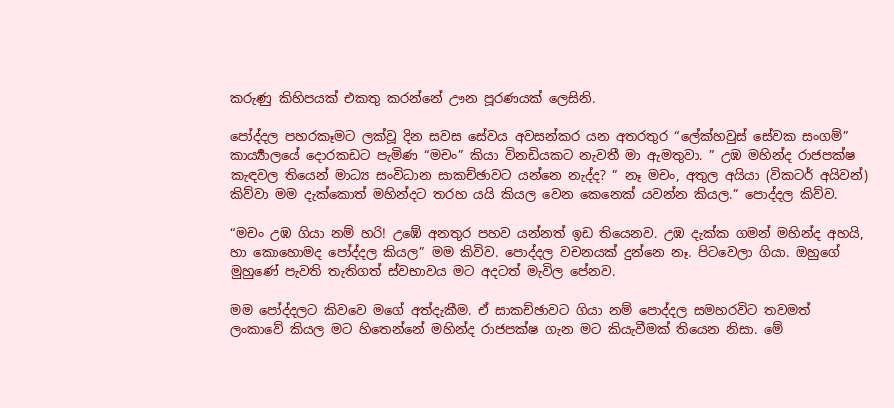කරුණු කිහිපයක් එකතු කරන්නේ ඌන පූරණයක් ලෙසිනි.

පෝද්දල පහරකෑමට ලක්වූ දින සවස සේවය අවසන්කර යන අතරතුර “ලේක්හවුස් සේවක සංගම්” කාර්‍ය්‍යාලයේ දොරකඩට පැමිණ “මචං” කියා විනඩියකට නැවතී මා ඇමතුවා. ” උඹ මහින්ද රාජපක්ෂ කැඳවල තියෙන් මාධ්‍ය සංවිධාන සාකච්ඡාවට යන්නෙ නැද්ද? ” නෑ මචං, අතුල අයියා (විකටර් අයිවන්) කිව්වා මම දැක්කොත් මහින්දට තරහ යයි කියල වෙන කෙනෙක් යවන්න කියල.” පොද්දල කිව්ව.

“මචං උඹ ගියා නම් හරි! උඹේ අනතුර පහව යන්නත් ඉඩ තියෙනව. උඹ දැක්ක ගමන් මහින්ද අහයි, හා කොහොමද පෝද්දල කියල” මම කිවිව. පොද්දල වචනයක් දුන්නෙ නෑ. පිටවෙලා ගියා. ඔහුගේ මුහුණේ පැවති තැතිගත් ස්වභාවය මට අදටත් මැවිල පේනව.

මම පෝද්දලට කිවවෙ මගේ අත්දැකීම. ඒ සාකච්ඡාවට ගියා නම් පොද්දල සමහරවිට තවමත් ලංකාවේ කියල මට හිතෙන්නේ මහින්ද රාජපක්ෂ ගැන මට කියැවීමක් තියෙන නිසා. මේ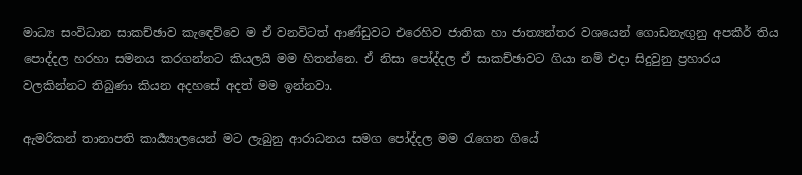මාධ්‍ය සංවිධාන සාකච්ඡාව කැඳෙව්වෙ ම ඒ වනවිටත් ආණ්ඩුවට එරෙහිව ජාතික හා ජාත්‍යන්තර වශයෙන් ගොඩනැඟුනු අපකීර් තිය පොද්දල හරහා සමනය කරගන්නට කියලයි මම හිතන්නෙ. ඒ නිසා පෝද්දල ඒ සාකච්ඡාවට ගියා නම් එදා සිදුවුනු ප්‍රහාරය වලකින්නට තිබුණා කියන අදහසේ අදත් මම ඉන්නවා.

ඇමරිකන් තානාපති කාර්‍ය්‍යාලයෙන් මට ලැබුනු ආරාධනය සමග පෝද්දල මම රැගෙන ගියේ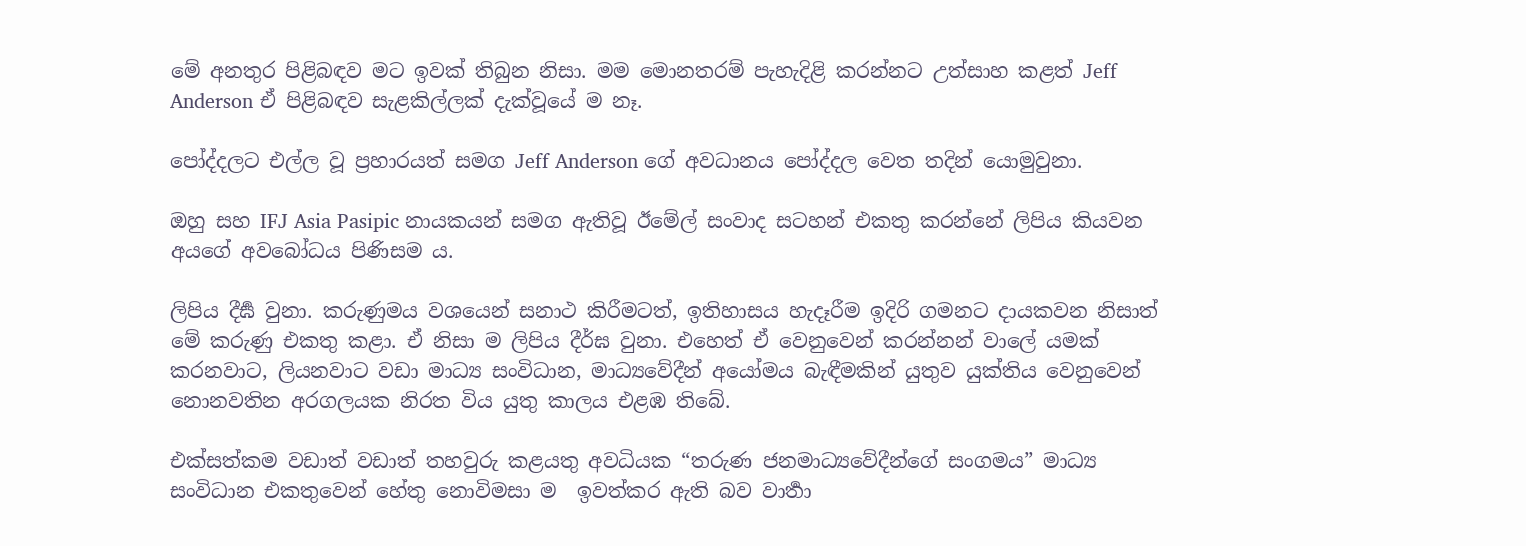මේ අනතුර පිළිබඳව මට ඉවක් තිබුන නිසා. මම මොනතරම් පැහැදිළි කරන්නට උත්සාහ කළත් Jeff Anderson ඒ පිළිබඳව සැළකිල්ලක් දැක්වූයේ ම නෑ.

පෝද්දලට එල්ල වූ ප්‍රහාරයත් සමග Jeff Anderson ගේ අවධානය පෝද්දල වෙත තදින් යොමුවුනා.

ඔහු සහ IFJ Asia Pasipic නායකයන් සමග ඇතිවූ ඊමේල් සංවාද සටහන් එකතු කරන්නේ ලිපිය කියවන අයගේ අවබෝධය පිණිසම ය.

ලිපිය දීර්‍ඝ වුනා. කරුණුමය වශයෙන් සනාථ කිරීමටත්, ඉතිහාසය හැදෑරීම ඉදිරි ගමනට දායකවන නිසාත් මේ කරුණු එකතු කළා. ඒ නිසා ම ලිපිය දීර්ඝ වුනා. එහෙත් ඒ වෙනුවෙන් කරන්නන් වාලේ යමක් කරනවාට, ලියනවාට වඩා මාධ්‍ය සංවිධාන, මාධ්‍යවේදීන් අයෝමය බැඳීමකින් යුතුව යුක්තිය වෙනුවෙන් නොනවතින අරගලයක නිරත විය යුතු කාලය එළඹ තිබේ.

එක්සත්කම වඩාත් වඩාත් තහවුරු කළයතු අවධියක “තරුණ ජනමාධ්‍යවේදීන්ගේ සංගමය” මාධ්‍ය සංවිධාන එකතුවෙන් හේතු නොවිමසා ම  ඉවත්කර ඇති බව වාර්‍තා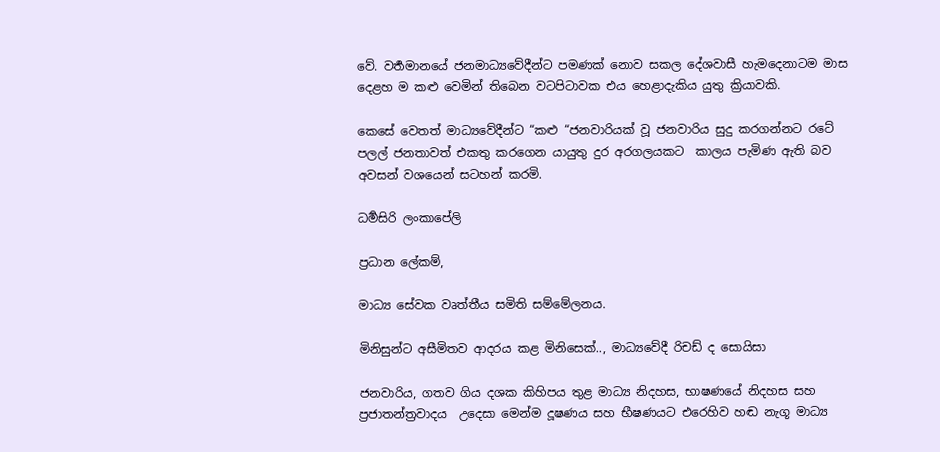වේ. වර්‍තමානයේ ජනමාධ්‍යවේදීන්ට පමණක් නොව සකල දේශවාසී හැමදෙනාටම මාස දෙළහ ම කළු වෙමින් තිබෙන වටපිටාවක එය හෙළාදැකිය යුතු ක්‍රියාවකි.

කෙසේ වෙතත් මාධ්‍යවේදීන්ට “කළු “ජනවාරියක් වූ ජනවාරිය සුදු කරගන්නට රටේ පලල් ජනතාවත් එකතු කරගෙන යායුතු දුර අරගලයකට  කාලය පැමිණ ඇති බව  අවසන් වශයෙන් සටහන් කරමි.

ධර්‍මසිරි ලංකාපේලි

ප්‍රධාන ලේකම්,

මාධ්‍ය සේවක වෘත්තීය සමිති සම්මේලනය.

මිනිසුන්ට අසීමිතව ආදරය කළ මිනිසෙක්.., මාධ්‍යවේදී රිචඩ් ද සොයිසා

ජනවාරිය, ගතව ගිය දශක කිහිපය තුළ මාධ්‍ය නිදහස, භාෂණයේ නිදහස සහ ප්‍රජාතන්ත්‍රවාදය  උදෙසා මෙන්ම දූෂණය සහ භීෂණයට එරෙහිව හඬ නැගූ මාධ්‍ය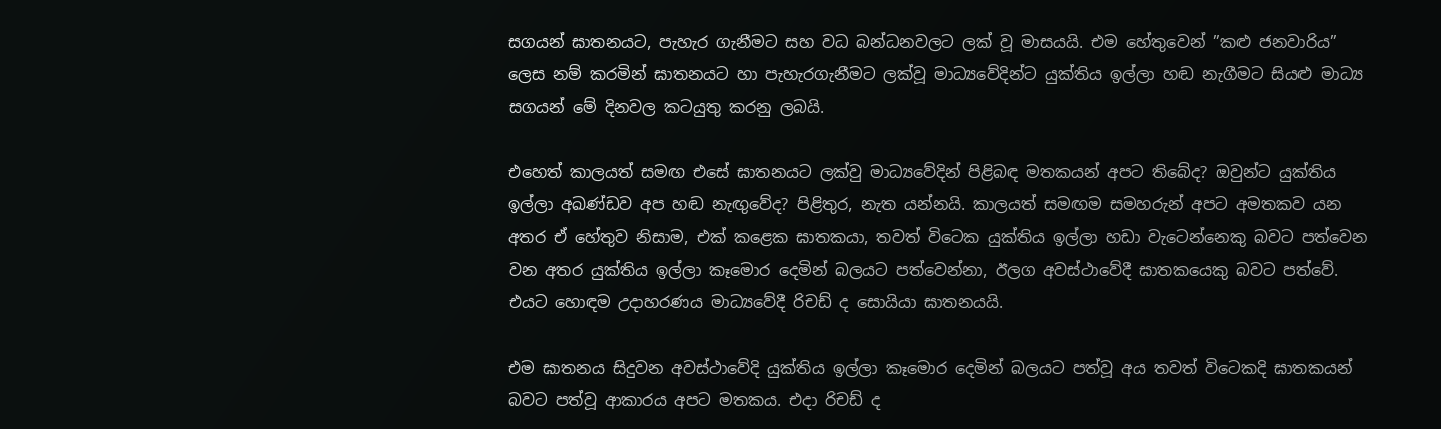සගයන් ඝාතනයට, පැහැර ගැනීමට සහ වධ බන්ධනවලට ලක් වූ මාසයයි. එම හේතුවෙන් ”කළු ජනවාරිය” ලෙස නම් කරමින් ඝාතනයට හා පැහැරගැනීමට ලක්වූ මාධ්‍යවේදින්ට යුක්තිය ඉල්ලා හඬ නැගීමට සියළු මාධ්‍ය සගයන් මේ දිනවල කටයුතු කරනු ලබයි.

එහෙත් කාලයත් සමඟ එසේ ඝාතනයට ලක්වු මාධ්‍යවේදින් පිළිබඳ මතකයන් අපට තිබේද? ඔවුන්ට යුක්තිය ඉල්ලා අඛණ්ඩව අප හඬ නැඟුවේද? පිළිතුර, නැත යන්නයි. කාලයත් සමඟම සමහරුන් අපට අමතකව යන අතර ඒ හේතුව නිසාම, එක් කළෙක ඝාතකයා, තවත් විටෙක යුක්තිය ඉල්ලා හඩා වැටෙන්නෙකු බවට පත්වෙන වන අතර යුක්තිය ඉල්ලා කෑමොර දෙමින් බලයට පත්වෙන්නා, ඊලග අවස්ථාවේදී ඝාතකයෙකු බවට පත්වේ. එයට හොඳම උදාහරණය මාධ්‍යවේදී රිචඩ් ද සොයියා ඝාතනයයි.

එම ඝාතනය සිදුවන අවස්ථාවේදි යුක්තිය ඉල්ලා කෑමොර දෙමින් බලයට පත්වූ අය තවත් විටෙකදි ඝාතකයන් බවට පත්වූ ආකාරය අපට මතකය. එදා රිචඩ් ද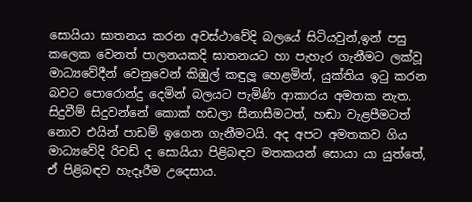සොයියා ඝාතනය කරන අවස්ථාවේදි බලයේ සිටියවුන්,ඉන් පසු කලෙක වෙනත් පාලනයකදි ඝාතනයට හා පැහැර ගැනීමට ලක්වූ මාධ්‍යවේදීන් වෙනුවෙන් කිඹුල් කඳුලූ හෙළමින්, යුක්තිය ඉටු කරන බවට පොරොන්දු දෙමින් බලයට පැමිණි ආකාරය අමතක නැත. සිදුවීම් සිදුවන්නේ කොක් හඩලා සීනාසීමටත්, හඬා වැළපීමටත් නොව එයින් පාඩම් ඉගෙන ගැනීමටයි. අද අපට අමතකව ගිය මාධ්‍යවේදි රිචඩ් ද සොයියා පිළිබඳව මතකයන් සොයා යා යුත්තේ, ඒ පිළිබඳව හැදෑරීම උදෙසාය.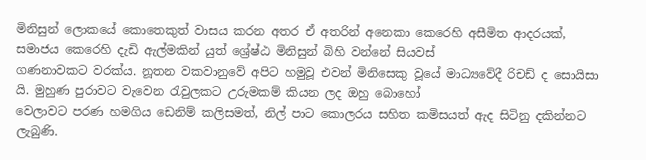මිනිසුන් ලොකයේ කොතෙකුත් වාසය කරන අතර ඒ අතරින් අනෙකා කෙරෙහි අසීමිත ආදරයක්, සමාජය කෙරෙහි දැඩි ඇල්මකින් යුත් ශ්‍රේෂ්ඨ මිනිසුන් බිහි වන්නේ සියවස්
ගණනාවකට වරක්ය. නූතන වකවානුවේ අපිට හමුවූ එවන් මිනිසෙකු වූයේ මාධ්‍යවේදී රිචඩ් ද සොයිසා යි. මුහුණ පුරාවට වැවෙන රැවුලකට උරුමකම් කියන ලද ඔහු බොහෝ
වෙලාවට පරණ හමගිය ඩෙනිම් කලිසමත්, නිල් පාට කොලරය සහිත කමිසයත් ඇද සිටිනු දකින්නට ලැබුණි.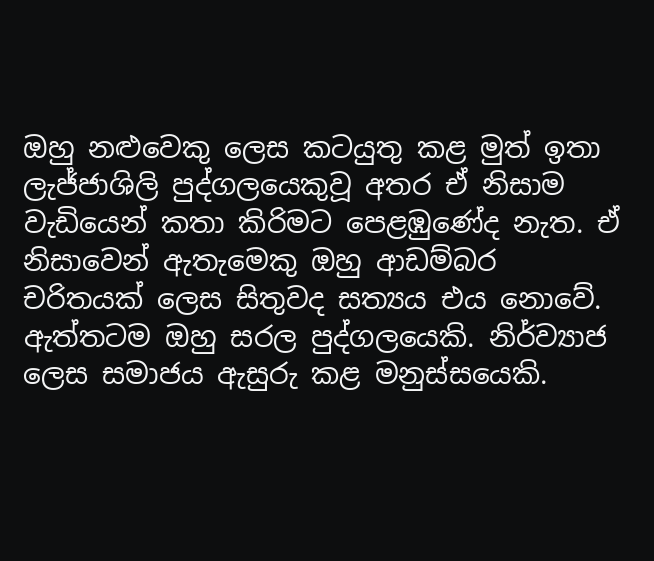ඔහු නළුවෙකු ලෙස කටයුතු කළ මුත් ඉතා ලැජ්ජාශිලි පුද්ගලයෙකුවූ අතර ඒ නිසාම වැඩියෙන් කතා කිරිමට පෙළඹුණේද නැත. ඒ නිසාවෙන් ඇතැමෙකු ඔහු ආඩම්බර චරිතයක් ලෙස සිතුවද සත්‍යය එය නොවේ. ඇත්තටම ඔහු සරල පුද්ගලයෙකි. නිර්ව්‍යාජ ලෙස සමාජය ඇසුරු කළ මනුස්සයෙකි.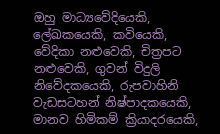ඔහු මාධ්‍යවේදියෙකි, ලේඛකයෙකි, කවියෙකි, වේදිකා නළුවෙකි, චිත්‍රපට නළුවෙකි, ගුවන් විදුලි නිවේදකයෙකි, රුපවාහිනි වැඩසටහන් නිෂ්පාදකයෙකි, මානව හිමිකම් ක්‍රියාදරයෙකි,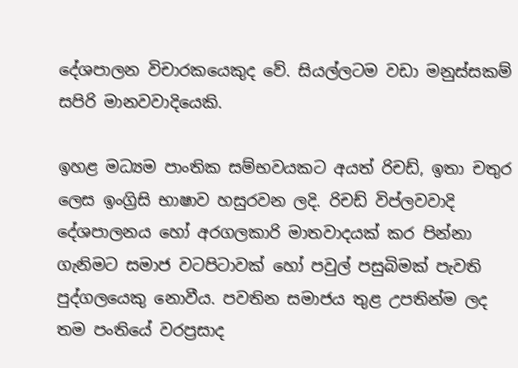දේශපාලන විචාරකයෙකුද වේ. සියල්ලටම වඩා මනුස්සකම් සපිරි මානවවාදියෙකි.

ඉහළ මධ්‍යම පාංතික සම්භවයකට අයත් රිචඩ්, ඉතා චතුර ලෙස ඉංග්‍රිසි භාෂාව හසුරවන ලදි. රිචඩ් විප්ලවවාදි දේශපාලනය හෝ අරගලකාරි මාතවාදයක් කර පින්නා ගැනිමට සමාජ වටපිටාවක් හෝ පවුල් පසුබිමක් පැවති පුද්ගලයෙකු නොවීය. පවතින සමාජය තුළ උපතින්ම ලද තම පංතියේ වරප්‍රසාද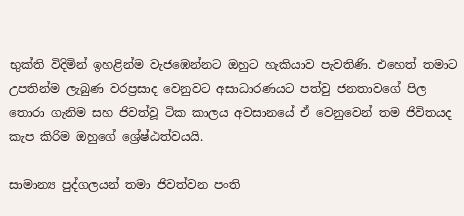භුක්ති විදිමින් ඉහළින්ම වැජඹෙන්නට ඔහුට හැකියාව පැවතිණි. එහෙත් තමාට උපතින්ම ලැබුණ වරප්‍රසාද වෙනුවට අසාධාරණයට පත්වු ජනතාවගේ පිල තොරා ගැනිම සහ ජිවත්වූ ටික කාලය අවසානයේ ඒ වෙනුවෙන් තම ජිවිතයද කැප කිරිම ඔහුගේ ශ්‍රේෂ්ඨත්වයයි.

සාමාන්‍ය පුද්ගලයන් තමා ජිවත්වන පංති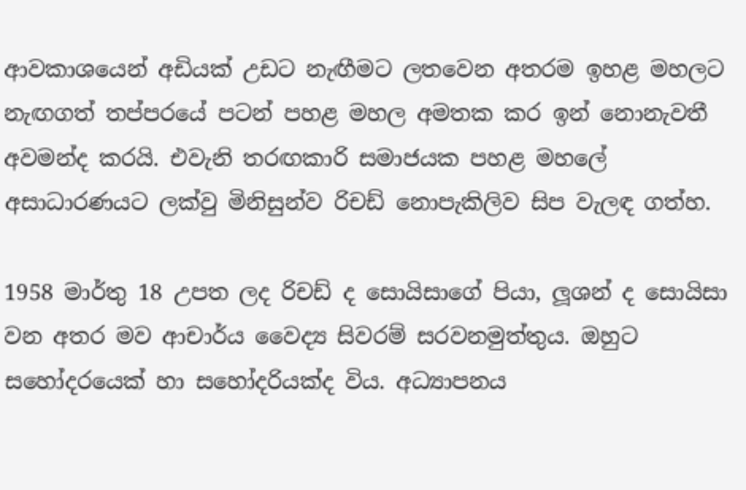ආවකාශයෙන් අඩියක් උඩට නැඟීමට ලතවෙන අතරම ඉහළ මහලට නැඟගත් තප්පරයේ පටන් පහළ මහල අමතක කර ඉන් නොනැවතී අවමන්ද කරයි. එවැනි තරඟකාරි සමාජයක පහළ මහලේ අසාධාරණයට ලක්වු මිනිසුන්ව රිචඩ් නොපැකිලිව සිප වැලඳ ගත්හ.

1958 මාර්තු 18 උපත ලද රිචඩ් ද සොයිසාගේ පියා, ලූශන් ද සොයිසා වන අතර මව ආචාර්ය වෛද්‍ය සිවරම් සරවනමුත්තුය. ඔහුට සහෝදරයෙක් හා සහෝදරියක්ද විය. අධ්‍යාපනය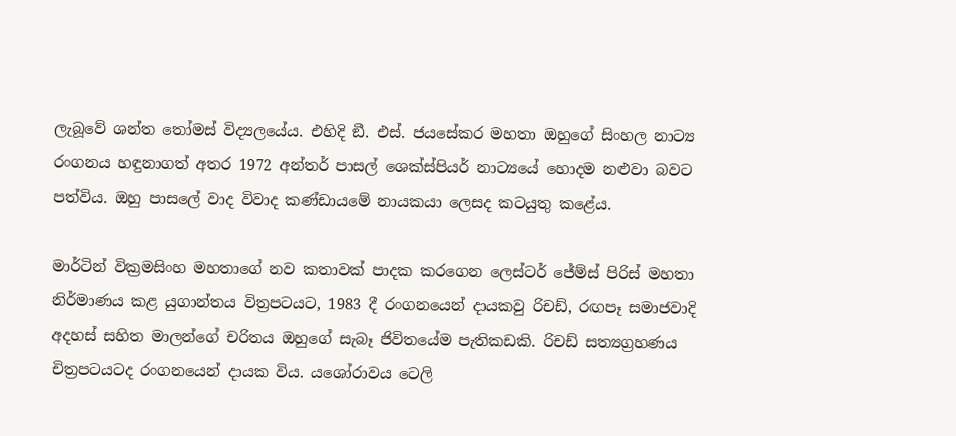ලැබූවේ ශන්ත තෝමස් විද්‍යලයේය. එහිදි ඞී. එස්. ජයසේකර මහතා ඔහුගේ සිංහල නාට්‍ය රංගනය හඳුනාගත් අතර 1972 අන්තර් පාසල් ශෙක්ස්පියර් නාට්‍යයේ හොදම නළුවා බවට පත්විය. ඔහු පාසලේ වාද විවාද කණ්ඩායමේ නායකයා ලෙසද කටයුතු කළේය.

මාර්ටින් වික්‍රමසිංහ මහතාගේ නව කතාවක් පාදක කරගෙන ලෙස්ටර් ජේම්ස් පිරිස් මහතා නිර්මාණය කළ යුගාන්තය විත්‍රපටයට, 1983 දී රංගනයෙන් දායකවු රිචඩ්, රඟපෑ සමාජවාදි අදහස් සහිත මාලන්ගේ චරිතය ඔහුගේ සැබෑ ජිවිතයේම පැතිකඩකි. රිචඩ් සත්‍යග්‍රහණය චිත්‍රපටයටද රංගනයෙන් දායක විය. යශෝරාවය ටෙලි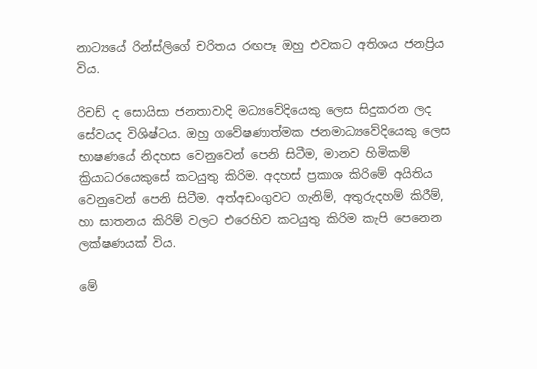නාට්‍යයේ රින්ස්ලිගේ චරිතය රඟපෑ ඔහු එවකට අතිශය ජනප්‍රිය විය.

රිචඩ් ද සොයිසා ජනතාවාදි මධ්‍යවේදියෙකු ලෙස සිදුකරන ලද සේවයද විශිෂ්ටය. ඔහු ගවේෂණාත්මක ජනමාධ්‍යවේදියෙකු ලෙස භාෂණයේ නිදහස වෙනුවෙන් පෙනි සිටීම, මානව හිමිකම් ක්‍රියාධරයෙකුසේ කටයුතු කිරිම. අදහස් ප්‍රකාශ කිරිමේ අයිතිය වෙනුවෙන් පෙනි සිටීම. අත්අඩංගුවට ගැනිම්, අතුරුදහම් කිරීම්, හා ඝාතනය කිරිම් වලට එරෙහිව කටයුතු කිරිම කැපි පෙනෙන ලක්ෂණයක් විය.

මේ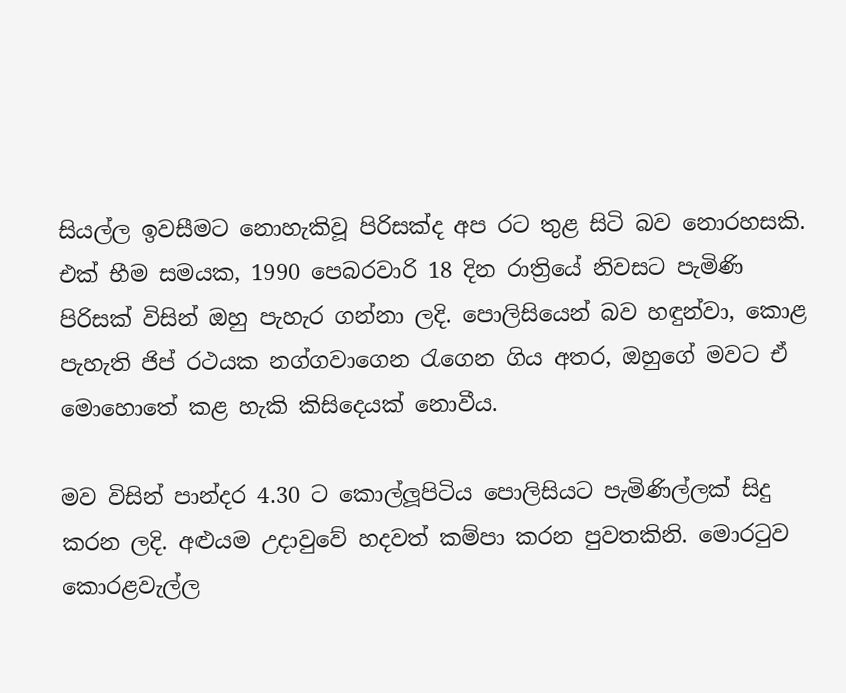සියල්ල ඉවසීමට නොහැකිවූ පිරිසක්ද අප රට තුළ සිටි බව නොරහසකි. එක් භීම සමයක, 1990 පෙබරවාරි 18 දින රාත්‍රියේ නිවසට පැමිණි පිරිසක් විසින් ඔහු පැහැර ගන්නා ලදි. පොලිසියෙන් බව හඳුන්වා, කොළ පැහැති ජිප් රථයක නග්ගවාගෙන රැගෙන ගිය අතර, ඔහුගේ මවට ඒ මොහොතේ කළ හැකි කිසිදෙයක් නොවීය.

මව විසින් පාන්දර 4.30 ට කොල්ලූපිටිය පොලිසියට පැමිණිල්ලක් සිදු කරන ලදි. අළුයම උදාවුවේ හදවත් කම්පා කරන පුවතකිනි. මොරටුව කොරළවැල්ල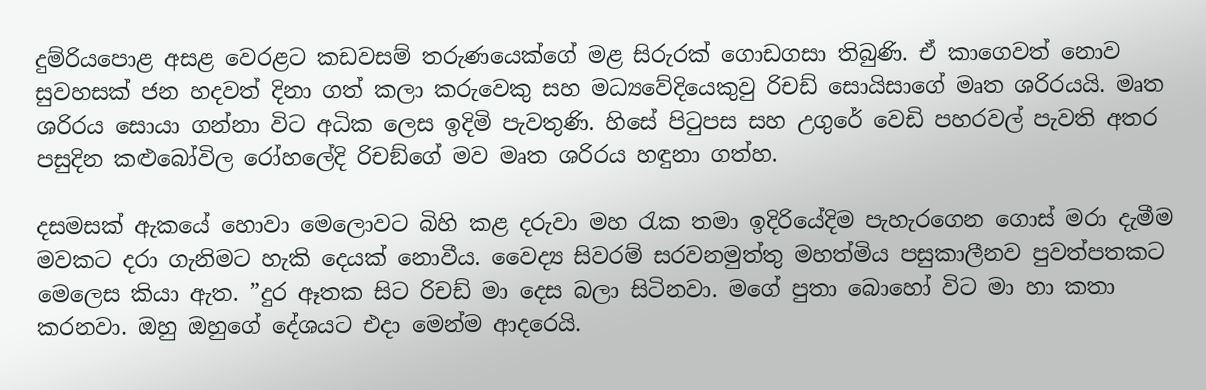දුම්රියපොළ අසළ වෙරළට කඩවසම් තරුණයෙක්ගේ මළ සිරුරක් ගොඩගසා තිබුණි. ඒ කාගෙවත් නොව සුවහසක් ජන හදවත් දිනා ගත් කලා කරුවෙකු සහ මධ්‍යවේදියෙකුවු රිචඩ් සොයිසාගේ මෘත ශරිරයයි. මෘත ශරිරය සොයා ගන්නා විට අධික ලෙස ඉදිමි පැවතුණි. හිසේ පිටුපස සහ උගුරේ වෙඩි පහරවල් පැවති අතර පසුදින කළුබෝවිල රෝහලේදි රිචඞ්ගේ මව මෘත ශරිරය හඳුනා ගත්හ.

දසමසක් ඇකයේ හොවා මෙලොවට බිහි කළ දරුවා මහ රැක තමා ඉදිරියේදිම පැහැරගෙන ගොස් මරා දැමීම මවකට දරා ගැනිමට හැකි දෙයක් නොවීය. වෛද්‍ය සිවරම් සරවනමුත්තු මහත්මිය පසුකාලීනව පුවත්පතකට මෙලෙස කියා ඇත. ”දුර ඈතක සිට රිචඩ් මා දෙස බලා සිටිනවා. මගේ පුතා බොහෝ විට මා හා කතා කරනවා. ඔහු ඔහුගේ දේශයට එදා මෙන්ම ආදරෙයි.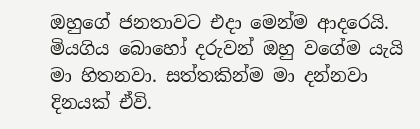ඔහුගේ ජනතාවට එදා මෙන්ම ආදරෙයි. මියගිය බොහෝ දරුවන් ඔහු වගේම යැයි මා හිතනවා. සත්තකින්ම මා දන්නවා දිනයක් ඒවි.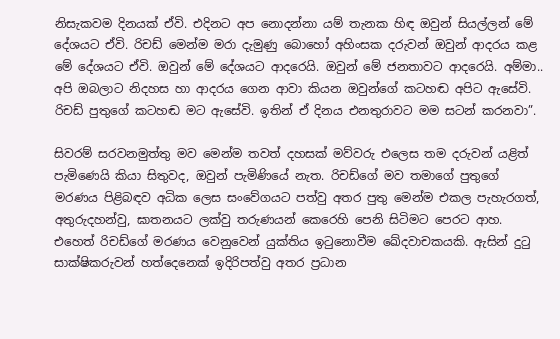නිසැකවම දිනයක් ඒවි. එදිනට අප නොදන්නා යම් තැනක හිඳ ඔවුන් සියල්ලන් මේ දේශයට ඒවි. රිචඩ් මෙන්ම මරා දැමුණු බොහෝ අහිංසක දරුවන් ඔවුන් ආදරය කළ මේ දේශයට ඒවි. ඔවුන් මේ දේශයට ආදරෙයි. ඔවුන් මේ ජනතාවට ආදරෙයි. අම්මා.. අපි ඔබලාට නිදහස හා ආදරය ගෙන ආවා කියන ඔවුන්ගේ කටහඬ අපිට ඇසේවි. රිචඩ් පුතුගේ කටහඬ මට ඇසේවි. ඉතින් ඒ දිනය එනතුරාවට මම සටන් කරනවා”.

සිවරම් සරවනමුත්තු මව මෙන්ම තවත් දහසක් මව්වරු එලෙස තම දරුවන් යළිත් පැමිණෙයි කියා සිතුවද, ඔවුන් පැමිණියේ නැත. රිචඩ්ගේ මව තමාගේ පුතුගේ මරණය පිළිබඳව අධික ලෙස සංවේගයට පත්වු අතර පුතු මෙන්ම එකල පැහැරගත්, අතුරුදහන්වු, ඝාතනයට ලක්වු තරුණයන් කෙරෙහි පෙනි සිටිමට පෙරට ආහ. එහෙත් රිචඩ්ගේ මරණය වෙනුවෙන් යුක්තිය ඉටුනොවීම ඛේදවාචකයකි. ඇසින් දුටු සාක්ෂිකරුවන් හත්දෙනෙක් ඉදිරිපත්වු අතර ප්‍රධාන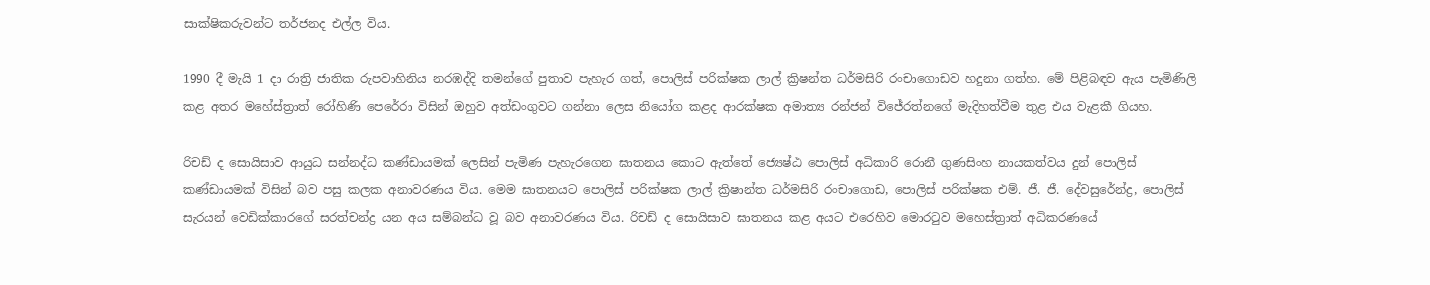සාක්ෂිකරුවන්ට තර්ජනද එල්ල විය.

1990 දී මැයි 1 දා රාත්‍රි ජාතික රුපවාහිනිය නරඹද්දි තමන්ගේ පුතාව පැහැර ගත්, පොලිස් පරික්ෂක ලාල් ක්‍රිෂන්ත ධර්මසිරි රංචාගොඩව හදුනා ගත්හ. මේ පිළිබඳව ඇය පැමිණිලි කළ අතර මහේස්ත්‍රාත් රෝහිණි පෙරේරා විසින් ඔහුව අත්ඩංගුවට ගන්නා ලෙස නියෝග කළද ආරක්ෂක අමාත්‍ය රන්ජන් විජේරත්නගේ මැදිහත්වීම තුළ එය වැළකී ගියහ.

රිචඩ් ද සොයිසාව ආයුධ සන්නද්ධ කණ්ඩායමක් ලෙසින් පැමිණ පැහැරගෙන ඝාතනය කොට ඇත්තේ ජ්‍යෙෂ්ඨ පොලිස් අධිකාරි රොනී ගුණසිංහ නායකත්වය දුන් පොලිස් කණ්ඩායමක් විසින් බව පසු කලක අනාවරණය විය. මෙම ඝාතනයට පොලිස් පරික්ෂක ලාල් ක්‍රිෂාන්ත ධර්මසිරි රංචාගොඩ, පොලිස් පරික්ෂක එම්. ජී. ජී. දේවසුරේන්ද්‍ර, පොලිස් සැරයන් වෙඩික්කාරගේ සරත්චන්ද්‍ර යන අය සම්බන්ධ වූ බව අනාවරණය විය. රිචඩ් ද සොයිසාව ඝාතනය කළ අයට එරෙහිව මොරටුව මහෙස්ත්‍රාත් අධිකරණයේ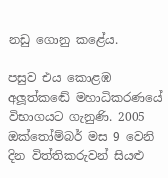නඩු ගොනු කළේය.

පසුව එය කොළඹ අලූත්කඬේ මහාධිකරණයේ විභාගයට ගැනුණි. 2005 ඔක්තෝම්බර් මස 9 වෙනි දින විත්තිකරුවන් සියළු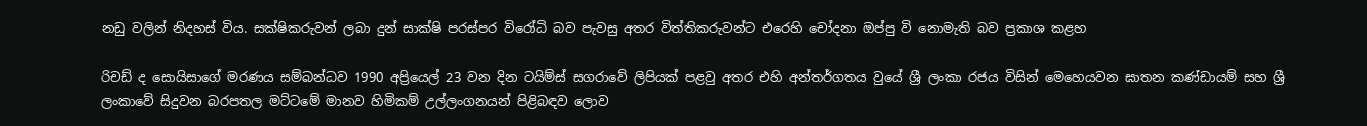නඩු වලින් නිදහස් විය. සක්ෂිකරුවන් ලබා දුන් සාක්ෂි පරස්පර විරෝධි බව පැවසු අතර විත්තිකරුවන්ට එරෙහි චෝදනා ඔප්පු වි නොමැති බව ප්‍රකාශ කළහ

රිචඩ් ද සොයිසාගේ මරණය සම්බන්ධව 1990 අප්‍රියෙල් 23 වන දින ටයිම්ස් සගරාවේ ලිපියක් පළවු අතර එහි අන්තර්ගතය වුයේ ශ්‍රී ලංකා රජය විසින් මෙහෙයවන ඝාතන කණ්ඩායම් සහ ශ්‍රී ලංකාවේ සිදුවන බරපතල මට්ටමේ මානව හිමිකම් උල්ලංගනයන් පිළිබඳව ලොව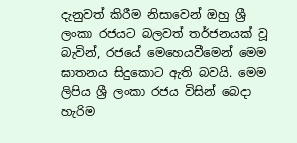දැනුවත් කිරීම නිසාවෙන් ඔහු ශ්‍රී ලංකා රජයට බලවත් තර්ජනයක් වූ බැවින්, රජයේ මෙහෙයවීමෙන් මෙම ඝාතනය සිදුකොට ඇති බවයි. මෙම ලිපිය ශ්‍රී ලංකා රජය විසින් බෙදා හැරිම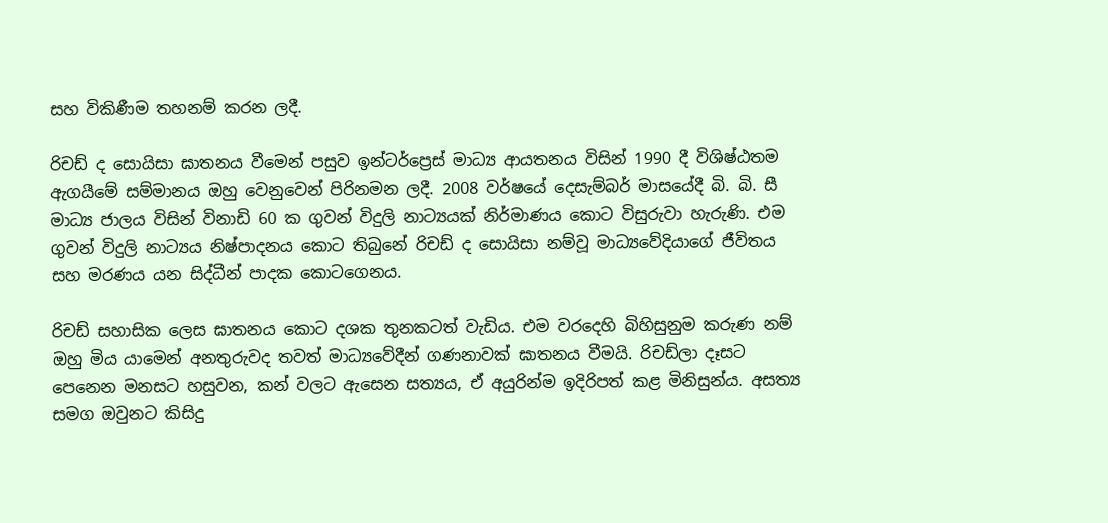සහ විකිණීම තහනම් කරන ලදී.

රිචඩ් ද සොයිසා ඝාතනය වීමෙන් පසුව ඉන්ටර්ප්‍රෙස් මාධ්‍ය ආයතනය විසින් 1990 දී විශිෂ්ඨතම ඇගයීමේ සම්මානය ඔහු වෙනුවෙන් පිරිනමන ලදී. 2008 වර්ෂයේ දෙසැම්බර් මාසයේදී බි. බි. සී මාධ්‍ය ජාලය විසින් විනාඩි 60 ක ගුවන් විදුලි නාට්‍යයක් නිර්මාණය කොට විසුරුවා හැරුණි. එම ගුවන් විදුලි නාට්‍යය නිෂ්පාදනය කොට තිබුනේ රිචඩ් ද සොයිසා නම්වූ මාධ්‍යවේදියාගේ ජීවිතය සහ මරණය යන සිද්ධීන් පාදක කොටගෙනය.

රිචඩ් සහාසික ලෙස ඝාතනය කොට දශක තුනකටත් වැඩිය. එම වරදෙහි බිහිසුනුම කරුණ නම් ඔහු මිය යාමෙන් අනතුරුවද තවත් මාධ්‍යවේදීන් ගණනාවක් ඝාතනය වීමයි. රිචඩ්ලා දෑසට පෙනෙන මනසට හසුවන, කන් වලට ඇසෙන සත්‍යය, ඒ අයුරින්ම ඉදිරිපත් කළ මිනිසුන්ය. අසත්‍ය සමග ඔවුනට කිසිදු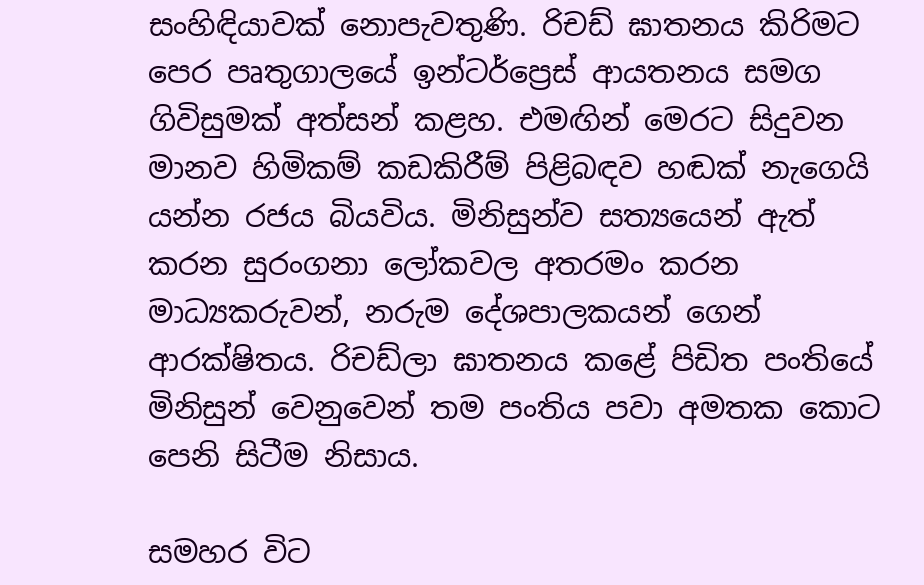සංහිඳියාවක් නොපැවතුණි. රිචඩ් ඝාතනය කිරිමට පෙර පෘතුගාලයේ ඉන්ටර්ප්‍රෙස් ආයතනය සමග ගිවිසුමක් අත්සන් කළහ. එමඟින් මෙරට සිදුවන මානව හිමිකම් කඩකිරීම් පිළිබඳව හඬක් නැගෙයි යන්න රජය බියවිය. මිනිසුන්ව සත්‍යයෙන් ඇත් කරන සුරංගනා ලෝකවල අතරමං කරන මාධ්‍යකරුවන්, නරුම දේශපාලකයන් ගෙන් ආරක්ෂිතය. රිචඩ්ලා ඝාතනය කළේ පිඩිත පංතියේ මිනිසුන් වෙනුවෙන් තම පංතිය පවා අමතක කොට පෙනි සිටීම නිසාය.

සමහර විට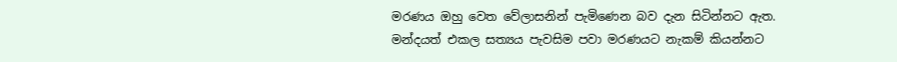මරණය ඔහු වෙත වේලාසනින් පැමිණෙන බව දැන සිටින්නට ඇත. මන්දයත් එකල සත්‍යය පැවසිම පවා මරණයට නැකම් කියන්නට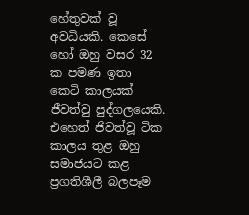හේතුවක් වූ අවධියකි. කෙසේ හෝ ඔහු වසර 32 ක පමණ ඉතා කෙටි කාලයක් ජීවත්වු පුද්ගලයෙකි. එහෙත් ජිවත්වූ ටික කාලය තුළ ඔහු සමාජයට කළ ප්‍රගතිශීලී බලපෑම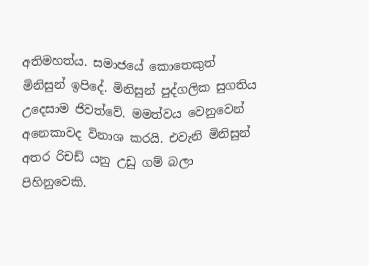අතිමහත්ය. සමාජයේ කොතෙකුත් මිනිසුන් ඉපිදේ. මිනිසුන් පුද්ගලික සුගතිය උදෙසාම ජිවත්වේ. මමත්වය වෙනුවෙන් අනෙකාවද විනාශ කරයි. එවැනි මිනිසුන් අතර රිචඩ් යනු උඩු ගම් බලා පිහිනුවෙකි.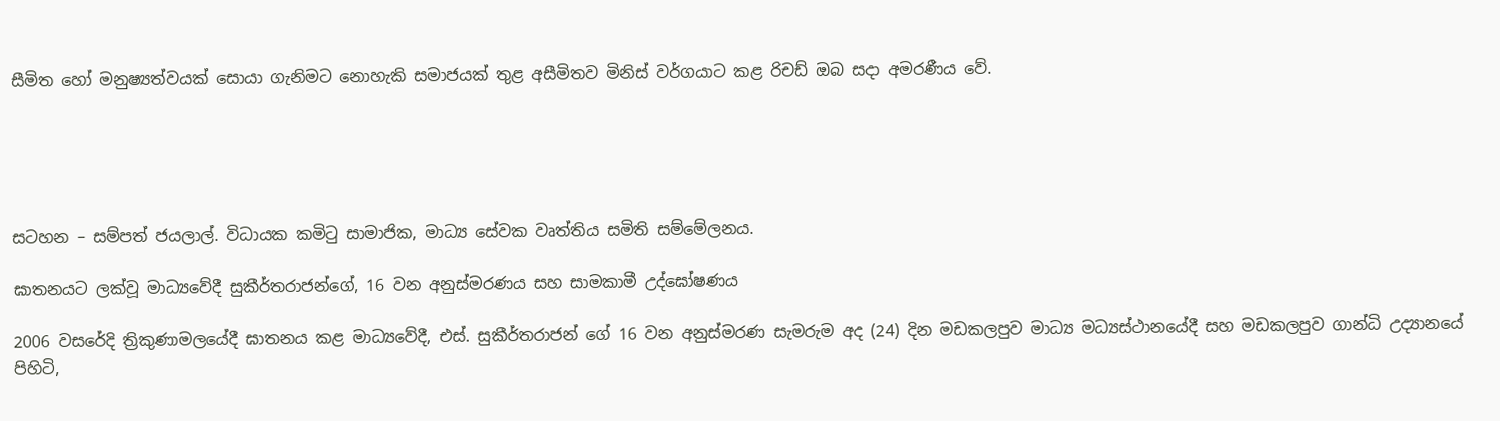සීමිත හෝ මනුෂ්‍යත්වයක් සොයා ගැනිමට නොහැකි සමාජයක් තුළ අසීමිතව මිනිස් වර්ගයාට කළ රිචඩ් ඔබ සදා අමරණීය වේ.





සටහන – සම්පත් ජයලාල්. විධායක කමිටු සාමාජික, මාධ්‍ය සේවක වෘත්තිය සමිති සම්මේලනය.

ඝාතනයට ලක්වූ මාධ්‍යවේදී සුකීර්තරාජන්ගේ, 16 වන අනුස්මරණය සහ සාමකාමී උද්ඝෝෂණය

2006 වසරේදි ත්‍රිකුණාමලයේදී ඝාතනය කළ මාධ්‍යවේදී, එස්. සුකීර්තරාජන් ගේ 16 වන අනුස්මරණ සැමරුම අද (24) දින මඩකලපුව මාධ්‍ය මධ්‍යස්ථානයේදී සහ මඩකලපුව ගාන්ධි උද්‍යානයේ පිහිටි,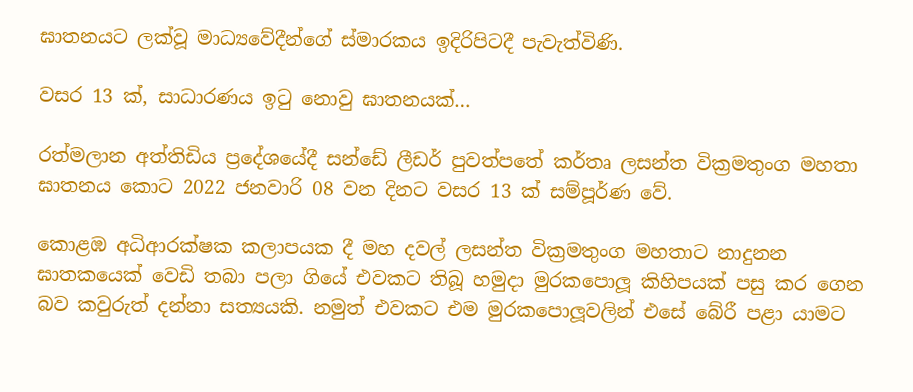ඝාතනයට ලක්වූ මාධ්‍යවේදීන්ගේ ස්මාරකය ඉදිරිපිටදී පැවැත්විණි.

වසර 13 ක්, සාධාරණය ඉටු නොවු ඝාතනයක්…

රත්මලාන අත්තිඩිය ප්‍රදේශයේදී සන්ඩේ ලීඩර් පුවත්පතේ කර්තෘ ලසන්ත වික්‍රමතුංග මහතා ඝාතනය කොට 2022 ජනවාරි 08 වන දිනට වසර 13 ක් සම්පූර්ණ වේ.

කොළඹ අධිආරක්ෂක කලාපයක දී මහ දවල් ලසන්ත වික්‍රමතුංග මහතාට නාදුනන ඝාතකයෙක් වෙඩි තබා පලා ගියේ එවකට තිබූ හමුදා මුරකපොලූ කිහිපයක් පසු කර ගෙන බව කවුරුත් දන්නා සත්‍යයකි. නමුත් එවකට එම මුරකපොලූවලින් එසේ බේරී පළා යාමට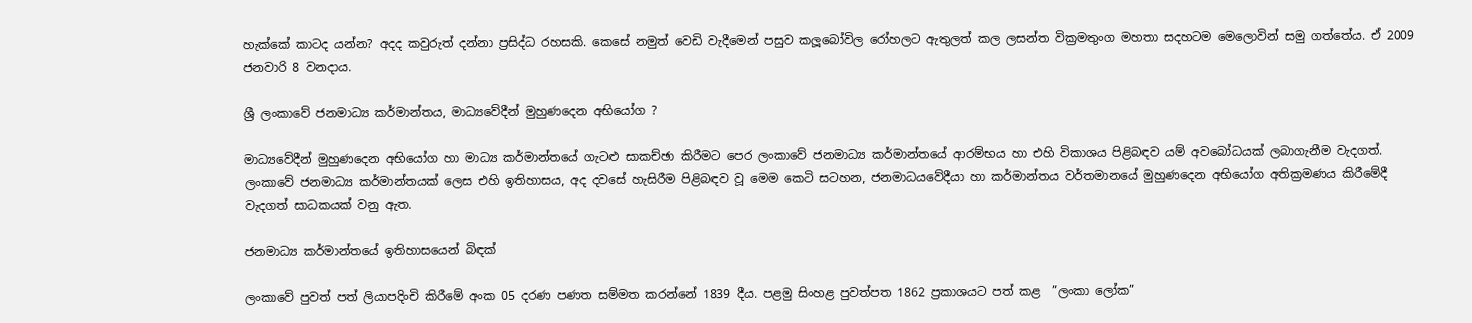හැක්කේ කාටද යන්න? අදද කවුරුත් දන්නා ප්‍රසිද්ධ රහසකි. කෙසේ නමුත් වෙඩි වැදීමෙන් පසුව කලූබෝවිල රෝහලට ඇතුලත් කල ලසන්ත වික්‍රමතුංග මහතා සදහටම මෙලොවින් සමු ගත්තේය. ඒ 2009 ජනවාරි 8 වනදාය.

ශ්‍රී ලංකාවේ ජනමාධ්‍ය කර්මාන්තය, මාධ්‍යවේදීන් මුහුණදෙන අභියෝග ?

මාධ්‍යවේදීන් මුහුණදෙන අභියෝග හා මාධ්‍ය කර්මාන්තයේ ගැටළු සාකච්ඡා කිරීමට පෙර ලංකාවේ ජනමාධ්‍ය කර්මාන්තයේ ආරම්භය හා එහි විකාශය පිළිබඳව යම් අවබෝධයක් ලබාගැනීම වැදගත්. ලංකාවේ ජනමාධ්‍ය කර්මාන්තයක් ලෙස එහි ඉතිහාසය, අද දවසේ හැසිරීම පිළිබඳව වූ මෙම කෙටි සටහන, ජනමාධයවේදීයා හා කර්මාන්තය වර්තමානයේ මුහුණදෙන අභියෝග අතික්‍රමණය කිරීමේදී වැදගත් සාධකයක් වනු ඇත.

ජනමාධ්‍ය කර්මාන්තයේ ඉතිහාසයෙන් බිඳක්

ලංකාවේ පුවත් පත් ලියාපදිංචි කිරීමේ අංක 05 දරණ පණත සම්මත කරන්නේ 1839 දීය. පළමු සිංහළ පුවත්පත 1862 ප්‍රකාශයට පත් කළ  ”ලංකා ලෝක”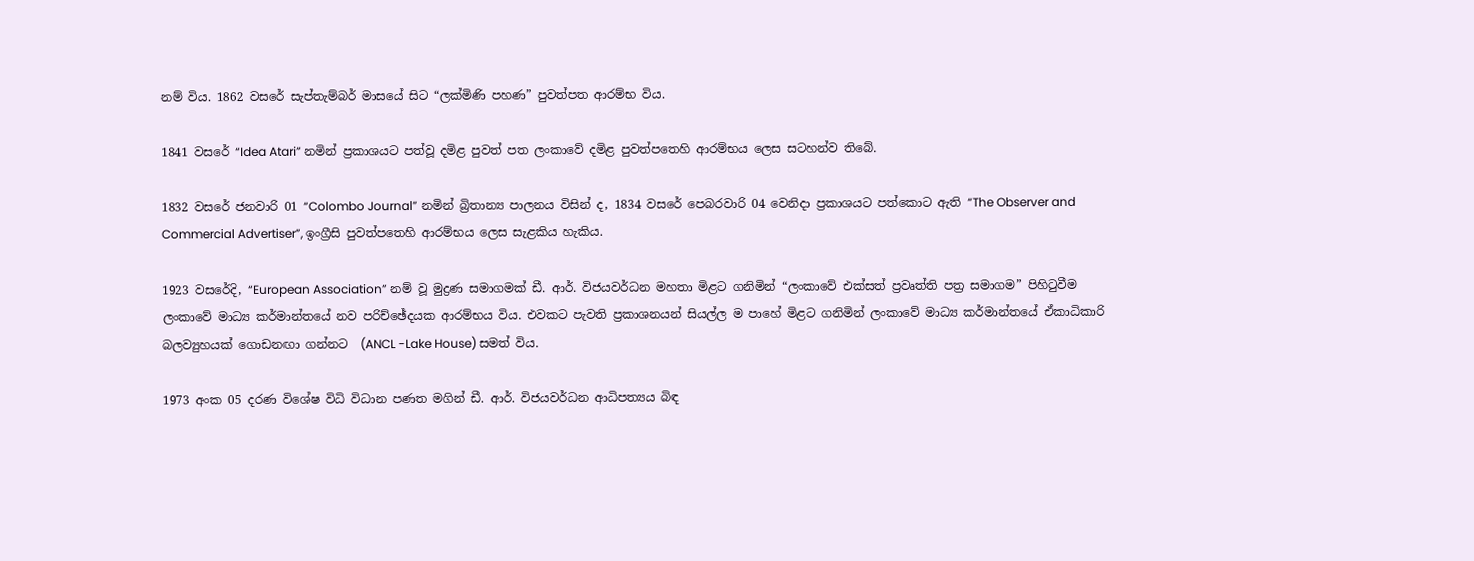නම් විය. 1862 වසරේ සැප්තැම්බර් මාසයේ සිට “ලක්මිණි පහණ” පුවත්පත ආරම්භ විය.

1841 වසරේ “Idea Atari” නමින් ප්‍රකාශයට පත්වූ දමිළ පුවත් පත ලංකාවේ දමිළ පුවත්පතෙහි ආරම්භය ලෙස සටහන්ව තිබේ.

1832 වසරේ ජනවාරි 01 “Colombo Journal” නමින් බ්‍රිතාන්‍ය පාලනය විසින් ද, 1834 වසරේ පෙබරවාරි 04 වෙනිදා ප්‍රකාශයට පත්කොට ඇති “The Observer and Commercial Advertiser”, ඉංග්‍රීසි පුවත්පතෙහි ආරම්භය ලෙස සැළකිය හැකිය.

1923 වසරේදි, “European Association” නම් වූ මුද්‍රණ සමාගමක් ඩී. ආර්. විජයවර්ධන මහතා මිළට ගනිමින් “ලංකාවේ එක්සත් ප්‍රවෘත්ති පත්‍ර සමාගම” පිහිටුවීම ලංකාවේ මාධ්‍ය කර්මාන්තයේ නව පරිච්ඡේදයක ආරම්භය විය. එවකට පැවති ප්‍රකාශනයන් සියල්ල ම පාහේ මිළට ගනිමින් ලංකාවේ මාධ්‍ය කර්මාන්තයේ ඒකාධිකාරි බලව්‍යුහයක් ගොඩනඟා ගන්නට  (ANCL -Lake House) සමත් විය.

1973 අංක 05 දරණ විශේෂ විධි විධාන පණත මගින් ඩී. ආර්. විජයවර්ධන ආධිපත්‍යය බිඳ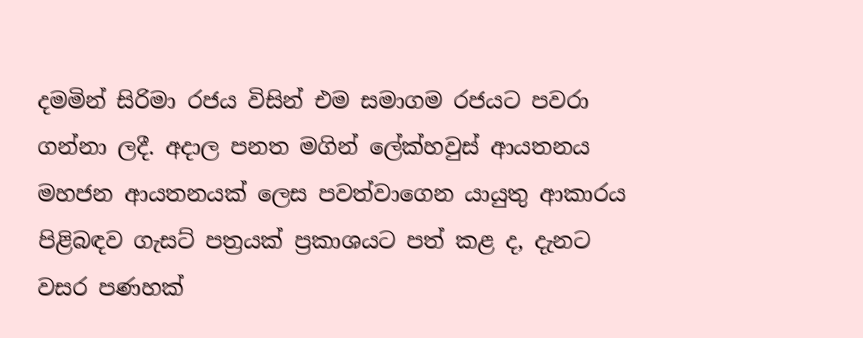දමමින් සිරිමා රජය විසින් එම සමාගම රජයට පවරා ගන්නා ලදී. අදාල පනත මගින් ලේක්හවුස් ආයතනය මහජන ආයතනයක් ලෙස පවත්වාගෙන යායුතු ආකාරය පිළිබඳව ගැසට් පත්‍රයක් ප්‍රකාශයට පත් කළ ද, දැනට වසර පණහක්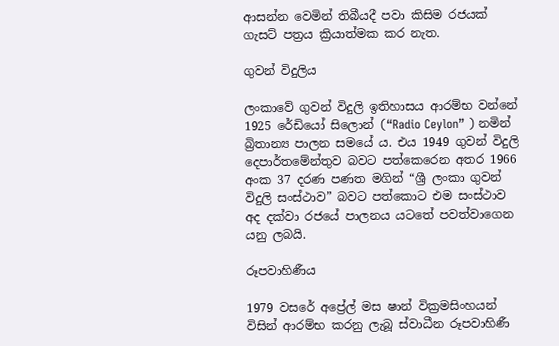ආසන්න වෙමින් තිබීයදී පවා කිසිම රජයක් ගැසට් පත්‍රය ක්‍රියාත්මක කර නැත.

ගුවන් විදුලිය

ලංකාවේ ගුවන් විදුලි ඉතිහාසය ආරම්භ වන්නේ 1925 රේඩියෝ සිලොන් (“Radio Ceylon” ) නමින් බ්‍රිතාන්‍ය පාලන සමයේ ය. එය 1949 ගුවන් විදුලි දෙපාර්තමේන්තුව බවට පත්කෙරෙන අතර 1966 අංක 37 දරණ පණත මගින් “ශ්‍රී ලංකා ගුවන් විදුලි සංස්ථාව” බවට පත්කොට එම සංස්ථාව අද දක්වා රජයේ පාලනය යටතේ පවත්වාගෙන යනු ලබයි.

රූපවාහිණීය

1979 වසරේ අප්‍රේල් මස ෂාන් වික්‍රමසිංහයන් විසින් ආරම්භ කරනු ලැබූ ස්වාධීන රූපවාහිණී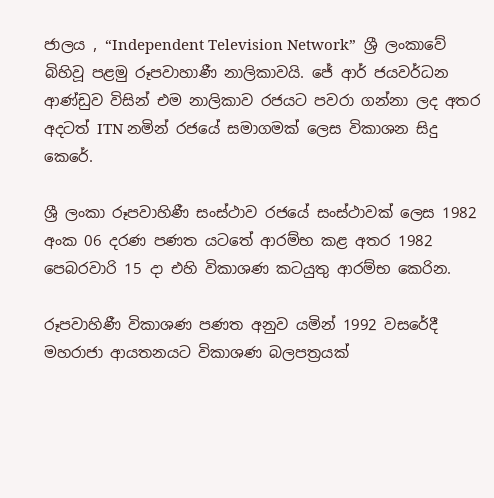ජාලය , “Independent Television Network”  ශ්‍රී ලංකාවේ බිහිවූ පළමු රූපවාහාණී නාලිකාවයි. ජේ ආර් ජයවර්ධන ආණ්ඩුව විසින් එම නාලිකාව රජයට පවරා ගන්නා ලද අතර  අදටත් ITN නමින් රජයේ සමාගමක් ලෙස විකාශන සිදු කෙරේ.

ශ්‍රී ලංකා රූපවාහිණී සංස්ථාව රජයේ සංස්ථාවක් ලෙස 1982 අංක 06 දරණ පණත යටතේ ආරම්භ කළ අතර 1982 පෙබරවාරි 15 දා එහි විකාශණ කටයුතු ආරම්භ කෙරින.

රූපවාහිණී විකාශණ පණත අනුව යමින් 1992 වසරේදී මහරාජා ආයතනයට විකාශණ බලපත්‍රයක්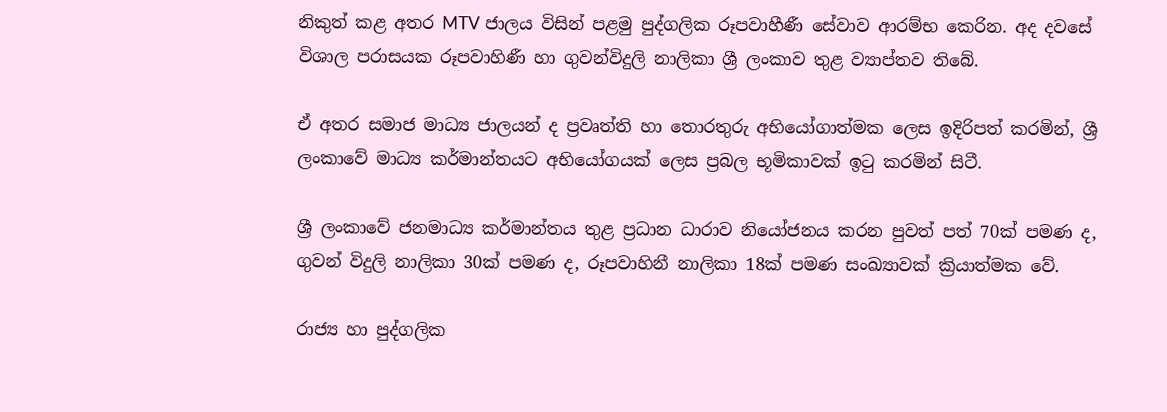නිකුත් කළ අතර MTV ජාලය විසින් පළමු පුද්ගලික රූපවාහීණී සේවාව ආරම්භ කෙරින. අද දවසේ විශාල පරාසයක රූපවාහිණී හා ගුවන්විදුලි නාලිකා ශ්‍රී ලංකාව තුළ ව්‍යාප්තව තිබේ.

ඒ අතර සමාජ මාධ්‍ය ජාලයන් ද ප්‍රවෘත්ති හා තොරතුරු අභියෝගාත්මක ලෙස ඉදිරිපත් කරමින්, ශ්‍රී ලංකාවේ මාධ්‍ය කර්මාන්තයට අභියෝගයක් ලෙස ප්‍රබල භූමිකාවක් ඉටු කරමින් සිටී.

ශ්‍රී ලංකාවේ ජනමාධ්‍ය කර්මාන්තය තුළ ප්‍රධාන ධාරාව නියෝජනය කරන පුවත් පත් 70ක් පමණ ද, ගුවන් විදුලි නාලිකා 30ක් පමණ ද, රූපවාහිනී නාලිකා 18ක් පමණ සංඛ්‍යාවක් ක්‍රියාත්මක වේ.

රාජ්‍ය හා පුද්ගලික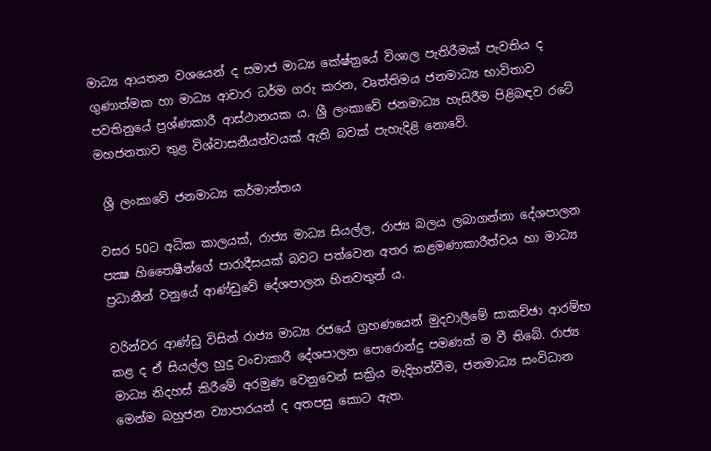මාධ්‍ය ආයතන වශයෙන් ද සමාජ මාධ්‍ය කේෂ්ත්‍රයේ විශාල පැතිරීමක් පැවතිය ද ගුණාත්මක හා මාධ්‍ය ආචාර ධර්ම ගරු කරන, වෘත්තිමය ජනමාධ්‍ය භාවිතාව පවතිනුයේ ප්‍රශ්ණකාරී ආස්ථානයක ය. ශ්‍රී ලංකාවේ ජනමාධ්‍ය හැසිරීම පිළිබඳව රටේ මහජනතාව තුළ විශ්වාසනීයත්වයක් ඇති බවක් පැහැදිළි නොවේ.

 ශ්‍රී ලංකාවේ ජනමාධ්‍ය කර්මාන්තය

වසර 50ට අධික කාලයක්, රාජ්‍ය මාධ්‍ය සියල්ල, රාජ්‍ය බලය ලබාගන්නා දේශපාලන පක්‍ෂ හිතෛෂීන්ගේ පාරාදීසයක් බවට පත්වෙන අතර කළමණාකාරීත්වය හා මාධ්‍ය ප්‍රධානීන් වනුයේ ආණ්ඩුවේ දේශපාලන හිතවතුන් ය.

වරින්වර ආණ්ඩු විසින් රාජ්‍ය මාධ්‍ය රජයේ ග්‍රහණයෙන් මුදවාලීමේ සාකච්ඡා ආරම්භ කළ ද ඒ සියල්ල හුදු වංචාකාරී දේශපාලන පොරොන්දු පමණක් ම වී තිබේ. රාජ්‍ය මාධ්‍ය නිදහස් කිරීමේ අරමුණ වෙනුවෙන් සක්‍රිය මැදිහත්වීම, ජනමාධ්‍ය සංවිධාන මෙන්ම බහුජන ව්‍යාපාරයන් ද අතපසු කොට ඇත.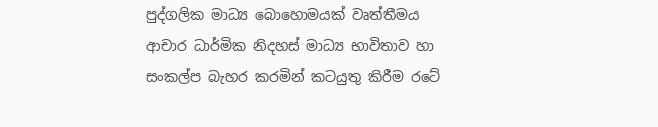පුද්ගලික මාධ්‍ය බොහොමයක් වෘත්තීමය ආචාර ධාර්මික නිදහස් මාධ්‍ය භාවිතාව හා සංකල්ප බැහර කරමින් කටයුතු කිරීම රටේ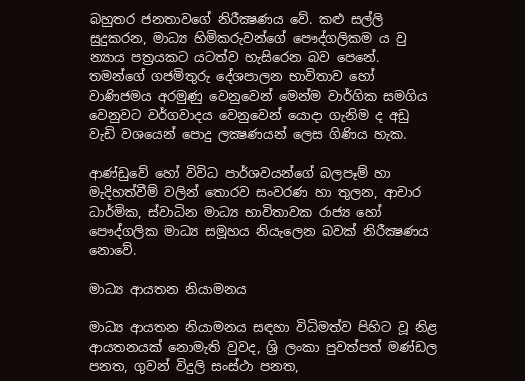බහුතර ජනතාවගේ නිරීක්‍ෂණය වේ. කළු සල්ලි සුදුකරන, මාධ්‍ය හිමිකරුවන්ගේ පෞද්ගලිකම ය වු න්‍යාය පත්‍රයකට යටත්ව හැසිරෙන බව පෙනේ. තමන්ගේ ගජමිතුරු දේශපාලන භාවිතාව හෝ වාණිජමය අරමුණු වෙනුවෙන් මෙන්ම වාර්ගික සමගිය වෙනුවට වර්ගවාදය වෙනුවෙන් යොදා ගැනිම ද අඩු වැඩි වශයෙන් පොදු ලක්‍ෂණයන් ලෙස ගිණිය හැක.

ආණ්ඩුවේ හෝ විවිධ පාර්ශවයන්ගේ බලපෑම් හා මැදිහත්වීම් වලින් තොරව සංවරණ හා තුලන, ආචාර ධාර්මික, ස්වාධින මාධ්‍ය භාවිතාවක රාජ්‍ය හෝ පෞද්ගලික මාධ්‍ය සමූහය නියැලෙන බවක් නිරීක්‍ෂණය නොවේ.

මාධ්‍ය ආයතන නියාමනය

මාධ්‍ය ආයතන නියාමනය සඳහා විධිමත්ව පිහිට වූ නිළ ආයතනයක් නොමැති වුවද, ශ්‍රි ලංකා පුවත්පත් මණ්ඩල පනත, ගුවන් විදුලි සංස්ථා පනත,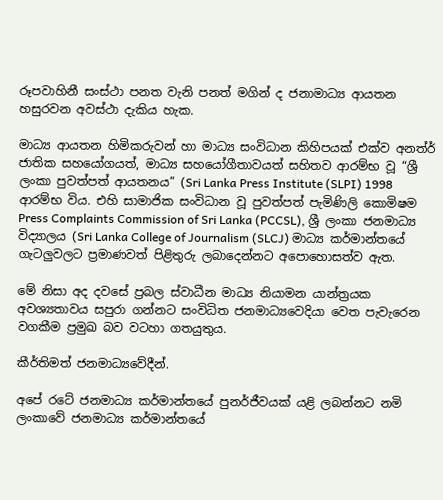රූපවාහිනී සංස්ථා පනත වැනි පනත් මගින් ද ජනාමාධ්‍ය ආයතන හසුරවන අවස්ථා දැකිය හැක.

මාධ්‍ය ආයතන හිමිකරුවන් හා මාධ්‍ය සංවිධාන කිහිපයක් එක්ව අනත්ර් ජාතික සහයෝගයත්, මාධ්‍ය සහයෝගීතාවයත් සහිතව ආරම්භ වූ “ශ්‍රී ලංකා පුවත්පත් ආයතනය” (Sri Lanka Press Institute (SLPI) 1998 ආරම්භ විය. එහි සාමාජික සංවිධාන වූ පුවත්පත් පැමිණිලි කොමිෂම Press Complaints Commission of Sri Lanka (PCCSL), ශ්‍රී ලංකා ජනමාධ්‍ය විද්‍යාලය (Sri Lanka College of Journalism (SLCJ) මාධ්‍ය කර්මාන්තයේ ගැටලුවලට ප්‍රමාණවත් පිළිතුරු ලබාදෙන්නට අපොහොසත්ව ඇත.

මේ නිසා අද දවසේ ප්‍රබල ස්වාධීන මාධ්‍ය නියාමන යාන්ත්‍රයක අවශ්‍යතාවය සපුරා ගන්නට සංවිධිත ජනමාධ්‍යවෙදියා වෙත පැවැරෙන වගකීම ප්‍රමුඛ බව වටහා ගතයුතුය.

කීර්තිමත් ජනමාධ්‍යවේදීන්.

අපේ රටේ ජනමාධ්‍ය කර්මාන්තයේ පුනර්ජීවයක් යළි ලබන්නට නමි ලංකාවේ ජනමාධ්‍ය කර්මාන්තයේ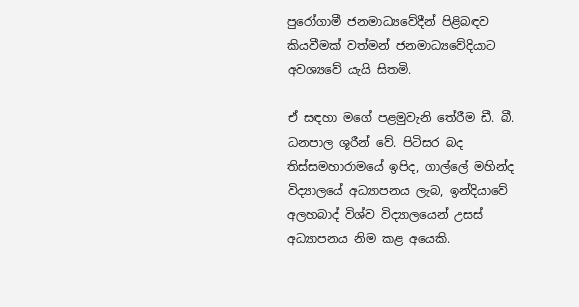පුරෝගාමී ජනමාධ්‍යවේදීන් පිළිබඳව කියවීමක් වත්මන් ජනමාධ්‍යවේදියාට අවශ්‍යවේ යැයි සිතමි.

ඒ සඳහා මගේ පළමුවැනි තේරීම ඩී. බී. ධනපාල ශූරීන් වේ. පිටිසර බද තිස්සමහාරාමයේ ඉපිද, ගාල්ලේ මහින්ද විද්‍යාලයේ අධ්‍යාපනය ලැබ, ඉන්දියාවේ අලහබාද් විශ්ව විද්‍යාලයෙන් උසස් අධ්‍යාපනය නිම කළ අයෙකි.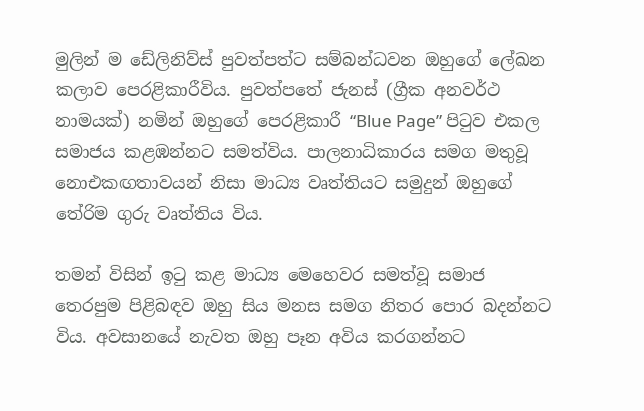මුලින් ම ඩේලිනිව්ස් පුවත්පත්ට සම්බන්ධවන ඔහුගේ ලේඛන කලාව පෙරළිකාරීවිය. පුවත්පතේ ජැනස් (ග්‍රීක අනවර්ථ නාමයක්) නමින් ඔහුගේ පෙරළිකාරී “Blue Page” පිටුව එකල සමාජය කළඹන්නට සමත්විය. පාලනාධිකාරය සමග මතුවූ නොඑකඟතාවයන් නිසා මාධ්‍ය වෘත්තියට සමුදුන් ඔහුගේ තේරිම ගුරු වෘත්තිය විය.

තමන් විසින් ඉටු කළ මාධ්‍ය මෙහෙවර සමත්වූ සමාජ තෙරපුම පිළිබඳව ඔහු සිය මනස සමග නිතර පොර බදන්නට විය. අවසානයේ නැවත ඔහු පෑන අවිය කරගන්නට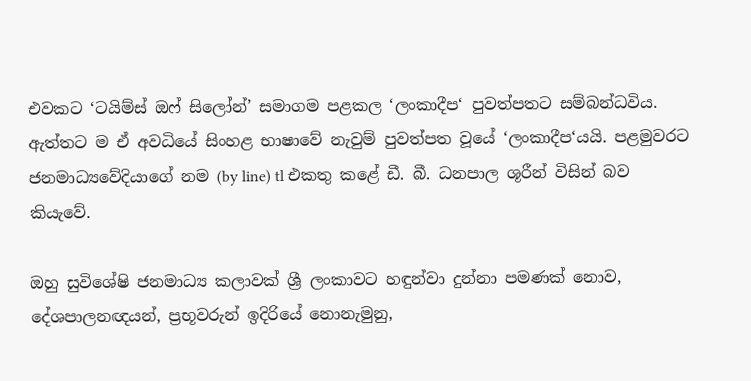එවකට ‘ටයිම්ස් ඔෆ් සිලෝන්’ සමාගම පළකල ‘ලංකාදීප‘ පුවත්පතට සම්බන්ධවිය. ඇත්තට ම ඒ අවධියේ සිංහළ භාෂාවේ නැවුම් පුවත්පත වූයේ ‘ලංකාදීප‘යයි. පළමුවරට ජනමාධ්‍යවේදියාගේ නම (by line) tl එකතු කළේ ඩී. බී. ධනපාල ශූරීන් විසින් බව කියැවේ.

ඔහු සුවිශේෂි ජනමාධ්‍ය කලාවක් ශ්‍රී ලංකාවට හඳුන්වා දුන්නා පමණක් නොව, දේශපාලනඥයන්, ප්‍රභූවරුන් ඉදිරියේ නොනැමුනු,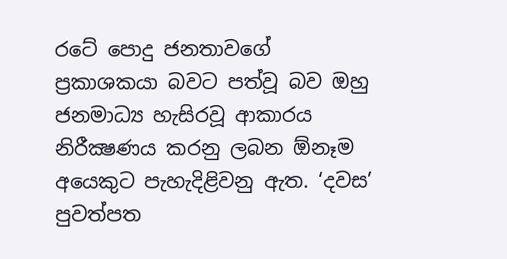රටේ පොදු ජනතාවගේ ප්‍රකාශකයා බවට පත්වූ බව ඔහු ජනමාධ්‍ය හැසිරවූ ආකාරය නිරීක්‍ෂණය කරනු ලබන ඕනෑම අයෙකුට පැහැදිළිවනු ඇත. ‘දවස’ පුවත්පත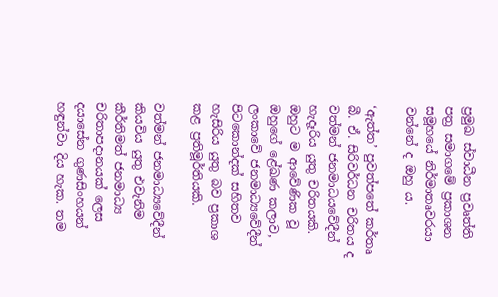ප්‍රමුඛ ස්වාධීන ප්‍රවෘත්ති පත්‍ර සමාගමේ ප්‍රකාශන සමූහයේ නිර්මාතෘවරයා වන්නේ ද ඔහු ය.

‘ඇත්ත’ පුවත්පතේ කර්තෘ බී. ඒ. සිරිවර්ධන චරිතය ද වත්මන් ජනමාධයවේදීන් හැදෑරිය යුතු චරිතයකි. ඔහුට ම ආවේණික වූ ඔහුගේ ළේඛණ කලාව, ලංකාවේ ජනමාධ්‍යවේදීන් පිටකොන්දක් සහිතව හැසිරිය යුතු බව ප්‍රකාශ කළ ප්‍රතිමූර්තියකි.

වත්මන් ජනමාධ්‍යවේදීන් කියවිය යුතු එවැනිම කීර්තිමත් ජනමාධ්‍ය චරිතාපදානයක් ලෙස දයාසේන ගුණසිංහයන් හඳුන්වා දිය හැක. තම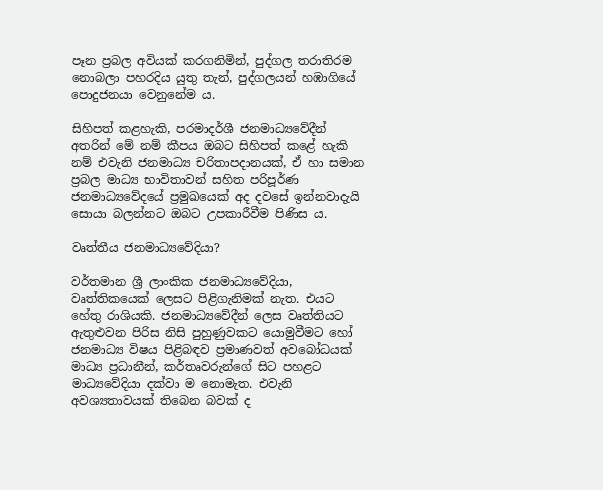පෑන ප්‍රබල අවියක් කරගනිමින්, පුද්ගල තරාතිරම නොබලා පහරදිය යුතු තැන්, පුද්ගලයන් හඹාගියේ පොදුජනයා වෙනුනේම ය.

සිහිපත් කළහැකි, පරමාදර්ශී ජනමාධ්‍යවේදීන් අතරින් මේ නම් කීපය ඔබට සිහිපත් කළේ හැකි නම් එවැනි ජනමාධ්‍ය චරිතාපදානයක්, ඒ හා සමාන ප්‍රබල මාධ්‍ය භාවිතාවන් සහිත පරිපූර්ණ ජනමාධ්‍යවේදයේ ප්‍රමුඛයෙක් අද දවසේ ඉන්නවාදැයි සොයා බලන්නට ඔබට උපකාරීවීම පිණිස ය.

වෘත්තීය ජනමාධ්‍යවේදියා?

වර්තමාන ශ්‍රී ලාංකික ජනමාධ්‍යවේදියා, වෘත්තිකයෙක් ලෙසට පිළිගැනිමක් නැත. එයට හේතු රාශියකි. ජනමාධ්‍යවේදීන් ලෙස වෘත්තියට ඇතුළුවන පිරිස නිසි පුහුණුවකට යොමුවීමට හෝ ජනමාධ්‍ය විෂය පිළිබඳව ප්‍රමාණවත් අවබෝධයක් මාධ්‍ය ප්‍රධානීන්, කර්තෘවරුන්ගේ සිට පහළට මාධ්‍යවේදියා දක්වා ම නොමැත. එවැනි අවශ්‍යතාවයක් තිබෙන බවක් ද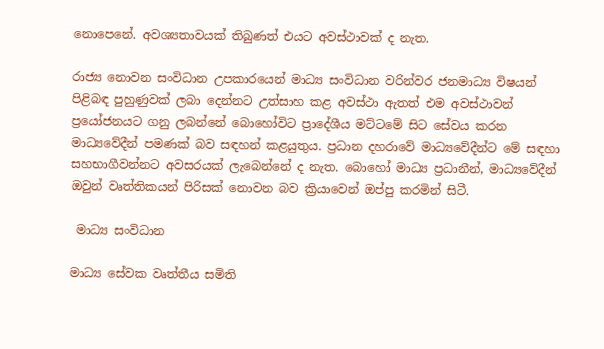නොපෙනේ. අවශ්‍යතාවයක් තිබුණත් එයට අවස්ථාවක් ද නැත.

රාජ්‍ය නොවන සංවිධාන උපකාරයෙන් මාධ්‍ය සංවිධාන වරින්වර ජනමාධ්‍ය විෂයන් පිළිබඳ පුහුණුවක් ලබා දෙන්නට උත්සාහ කළ අවස්ථා ඇතත් එම අවස්ථාවන් ප්‍රයෝජනයට ගනු ලබන්නේ බොහෝවිට ප්‍රාදේශීය මට්ටමේ සිට සේවය කරන මාධ්‍යවේදීන් පමණක් බව සඳහන් කළයුතුය. ප්‍රධාන දහරාවේ මාධ්‍යවේදීන්ට මේ සඳහා සහභාගීවන්නට අවසරයක් ලැබෙන්නේ ද නැත. බොහෝ මාධ්‍ය ප්‍රධානීන්, මාධ්‍යවේදීන් ඔවුන් වෘත්තිකයන් පිරිසක් නොවන බව ක්‍රියාවෙන් ඔප්පු කරමින් සිටී.

 මාධ්‍ය සංවිධාන

මාධ්‍ය සේවක වෘත්තීය සමිති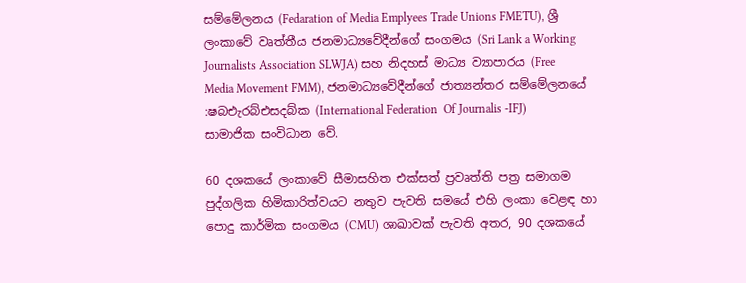සම්මේලනය (Fedaration of Media Emplyees Trade Unions FMETU), ශ්‍රී ලංකාවේ වෘත්තීය ජනමාධ්‍යවේදීන්ගේ සංගමය (Sri Lank a Working Journalists Association SLWJA) සහ නිදහස් මාධ්‍ය ව්‍යාපාරය (Free Media Movement FMM), ජනමාධ්‍යවේදීන්ගේ ජාත්‍යන්තර සම්මේලනයේ :ෂබඑැරබ්එසදබ්ක (International Federation  Of Journalis -IFJ) සාමාජික සංවිධාන වේ.

60 දශකයේ ලංකාවේ සීමාසහිත එක්සත් ප්‍රවෘත්ති පත්‍ර සමාගම පුද්ගලික හිමිකාරිත්වයට නතුව පැවති සමයේ එහි ලංකා වෙළඳ හා පොදු කාර්මික සංගමය (CMU) ශාඛාවක් පැවති අතර, 90 දශකයේ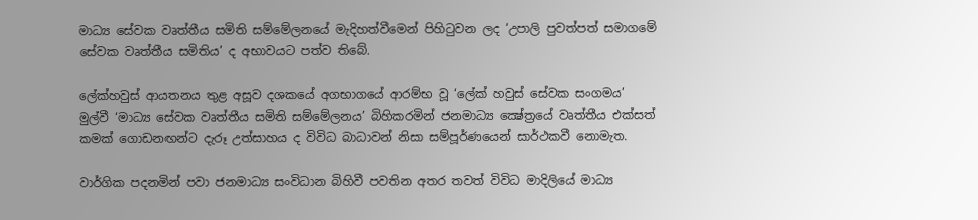මාධ්‍ය සේවක වෘත්තීය සමිති සම්මේලනයේ මැදිහත්වීමෙන් පිහිටුවන ලද ‘උපාලි පුවත්පත් සමාගමේ සේවක වෘත්තීය සමිතිය’ ද අභාවයට පත්ව තිබේ.

ලේක්හවුස් ආයතනය තුළ අසූව දශකයේ අගභාගයේ ආරම්භ වූ ‘ලේක් හවුස් සේවක සංගමය’ මුල්වී ‘මාධ්‍ය සේවක වෘත්තීය සමිති සම්මේලනය’ බිහිකරමින් ජනමාධ්‍ය ක්‍ෂේත්‍රයේ වෘත්තීය එක්සත් කමක් ගොඩනඟන්ට දැරූ උත්සාහය ද විවිධ බාධාවන් නිසා සම්පූර්ණයෙන් සාර්ථකවී නොමැත.

වාර්ගික පදනමින් පවා ජනමාධ්‍ය සංවිධාන බිහිවී පවතින අතර තවත් විවිධ මාදිලියේ මාධ්‍ය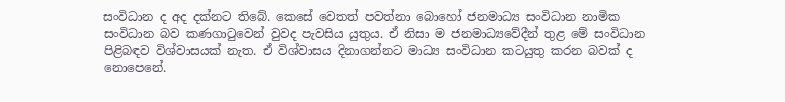සංවිධාන ද අද දක්නට තිබේ. කෙසේ වෙතත් පවත්නා බොහෝ ජනමාධ්‍ය සංවිධාන නාමික සංවිධාන බව කණගාටුවෙන් වුවද පැවසිය යුතුය. ඒ නිසා ම ජනමාධ්‍යවේදීන් තුළ මේ සංවිධාන පිළිබඳව විශ්වාසයක් නැත. ඒ විශ්වාසය දිනාගන්නට මාධ්‍ය සංවිධාන කටයුතු කරන බවක් ද නොපෙනේ.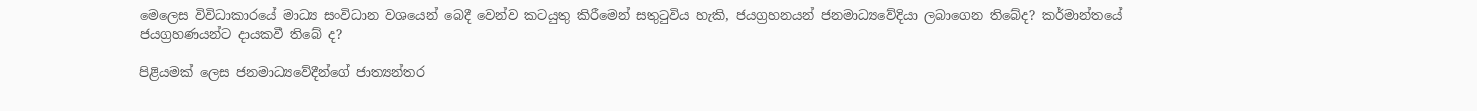මෙලෙස විවිධාකාරයේ මාධ්‍ය සංවිධාන වශයෙන් බෙදී වෙන්ව කටයුතු කිරීමෙන් සතුටුවිය හැකි, ජයග්‍රහනයන් ජනමාධ්‍යවේදියා ලබාගෙන තිබේද? කර්මාන්තයේ ජයග්‍රහණයන්ට දායකවී තිබේ ද?

පිළියමක් ලෙස ජනමාධ්‍යවේදීන්ගේ ජාත්‍යන්තර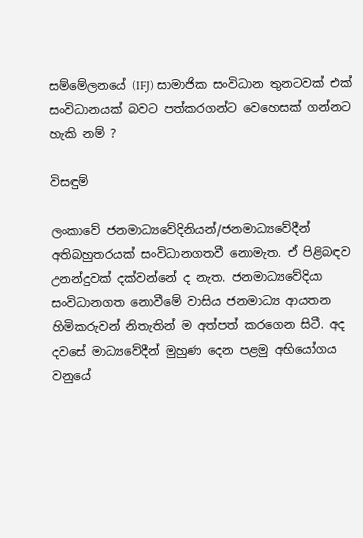සම්මේලනයේ (IFJ) සාමාජික සංවිධාන තුනටවක් එක් සංවිධානයක් බවට පත්කරගන්ට වෙහෙසක් ගන්නට හැකි නම් ?

විසඳුම්

ලංකාවේ ජනමාධ්‍යවේදිනියන්/ජනමාධ්‍යවේදීන් අතිබහුතරයක් සංවිධානගතවී නොමැත. ඒ පිළිබඳව උනන්දුවක් දක්වන්නේ ද නැත. ජනමාධ්‍යවේදියා සංවිධානගත නොවීමේ වාසිය ජනමාධ්‍ය ආයතන හිමිකරුවන් නිතැතින් ම අත්පත් කරගෙන සිටී. අද දවසේ මාධ්‍යවේදීන් මුහුණ දෙන පළමු අභියෝගය වනුයේ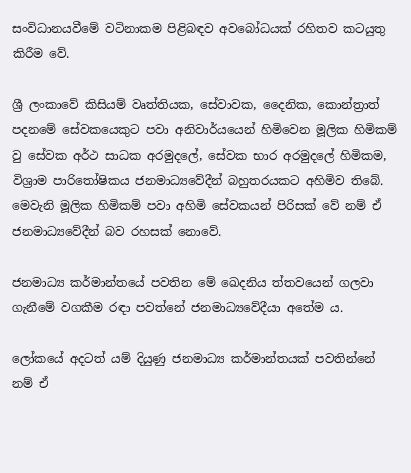සංවිධානයවීමේ වටිනාකම පිළිබඳව අවබෝධයක් රහිතව කටයුතු කිරීම වේ.

ශ්‍රී ලංකාවේ කිසියම් වෘත්තියක, සේවාවක, දෛනික, කොන්ත්‍රාත් පදනමේ සේවකයෙකුට පවා අනිවාර්යයෙන් හිමිවෙන මූලික හිමිකම් වු සේවක අර්ථ සාධක අරමුදලේ, සේවක භාර අරමුදලේ හිමිකම, විශ්‍රාම පාරිතෝෂිකය ජනමාධ්‍යවේදීන් බහුතරයකට අහිමිව තිබේ. මෙවැනි මූලික හිමිකම් පවා අහිමි සේවකයන් පිරිසක් වේ නම් ඒ ජනමාධ්‍යවේදීන් බව රහසක් නොවේ.

ජනමාධ්‍ය කර්මාන්තයේ පවතින මේ ඛෙදනිය ත්තවයෙන් ගලවා ගැනීමේ වගකීම රඳා පවත්නේ ජනමාධ්‍යවේදීයා අතේම ය.

ලෝකයේ අදටත් යම් දියුණු ජනමාධ්‍ය කර්මාන්තයක් පවතින්නේ නම් ඒ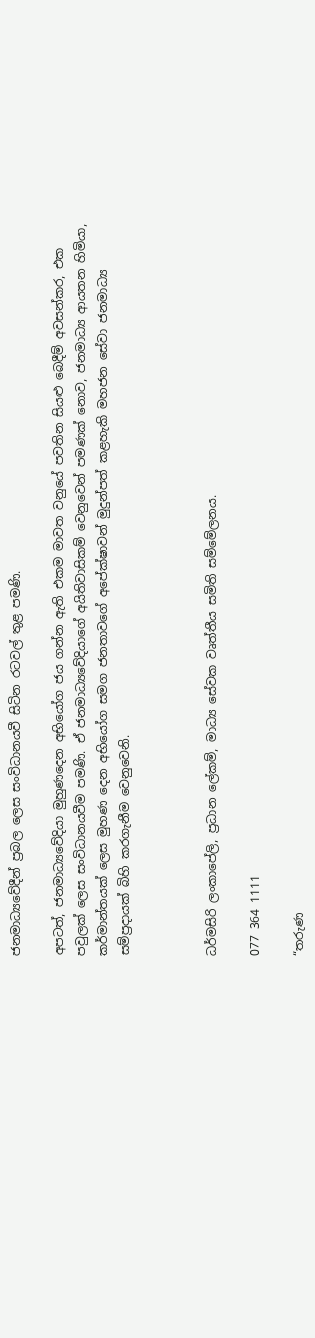ජනමාධ්‍යවේදීන් ප්‍රබල ලෙස සංවිධානයවී සිටින රටවල් තුළ පමණි.

අපටත්, ජනමාධ්‍යවේදියා මුහුණදෙන අභියෝග ජය ගන්න ඇති එකම මාවත වනුයේ පවතින සියළු බෙදීම් අවසන්කර, එක පවුලක් ලෙස සංවිධානයවීම පමණි. ඒ ජනමාධ්‍යවේදියාගේ අයිතිවාසිකම් වෙනුවෙන් පමණක් නොව, ජනමාධ්‍ය ආයතන හිමියා, කර්මාන්තයක් ලෙස මුහණ දෙන අභියෝග සමග ජනතාවගේ අපේක්ෂාවන් මුදුන්පත් කළහැකි මහජන සේවා ජනමාධ්‍ය සම්ප්‍රදායක් බිහි කරගැනීම වෙනුවෙනි.



ධර්මසිරි ලංකාපේලි, ප්‍රධාන ලේකම්, මාධ්‍ය සේවක වෘත්තීය සමිති සම්මේලනය.

077 364 1111

“තරුණ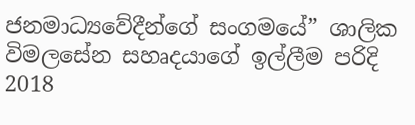ජනමාධ්‍යවේදීන්ගේ සංගමයේ” ශාලික විමලසේන සහෘදයාගේ ඉල්ලීම පරිදි 2018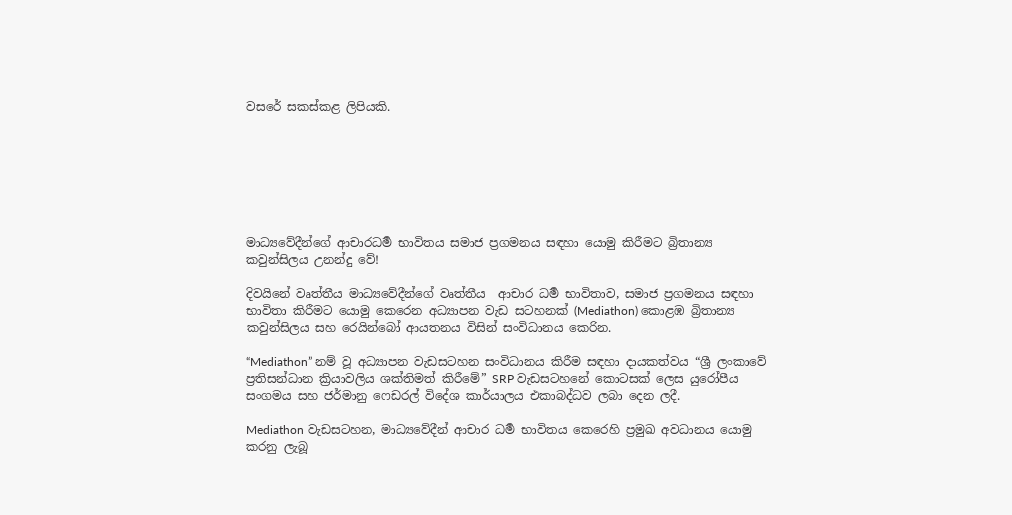වසරේ සකස්කළ ලිපියකි.







මාධ්‍යවේදීන්ගේ ආචාරධර්‍ම භාවිතය සමාජ ප්‍රගමනය සඳහා යොමු කිරීමට බ්‍රිතාන්‍ය කවුන්සිලය උනන්දු වේ!

දිවයිනේ වෘත්තීය මාධ්‍යවේදීන්ගේ වෘත්තීය  ආචාර ධර්‍ම භාවිතාව, සමාජ ප්‍රගමනය සඳහා භාවිතා කිරීමට යොමු කෙරෙන අධ්‍යාපන වැඩ සටහනක් (Mediathon) කොළඹ බ්‍රිතාන්‍ය කවුන්සිලය සහ රෙයින්බෝ ආයතනය විසින් සංවිධානය කෙරින.

“Mediathon” නම් වූ අධ්‍යාපන වැඩසටහන සංවිධානය කිරීම සඳහා දායකත්වය “ශ්‍රී ලංකාවේ ප්‍රතිසන්ධාන ක්‍රියාවලිය ශක්තිමත් කිරීමේ” SRP වැඩසටහනේ කොටසක් ලෙස යුරෝපීය සංගමය සහ ජර්මානු ෆෙඩරල් විදේශ කාර්යාලය එකාබද්ධව ලබා දෙන ලදී.

Mediathon වැඩසටහන, මාධ්‍යවේදීන් ආචාර ධර්‍ම භාවිතය කෙරෙහි ප්‍රමුඛ අවධානය යොමු කරනු ලැබූ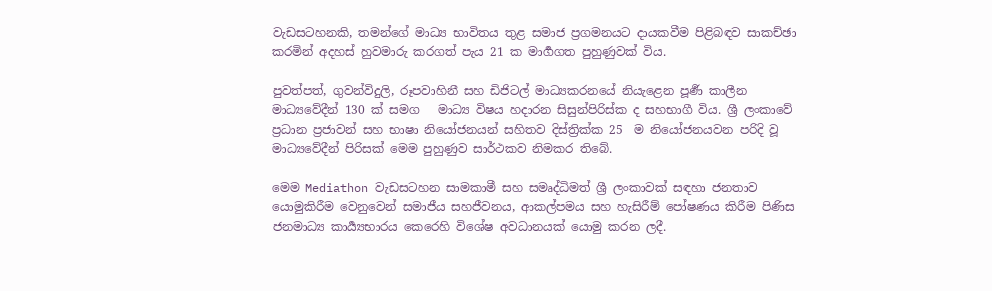වැඩසටහනකි, තමන්ගේ මාධ්‍ය භාවිතය තුළ සමාජ ප්‍රගමනයට දායකවීම පිළිබඳව සාකච්ඡා කරමින් අදහස් හුවමාරු කරගත් පැය 21 ක මාර්‍ගගත පුහුණුවක් විය.

පුවත්පත්, ගුවන්විදුලි, රූපවාහිනී සහ ඩිජිටල් මාධ්‍යකරනයේ නියැළෙන පූර්‍ණ කාලීන මාධ්‍යවේදීන් 130 ක් සමග   මාධ්‍ය විෂය හදාරන සිසුන්පිරිස්ක ද සහභාගී විය. ශ්‍රී ලංකාවේ ප්‍රධාන ප්‍රජාවන් සහ භාෂා නියෝජනයන් සහිතව දිස්ත්‍රික්ක 25  ම නියෝජනයවන පරිදි වූ මාධ්‍යවේදීන් පිරිසක් මෙම පුහුණුව සාර්ථකව නිමකර තිබේ.

මෙම Mediathon වැඩසටහන සාමකාමී සහ සමෘද්ධිමත් ශ්‍රී ලංකාවක් සඳහා ජනතාව යොමුකිරීම වෙනුවෙන් සමාජීය සහජීවනය, ආකල්පමය සහ හැසිරීම් පෝෂණය කිරීම පිණිස ජනමාධ්‍ය කාර්‍ය්‍යභාරය කෙරෙහි විශේෂ අවධානයක් යොමු කරන ලදී.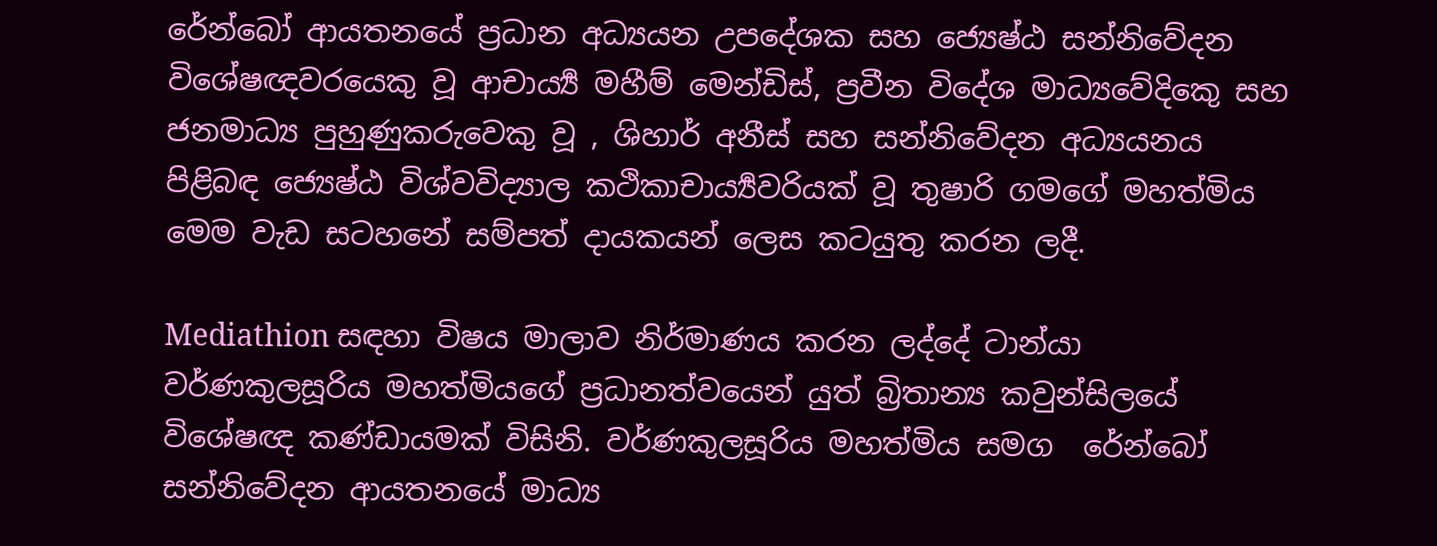රේන්බෝ ආයතනයේ ප්‍රධාන අධ්‍යයන උපදේශක සහ ජ්‍යෙෂ්ඨ සන්නිවේදන විශේෂඥවරයෙකු වූ ආචාර්‍ය්‍ය මහීම් මෙන්ඩිස්, ප්‍රවීන විදේශ මාධ්‍යවේදිකෙු සහ ජනමාධ්‍ය පුහුණුකරුවෙකු වූ , ශිහාර් අනීස් සහ සන්නිවේදන අධ්‍යයනය පිළිබඳ ජ්‍යෙෂ්ඨ විශ්වවිද්‍යාල කථිකාචාර්‍ය්‍යවරියක් වූ තුෂාරි ගමගේ මහත්මිය මෙම වැඩ සටහනේ සම්පත් දායකයන් ලෙස කටයුතු කරන ලදී.

Mediathion සඳහා විෂය මාලාව නිර්මාණය කරන ලද්දේ ටාන්යා වර්ණකුලසූරිය මහත්මියගේ ප්‍රධානත්වයෙන් යුත් බ්‍රිතාන්‍ය කවුන්සිලයේ විශේෂඥ කණ්ඩායමක් විසිනි. වර්ණකුලසූරිය මහත්මිය සමග  රේන්බෝ සන්නිවේදන ආයතනයේ මාධ්‍ය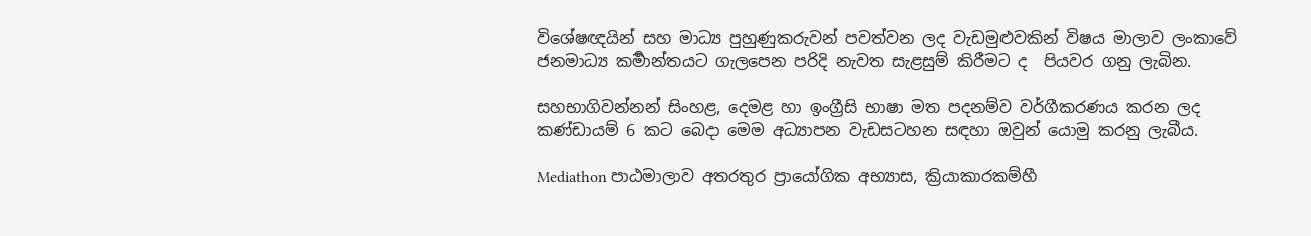විශේෂඥයින් සහ මාධ්‍ය පුහුණුකරුවන් පවත්වන ලද වැඩමුළුවකින් විෂය මාලාව ලංකාවේ ජනමාධ්‍ය කර්‍මාන්තයට ගැලපෙන පරිදි නැවත සැළසුම් කිරීමට ද  පියවර ගනු ලැබින.

සහභාගිවන්නන් සිංහළ, දෙමළ හා ඉංග්‍රීසි භාෂා මත පදනම්ව වර්ගීකරණය කරන ලද කණ්ඩායම් 6 කට බෙදා මෙම අධ්‍යාපන වැඩසටහන සඳහා ඔවුන් යොමු කරනු ලැබීය.

Mediathon පාඨමාලාව අතරතුර ප්‍රායෝගික අභ්‍යාස, ක්‍රියාකාරකම්හී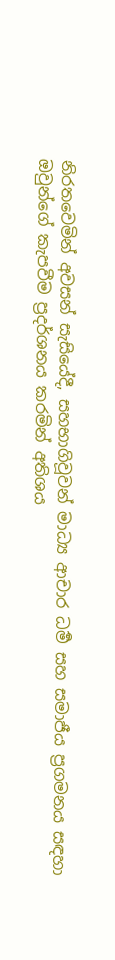නිරතවෙමින් අවසන් සැසියේදී, සහභාගිවූවන් මාධ්‍ය ආචාර ධර්‍ම සහ සමාජීය ප්‍රගමනය සඳහා ඔවුන්ගේ කැපවීම ප්‍රදර්ශනය කරමින් අතිශය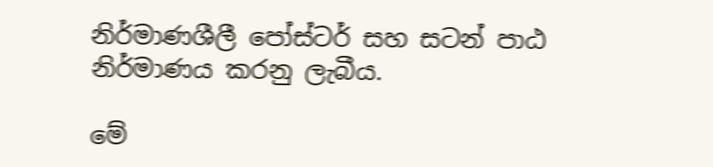නිර්මාණශීලී පෝස්ටර් සහ සටන් පාඨ නිර්මාණය කරනු ලැබීය.

මේ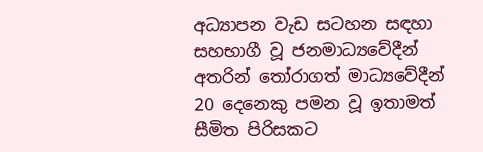අධ්‍යාපන වැඩ සටහන සඳහා සහභාගී වූ ජනමාධ්‍යවේදීන් අතරින් තෝරාගත් මාධ්‍යවේදීන් 20 දෙනෙකු පමන වූ ඉතාමත් සීමිත පිරිසකට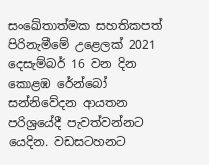සංඛේතාත්මක සහතිකපත් පිරිනැමීමේ උළෙලක් 2021 දෙසැම්බර් 16 වන දින කොළඹ රේන්බෝ සන්නිවේදන ආයතන පරිශ්‍රයේදී පැවත්වන්නට යෙදින. වඩසටහනට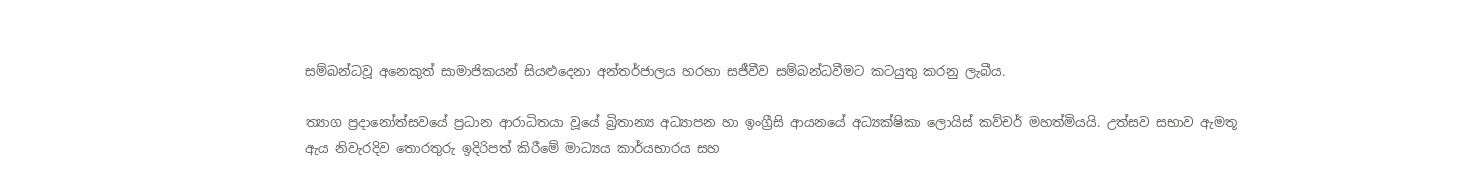සම්බන්ධවූ අනෙකුත් සාමාජිකයන් සියළුදෙනා අන්තර්ජාලය හරහා සජීවීව සම්බන්ධවීමට කටයුතු කරනු ලැබීය.

ත්‍යාග ප්‍රදානෝත්සවයේ ප්‍රධාන ආරාධිතයා වූයේ බ්‍රිතාන්‍ය අධ්‍යාපන හා ඉංග්‍රීසි ආයනයේ අධ්‍යක්ෂිකා ලොයිස් කව්චර් මහත්මියයි. උත්සව සභාව ඇමතූ ඇය නිවැරදිව තොරතුරු ඉදිරිපත් කිරීමේ මාධ්‍යය කාර්යභාරය සහ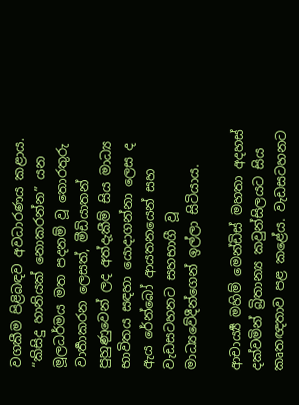වගකීම පිළිබඳව අවධාරණය කළාය. “කිසිදු හානියක් නොකරන්න” යන මූලධර්මය මත පදනම් වූ තොරතුරු වාර්‍තාකරන ලෙසත්, මීඩියාතන් පුහුණුවෙන් ලද අත්දැකීම් සිය මාධ්‍ය භාවිතය සඳහා යොදාගන්නා ලෙස ද ඇය රේන්බෝ ආයතනයෙන් සහ වැඩසටහනට සහභාගී වූ මාධ්‍යවේදීන්ගෙන් ඉල්ලා සිටියාය.

ආචාර්‍ය්‍ය මහිම් මෙන්ඩිස් මහතා අදහස් දක්වමින් බ්‍රිතාන්‍ය කවුන්සිලයට සිය කෘතඥතාව පළ කළේය. වැඩසටහනට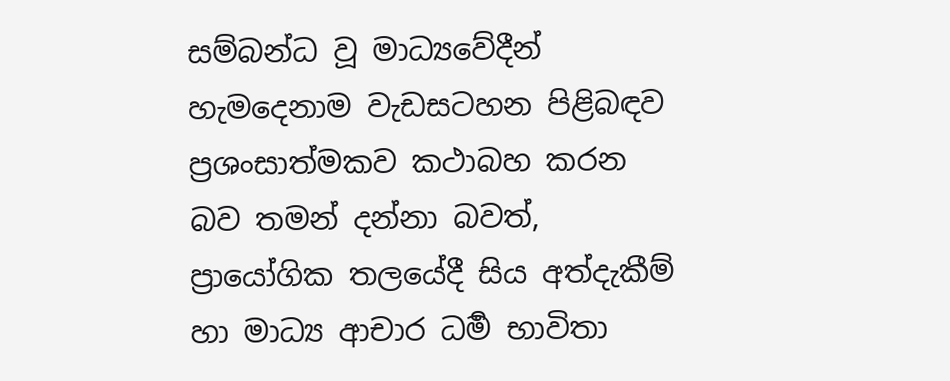සම්බන්ධ වූ මාධ්‍යවේදීන් හැමදෙනාම වැඩසටහන පිළිබඳව ප්‍රශංසාත්මකව කථාබහ කරන බව තමන් දන්නා බවත්, ප්‍රායෝගික තලයේදී සිය අත්දැකීම් හා මාධ්‍ය ආචාර ධර්‍ම භාවිතා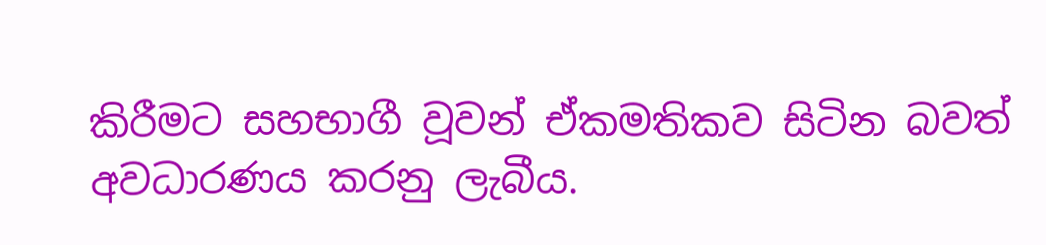කිරීමට සහභාගී වූවන් ඒකමතිකව සිටින බවත්  අවධාරණය කරනු ලැබීය.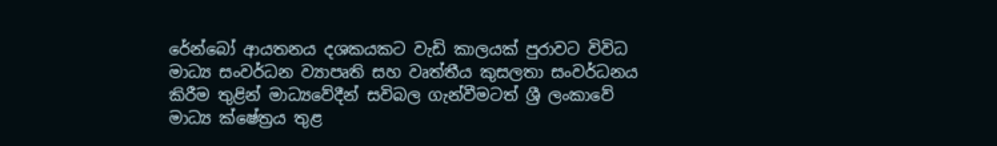රේන්බෝ ආයතනය දශකයකට වැඩි කාලයක් පුරාවට විවිධ මාධ්‍ය සංවර්ධන ව්‍යාපෘති සහ වෘත්තීය කුසලතා සංවර්ධනය කිරීම තුළින් මාධ්‍යවේදීන් සවිබල ගැන්වීමටත් ශ්‍රී ලංකාවේ මාධ්‍ය ක්ෂේත්‍රය තුළ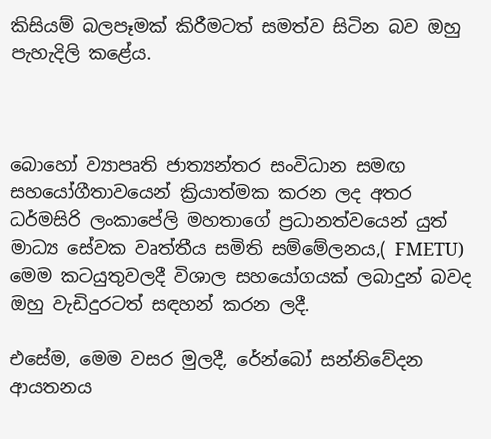කිසියම් බලපෑමක් කිරීමටත් සමත්ව සිටින බව ඔහු පැහැදිලි කළේය.



බොහෝ ව්‍යාපෘති ජාත්‍යන්තර සංවිධාන සමඟ සහයෝගීතාවයෙන් ක්‍රියාත්මක කරන ලද අතර ධර්මසිරි ලංකාපේලි මහතාගේ ප්‍රධානත්වයෙන් යුත් මාධ්‍ය සේවක වෘත්තීය සමිති සම්මේලනය,( FMETU) මෙම කටයුතුවලදී විශාල සහයෝගයක් ලබාදුන් බවද ඔහු වැඩිදුරටත් සඳහන් කරන ලදී.

එසේම, මෙම වසර මුලදී, රේන්බෝ සන්නිවේදන ආයතනය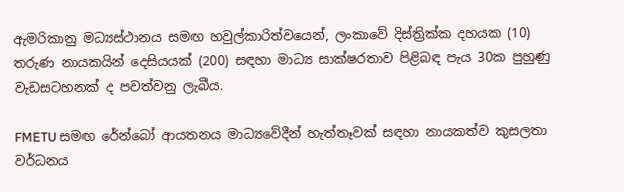ඇමරිකානු මධ්‍යස්ථානය සමඟ හවුල්කාරිත්වයෙන්, ලංකාවේ දිස්ත්‍රික්ක දහයක (10) තරුණ නායකයින් දෙසියයක් (200) සඳහා මාධ්‍ය සාක්ෂරතාව පිළිබඳ පැය 30ක පුහුණු වැඩසටහනක් ද පවත්වනු ලැබීය.

FMETU සමඟ රේන්බෝ ආයතනය මාධ්‍යවේදීන් හැත්තෑවක් සඳහා නායකත්ව කුසලතා වර්ධනය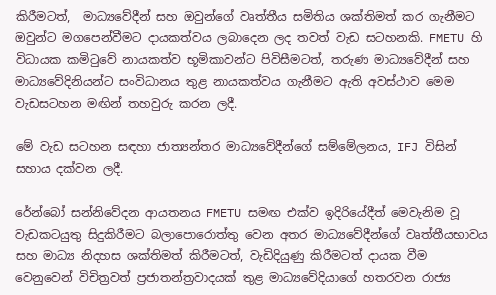කිරීමටත්,  මාධ්‍යවේදීන් සහ ඔවුන්ගේ වෘත්තීය සමිතිය ශක්තිමත් කර ගැනීමට ඔවුන්ට මගපෙන්වීමට දායකත්වය ලබාදෙන ලද තවත් වැඩ සටහනකි. FMETU හි විධායක කමිටුවේ නායකත්ව භූමිකාවන්ට පිවිසීමටත්, තරුණ මාධ්‍යවේදීන් සහ මාධ්‍යවේදිනියන්ට සංවිධානය තුළ නායකත්වය ගැනීමට ඇති අවස්ථාව මෙම වැඩසටහන මඟින් තහවුරු කරන ලදී.

මේ වැඩ සටහන සඳහා ජාත්‍යන්තර මාධ්‍යවේදීන්ගේ සම්මේලනය, IFJ විසින් සහාය දක්වන ලදී.

රේන්බෝ සන්නිවේදන ආයතනය FMETU සමඟ එක්ව ඉදිරියේදීත් මෙවැනිම වූ වැඩකටයුතු සිදුකිරීමට බලාපොරොත්තු වෙන අතර මාධ්‍යවේදීන්ගේ වෘත්තීයභාවය සහ මාධ්‍ය නිදහස ශක්තිමත් කිරීමටත්, වැඩිදියුණු කිරීමටත් දායක වීම වෙනුවෙන් විචිත්‍රවත් ප්‍රජාතන්ත්‍රවාදයක් තුළ මාධ්‍යවේදියාගේ හතරවන රාජ්‍ය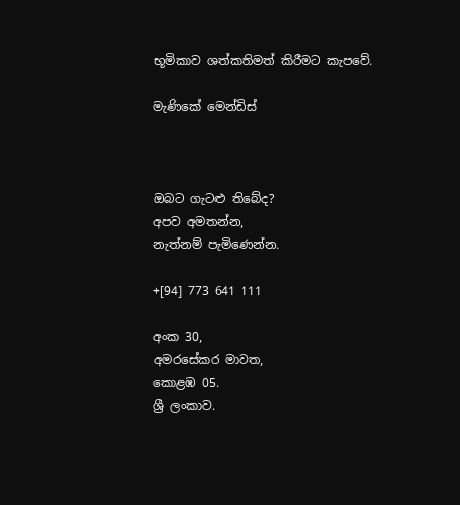භූමිකාව ශත්කතිමත් කිරීමට කැපවේ.

මැණිකේ මෙන්ඩිස්



ඔබට ගැටළු තිබේද?
අපව අමතන්න,
නැත්නම් පැමිණෙන්න.

+[94] 773 641 111

අංක 30,
අමරසේකර මාවත,
කොළඹ 05.
ශ්‍රී ලංකාව.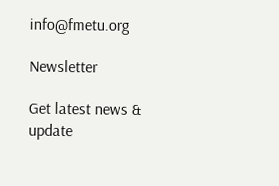info@fmetu.org

Newsletter

Get latest news & update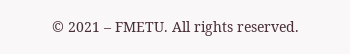© 2021 – FMETU. All rights reserved.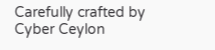Carefully crafted by Cyber Ceylon